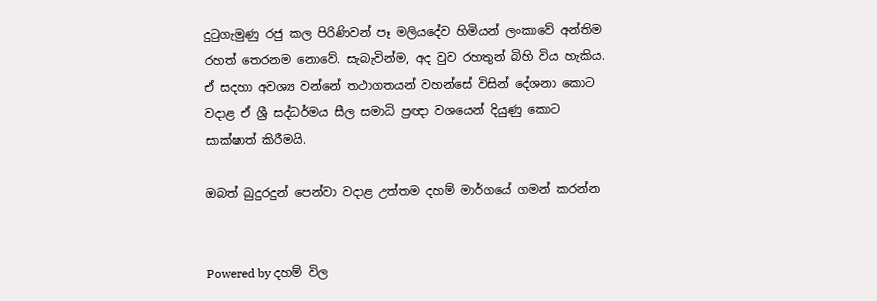දුටුගැමුණු රජු කල පිරිණිවන් පෑ මලියදේව හිමියන් ලංකාවේ අන්තිම රහත් තෙරනම නොවේ. සැබැවින්ම, අද වුව රහතුන් බිහි විය හැකිය. ඒ සදහා අවශ්‍ය වන්නේ තථාගතයන් වහන්සේ විසින් දේශනා කොට වදාළ ඒ ශ්‍රී සද්ධර්මය සීල සමාධි ප්‍රඥා වශයෙන් දියුණු කොට සාක්ෂාත් කිරීමයි.

ඔබත් බුදුරදුන් පෙන්වා වදාළ උත්තම දහම් මාර්ගයේ ගමන් කරන්න


Powered by දහම් විල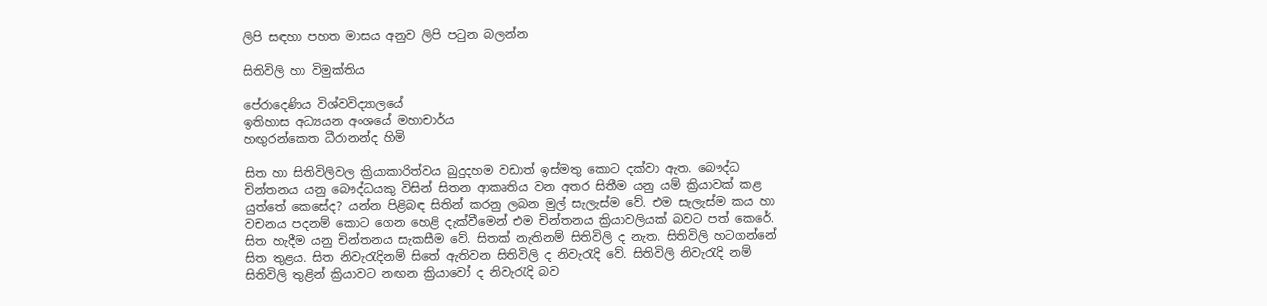ලිපි සඳහා පහත මාසය අනුව ලිපි පටුන බලන්න

සිතිවිලි හා විමුක්තිය

පේරාදෙණිය විශ්වවිද්‍යාලයේ
ඉතිහාස අධ්‍යයන අංශයේ මහාචාර්ය
හඟුරන්කෙත ධීරානන්ද හිමි

සිත හා සිතිවිලිවල ක්‍රියාකාරිත්වය බුදුදහම වඩාත් ඉස්මතු කොට දක්වා ඇත. බෞද්ධ චින්තනය යනු බෞද්ධයකු විසින් සිතන ආකෘතිය වන අතර සිතීම යනු යම් ක්‍රියාවක් කළ යුත්තේ කෙසේද? යන්න පිළිබඳ සිතින් කරනු ලබන මුල් සැලැස්ම වේ. එම සැලැස්ම කය හා වචනය පදනම් කොට ගෙන හෙළි දැක්වීමෙන් එම චින්තනය ක්‍රියාවලියක් බවට පත් කෙරේ.
සිත හැදීම යනු චින්තනය සැකසීම වේ. සිතක් නැතිනම් සිතිවිලි ද නැත. සිතිවිලි හටගන්නේ සිත තුළය. සිත නිවැරැදිනම් සිතේ ඇතිවන සිතිවිලි ද නිවැරැදි වේ. සිතිවිලි නිවැරැදි නම් සිතිවිලි තුළින් ක්‍රියාවට නඟන ක්‍රියාවෝ ද නිවැරැදි බව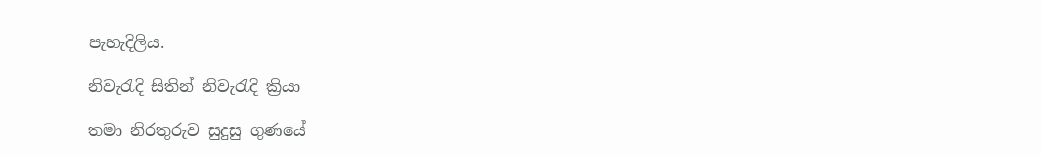පැහැදිලිය.

නිවැරැදි සිතින් නිවැරැදි ක්‍රියා

තමා නිරතුරුව සුදුසු ගුණයේ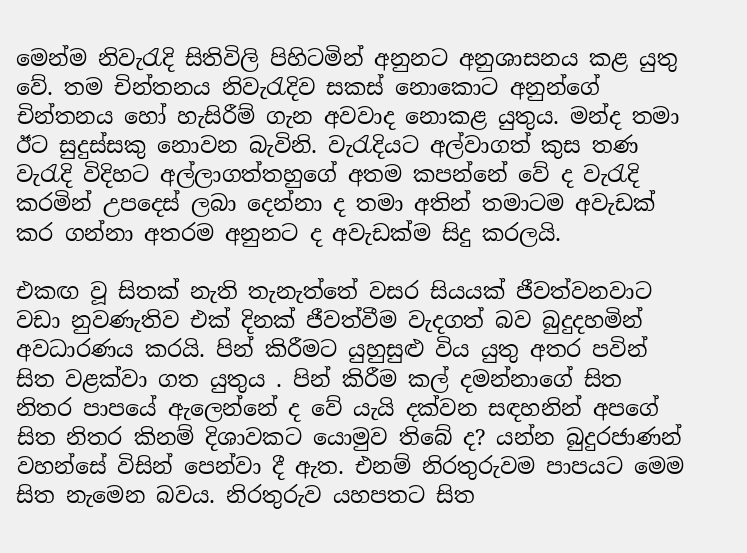මෙන්ම නිවැරැදි සිතිවිලි පිහිටමින් අනුනට අනුශාසනය කළ යුතු වේ. තම චින්තනය නිවැරැදිව සකස් නොකොට අනුන්ගේ චින්තනය හෝ හැසිරීම් ගැන අවවාද නොකළ යුතුය. මන්ද තමා ඊට සුදුස්සකු නොවන බැවිනි. වැරැදියට අල්වාගත් කුස තණ වැරැදි විදිහට අල්ලාගත්තහුගේ අතම කපන්නේ වේ ද වැරැදි කරමින් උපදෙස් ලබා දෙන්නා ද තමා අතින් තමාටම අවැඩක් කර ගන්නා අතරම අනුනට ද අවැඩක්ම සිදු කරලයි.

එකඟ වූ සිතක් නැති තැනැත්තේ වසර සියයක් ජීවත්වනවාට වඩා නුවණැතිව එක් දිනක් ජීවත්වීම වැදගත් බව බුදුදහමින් අවධාරණය කරයි. පින් කිරීමට යුහුසුළු විය යුතු අතර පවින් සිත වළක්වා ගත යුතුය . පින් කිරීම කල් දමන්නාගේ සිත නිතර පාපයේ ඇලෙන්නේ ද වේ යැයි දක්වන සඳහනින් අපගේ සිත නිතර කිනම් දිශාවකට යොමුව තිබේ ද? යන්න බුදුරජාණන් වහන්සේ විසින් පෙන්වා දී ඇත. එනම් නිරතුරුවම පාපයට මෙම සිත නැමෙන බවය. නිරතුරුව යහපතට සිත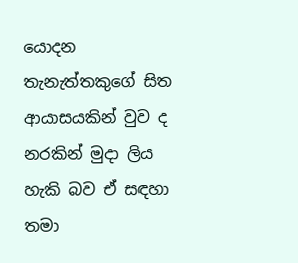යොදන තැනැත්තකුගේ සිත ආයාසයකින් වුව ද නරකින් මුදා ලිය හැකි බව ඒ සඳහා තමා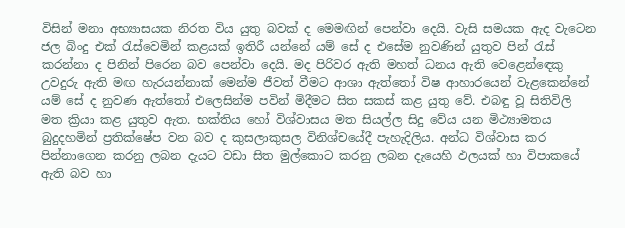විසින් මනා අභ්‍යාසයක නිරත විය යුතු බවක් ද මෙමඟින් පෙන්වා දෙයි. වැසි සමයක ඇද වැටෙන ජල බිංදු එක් රැස්වෙමින් කළයක් ඉතිරී යන්නේ යම් සේ ද එසේම නුවණින් යුතුව පින් රැස් කරන්නා ද පිනින් පිරෙන බව පෙන්වා දෙයි. මද පිරිවර ඇති මහත් ධනය ඇති වෙළෙන්ඳෙකු උවදුරු ඇති මඟ හැරයන්නාක් මෙන්ම ජීවත් වීමට ආශා ඇත්තෝ විෂ ආහාරයෙන් වැළකෙන්නේ යම් සේ ද නුවණ ඇත්තෝ එලෙසින්ම පවින් මිදීමට සිත සකස් කළ යුතු වේ. එබඳු වූ සිතිවිලි මත ක්‍රියා කළ යුතුව ඇත. භක්තිය හෝ විශ්වාසය මත සියල්ල සිදු වේය යන මිථ්‍යාමතය බුදුදහමින් ප්‍රතික්ෂේප වන බව ද කුසලාකුසල විනිශ්චයේදී පැහැදිලිය. අන්ධ විශ්වාස කර පින්නාගෙන කරනු ලබන දැයට වඩා සිත මුල්කොට කරනු ලබන දැයෙහි ඵලයක් හා විපාකයේ ඇති බව හා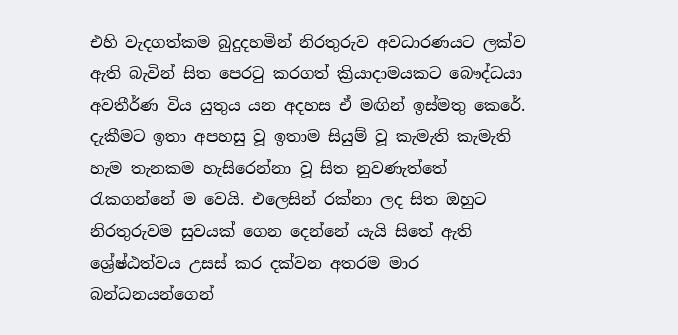එහි වැදගත්කම බුදුදහමින් නිරතුරුව අවධාරණයට ලක්ව ඇති බැවින් සිත පෙරටු කරගත් ක්‍රියාදාමයකට බෞද්ධයා අවතීර්ණ විය යුතුය යන අදහස ඒ මඟින් ඉස්මතු කෙරේ. දැකීමට ඉතා අපහසු වූ ඉතාම සියුම් වූ කැමැති කැමැති හැම තැනකම හැසිරෙන්නා වූ සිත නුවණැත්තේ රැකගන්නේ ම වෙයි. එලෙසින් රක්නා ලද සිත ඔහුට නිරතුරුවම සුවයක් ගෙන දෙන්නේ යැයි සිතේ ඇති ශ්‍රේෂ්ඨත්වය උසස් කර දක්වන අතරම මාර බන්ධනයන්ගෙන්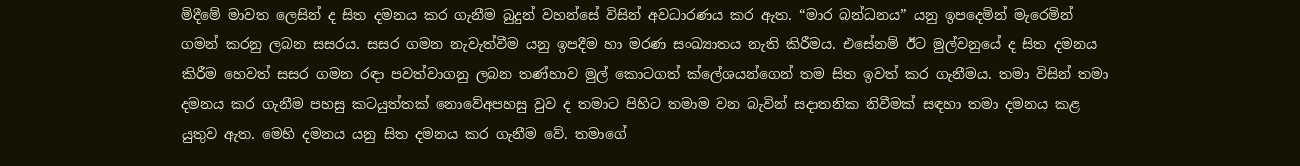මිදීමේ මාවත ලෙසින් ද සිත දමනය කර ගැනීම බුදුන් වහන්සේ විසින් අවධාරණය කර ඇත. “මාර බන්ධනය” යනු ඉපදෙමින් මැරෙමින් ගමන් කරනු ලබන සසරය. සසර ගමන නැවැත්වීම යනු ඉපදීම හා මරණ සංඛ්‍යාතය නැති කිරීමය. එසේනම් ඊට මුල්වනුයේ ද සිත දමනය කිරීම හෙවත් සසර ගමන රඳා පවත්වාගනු ලබන තණ්හාව මුල් කොටගත් ක්ලේශයන්ගෙන් තම සිත ඉවත් කර ගැනීමය. තමා විසින් තමා දමනය කර ගැනීම පහසු කටයුත්තක් නොවේඅපහසු වුව ද තමාට පිහිට තමාම වන බැවින් සදාතනික නිවීමක් සඳහා තමා දමනය කළ යුතුව ඇත. මෙහි දමනය යනු සිත දමනය කර ගැනීම වේ. තමාගේ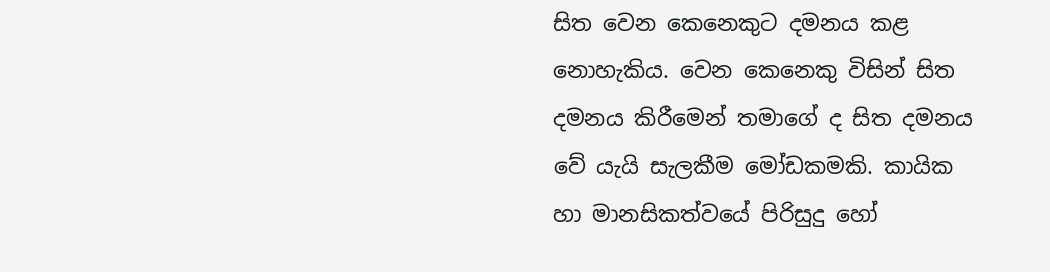සිත වෙන කෙනෙකුට දමනය කළ නොහැකිය. වෙන කෙනෙකු විසින් සිත දමනය කිරීමෙන් තමාගේ ද සිත දමනය වේ යැයි සැලකීම මෝඩකමකි. කායික හා මානසිකත්වයේ පිරිසුදු හෝ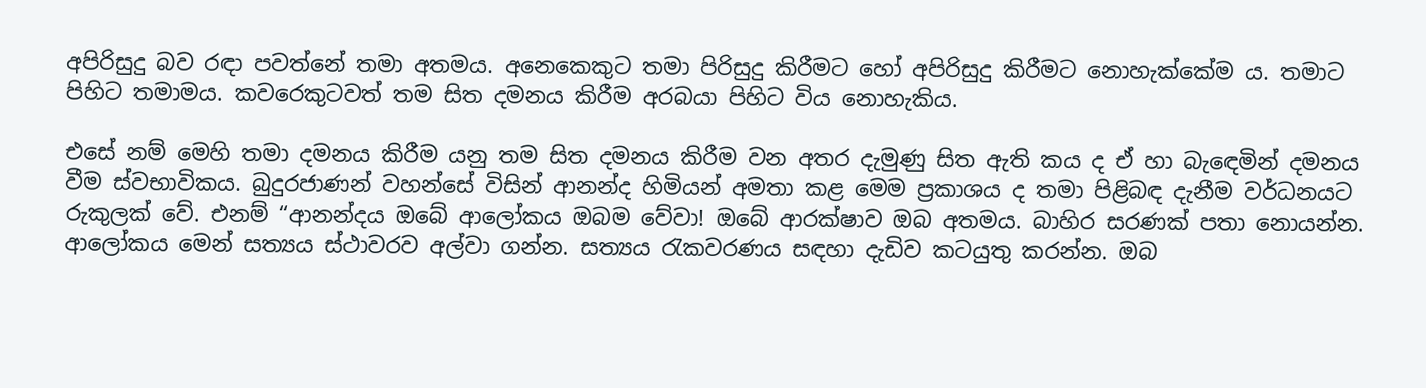අපිරිසුදු බව රඳා පවත්නේ තමා අතමය. අනෙකෙකුට තමා පිරිසුදු කිරීමට හෝ අපිරිසුදු කිරීමට නොහැක්කේම ය. තමාට පිහිට තමාමය. කවරෙකුටවත් තම සිත දමනය කිරීම අරබයා පිහිට විය නොහැකිය.

එසේ නම් මෙහි තමා දමනය කිරීම යනු තම සිත දමනය කිරීම වන අතර දැමුණු සිත ඇති කය ද ඒ හා බැඳෙමින් දමනය වීම ස්වභාවිකය. බුදුරජාණන් වහන්සේ විසින් ආනන්ද හිමියන් අමතා කළ මෙම ප්‍රකාශය ද තමා පිළිබඳ දැනීම වර්ධනයට රුකුලක් වේ. එනම් “ආනන්දය ඔබේ ආලෝකය ඔබම වේවා! ඔබේ ආරක්ෂාව ඔබ අතමය. බාහිර සරණක් පතා නොයන්න. ආලෝකය මෙන් සත්‍යය ස්ථාවරව අල්වා ගන්න. සත්‍යය රැකවරණය සඳහා දැඩිව කටයුතු කරන්න. ඔබ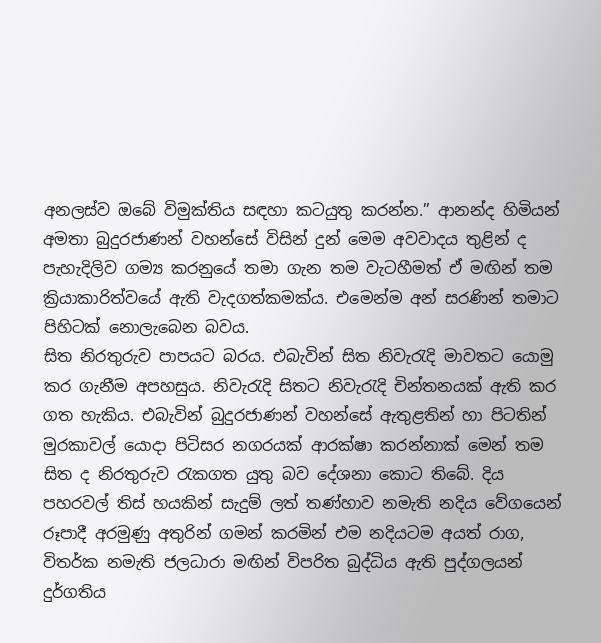අනලස්ව ඔබේ විමුක්තිය සඳහා කටයුතු කරන්න.” ආනන්ද හිමියන් අමතා බුදුරජාණන් වහන්සේ විසින් දුන් මෙම අවවාදය තුළින් ද පැහැදිලිව ගම්‍ය කරනුයේ තමා ගැන තම වැටහීමත් ඒ මඟින් තම ක්‍රියාකාරිත්වයේ ඇති වැදගත්කමක්ය. එමෙන්ම අන් සරණින් තමාට පිහිටක් නොලැබෙන බවය.
සිත නිරතුරුව පාපයට බරය. එබැවින් සිත නිවැරැදි මාවතට යොමු කර ගැනීම අපහසුය. නිවැරැදි සිතට නිවැරැදි චින්තනයක් ඇති කර ගත හැකිය. එබැවින් බුදුරජාණන් වහන්සේ ඇතුළතින් හා පිටතින් මුරකාවල් යොදා පිටිසර නගරයක් ආරක්ෂා කරන්නාක් මෙන් තම සිත ද නිරතුරුව රැකගත යුතු බව දේශනා කොට තිබේ. දිය පහරවල් තිස් හයකින් සැදුම් ලත් තණ්හාව නමැති නදිය වේගයෙන් රූපාදී අරමුණු අතුරින් ගමන් කරමින් එම නදියටම අයත් රාග, විතර්ක නමැති ජලධාරා මඟින් විපරිත බුද්ධිය ඇති පුද්ගලයන් දුර්ගතිය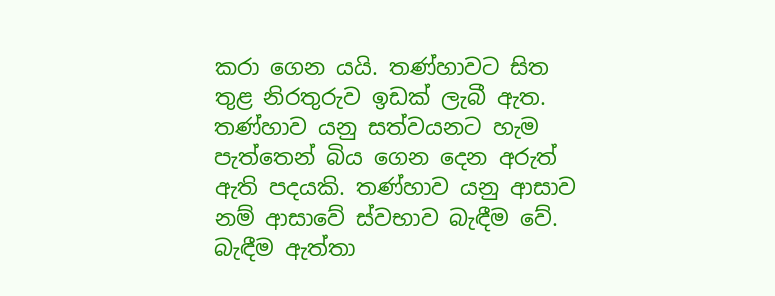කරා ගෙන යයි. තණ්හාවට සිත තුළ නිරතුරුව ඉඩක් ලැබී ඇත. තණ්හාව යනු සත්වයනට හැම පැත්තෙන් බිය ගෙන දෙන අරුත් ඇති පදයකි. තණ්හාව යනු ආසාව නම් ආසාවේ ස්වභාව බැඳීම වේ. බැඳීම ඇත්තා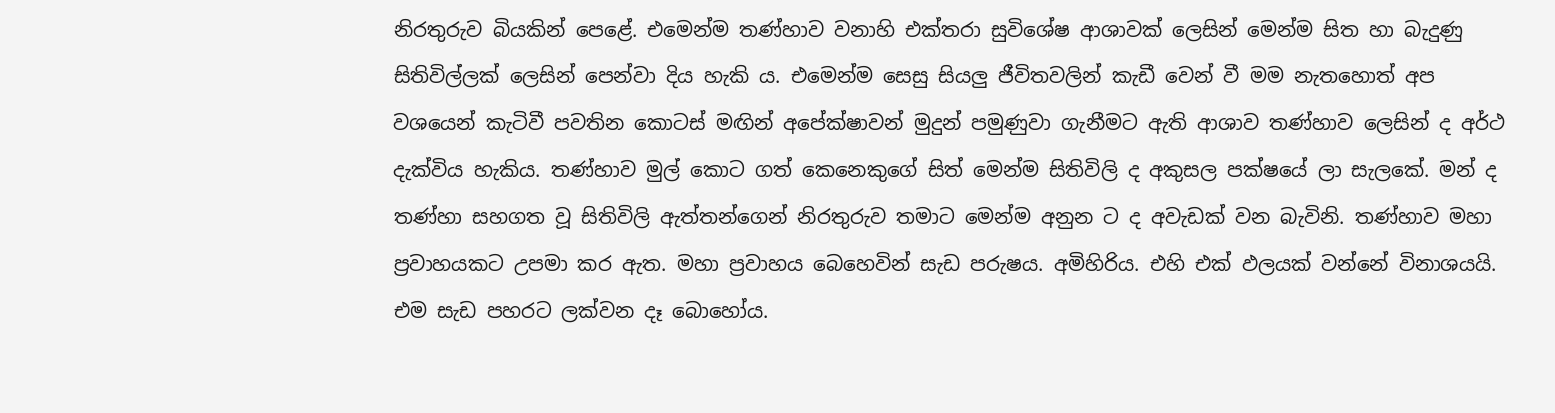නිරතුරුව බියකින් පෙළේ. එමෙන්ම තණ්හාව වනාහි එක්තරා සුවිශේෂ ආශාවක් ලෙසින් මෙන්ම සිත හා බැදුණු සිතිවිල්ලක් ලෙසින් පෙන්වා දිය හැකි ය. එමෙන්ම සෙසු සියලු ජීවිතවලින් කැඩී වෙන් වී මම නැතහොත් අප වශයෙන් කැටිවී පවතින කොටස් මඟින් අපේක්ෂාවන් මුදුන් පමුණුවා ගැනීමට ඇති ආශාව තණ්හාව ලෙසින් ද අර්ථ දැක්විය හැකිය. තණ්හාව මුල් කොට ගත් කෙනෙකුගේ සිත් මෙන්ම සිතිවිලි ද අකුසල පක්ෂයේ ලා සැලකේ. මන් ද තණ්හා සහගත වූ සිතිවිලි ඇත්තන්ගෙන් නිරතුරුව තමාට මෙන්ම අනුන ට ද අවැඩක් වන බැවිනි. තණ්හාව මහා ප්‍රවාහයකට උපමා කර ඇත. මහා ප්‍රවාහය බෙහෙවින් සැඩ පරුෂය. අමිහිරිය. එහි එක් ඵලයක් වන්නේ විනාශයයි. එම සැඩ පහරට ලක්වන දෑ බොහෝය.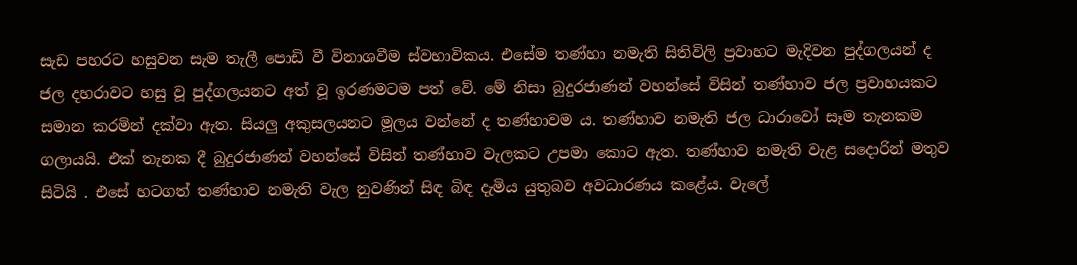සැඩ පහරට හසුවන සැම තැලී පොඩි වී විනාශවීම ස්වභාවිකය. එසේම තණ්හා නමැති සිතිවිලි ප්‍රවාහට මැදිවන පුද්ගලයන් ද ජල දහරාවට හසු වූ පුද්ගලයනට අත් වූ ඉරණමටම පත් වේ. මේ නිසා බුදුරජාණන් වහන්සේ විසින් තණ්හාව ජල ප්‍රවාහයකට සමාන කරමින් දක්වා ඇත. සියලු අකුසලයනට මූලය වන්නේ ද තණ්හාවම ය. තණ්හාව නමැති ජල ධාරාවෝ සෑම තැනකම ගලායයි. එක් තැනක දී බුදුරජාණන් වහන්සේ විසින් තණ්හාව වැලකට උපමා කොට ඇත. තණ්හාව නමැති වැළ සදොරින් මතුව සිටියි . එසේ හටගත් තණ්හාව නමැති වැල නුවණින් සිඳ බිඳ දැමිය යුතුබව අවධාරණය කළේය. වැලේ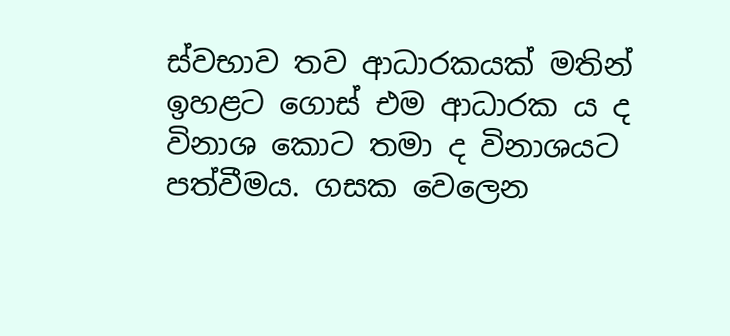ස්වභාව තව ආධාරකයක් මතින් ඉහළට ගොස් එම ආධාරක ය ද විනාශ කොට තමා ද විනාශයට පත්වීමය. ගසක වෙලෙන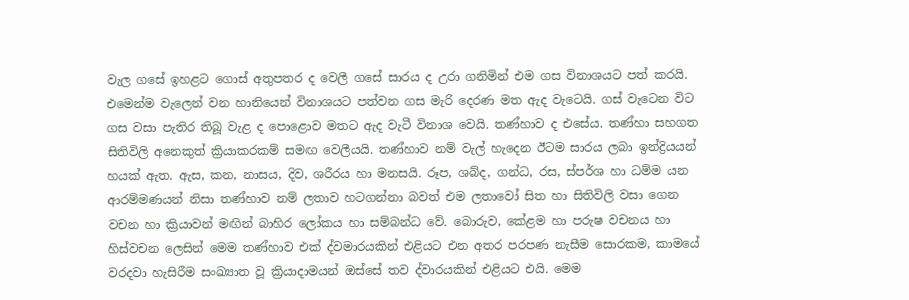වැල ගසේ ඉහළට ගොස් අතුපතර ද වෙලී ගසේ සාරය ද උරා ගනිමින් එම ගස විනාශයට පත් කරයි. එමෙන්ම වැලෙන් වන හානියෙන් විනාශයට පත්වන ගස මැරි දෙරණ මත ඇද වැටෙයි. ගස් වැටෙන විට ගස වසා පැතිර තිබූ වැළ ද පොළොව මතට ඇද වැටී විනාශ වෙයි. තණ්හාව ද එසේය. තණ්හා සහගත සිතිවිලි අනෙකුත් ක්‍රියාකරකම් සමඟ වෙලීයයි. තණ්හාව නම් වැල් හැදෙන ඊටම සාරය ලබා ඉන්ද්‍රියයන් හයක් ඇත. ඇස, කන, නාසය, දිව, ශරීරය හා මනසයි. රූප, ශබ්ද, ගන්ධ, රස, ස්පර්ශ හා ධම්ම යන ආරම්මණයන් නිසා තණ්හාව නම් ලතාව හටගන්නා බවත් එම ලතාවෝ සිත හා සිතිවිලි වසා ගෙන වචන හා ක්‍රියාවන් මඟින් බාහිර ලෝකය හා සම්බන්ධ වේ. බොරුව, කේළම හා පරුෂ වචනය හා හිස්වචන ලෙසින් මෙම තණ්හාව එක් ද්වමාරයකින් එළියට එන අතර පරපණ නැසීම සොරකම, කාමයේ වරදවා හැසිරීම සංඛ්‍යාත වූ ක්‍රියාදාමයන් ඔස්සේ තව ද්වාරයකින් එළියට එයි. මෙම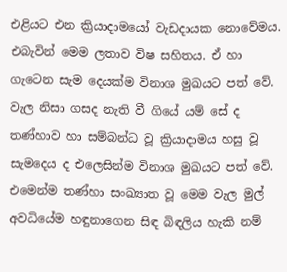එළියට එන ක්‍රියාදාමයෝ වැඩදායක නොවේමය. එබැවින් මෙම ලතාව විෂ සහිතය. ඒ හා ගැටෙන සැම දෙයක්ම විනාශ මුඛයට පත් වේ. වැල නිසා ගසද නැති වී ගියේ යම් සේ ද තණ්හාව හා සම්බන්ධ වූ ක්‍රියාදාමය හසු වූ සැමදෙය ද එලෙසින්ම විනාශ මුඛයට පත් වේ. එමෙන්ම තණ්හා සංඛ්‍යාත වූ මෙම වැල මුල් අවධියේම හඳුනාගෙන සිඳ බිඳලිය හැකි නම්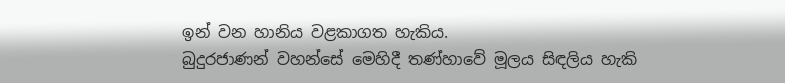ඉන් වන හානිය වළකාගත හැකිය.
බුදුරජාණන් වහන්සේ මෙහිදී තණ්හාවේ මූලය සිඳලිය හැකි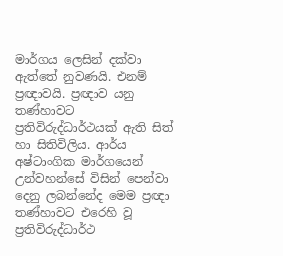මාර්ගය ලෙසින් දක්වා ඇත්තේ නුවණයි. එනම් ප්‍රඥාවයි. ප්‍රඥාව යනු තණ්හාවට ප්‍රතිවිරුද්ධාර්ථයක් ඇති සිත් හා සිතිවිලිය. ආර්ය අෂ්ටාංගික මාර්ගයෙන් උන්වහන්සේ විසින් පෙන්වා දෙනු ලබන්නේද මෙම ප්‍රඥා තණ්හාවට එරෙහි වූ ප්‍රතිවිරුද්ධාර්ථ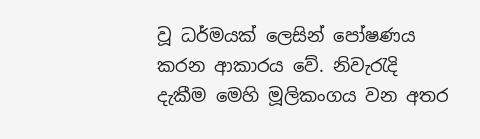වූ ධර්මයක් ලෙසින් පෝෂණය කරන ආකාරය වේ. නිවැරැදි දැකීම මෙහි මූලිකංගය වන අතර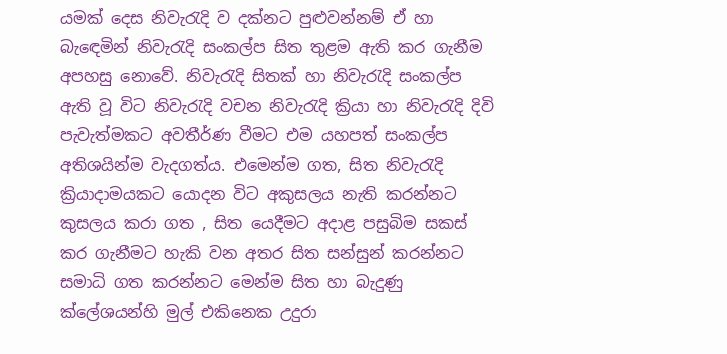යමක් දෙස නිවැරැදි ව දක්නට පුළුවන්නම් ඒ හා බැඳෙමින් නිවැරැදි සංකල්ප සිත තුළම ඇති කර ගැනීම අපහසු නොවේ. නිවැරැදි සිතක් හා නිවැරැදි සංකල්ප ඇති වූ විට නිවැරැදි වචන නිවැරැදි ක්‍රියා හා නිවැරැදි දිවි පැවැත්මකට අවතීර්ණ වීමට එම යහපත් සංකල්ප අතිශයින්ම වැදගත්ය. එමෙන්ම ගත, සිත නිවැරැදි ක්‍රියාදාමයකට යොදන විට අකුසලය නැති කරන්නට කුසලය කරා ගත , සිත යෙදීමට අදාළ පසුබිම සකස් කර ගැනීමට හැකි වන අතර සිත සන්සුන් කරන්නට සමාධි ගත කරන්නට මෙන්ම සිත හා බැදුණු ක්ලේශයන්හි මුල් එකිනෙක උදුරා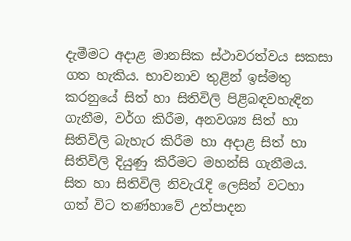දැමීමට අදාළ මානසික ස්ථාවරත්වය සකසා ගත හැකිය. භාවනාව තුළින් ඉස්මතු කරනුයේ සිත් හා සිතිවිලි පිළිබඳවහැඳින ගැනීම, වර්ග කිරීම, අනවශ්‍ය සිත් හා සිතිවිලි බැහැර කිරීම හා අදාළ සිත් හා සිතිවිලි දියුණු කිරීමට මහන්සි ගැනීමය. සිත හා සිතිවිලි නිවැරැදි ලෙසින් වටහා ගත් විට තණ්හාවේ උත්පාදන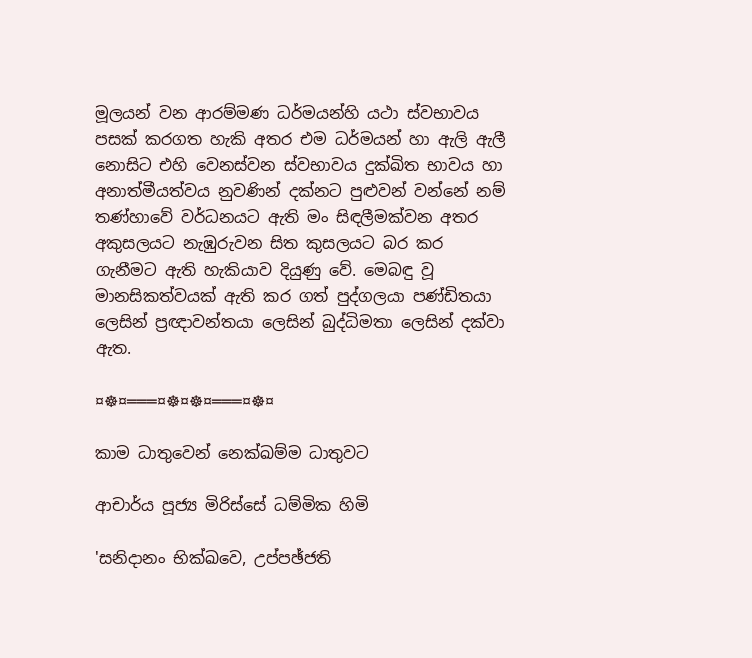මූලයන් වන ආරම්මණ ධර්මයන්හි යථා ස්වභාවය පසක් කරගත හැකි අතර එම ධර්මයන් හා ඇලි ඇලී නොසිට එහි වෙනස්වන ස්වභාවය දුක්ඛිත භාවය හා අනාත්මීයත්වය නුවණින් දක්නට පුළුවන් වන්නේ නම් තණ්හාවේ වර්ධනයට ඇති මං සිඳලීමක්වන අතර අකුසලයට නැඹුරුවන සිත කුසලයට බර කර ගැනීමට ඇති හැකියාව දියුණු වේ. මෙබඳු වූ මානසිකත්වයක් ඇති කර ගත් පුද්ගලයා පණ්ඩිතයා ලෙසින් ප්‍රඥාවන්තයා ලෙසින් බුද්ධිමතා ලෙසින් දක්වා ඇත.

¤☸¤═══¤☸¤☸¤═══¤☸¤

කාම ධාතුවෙන් නෙක්‌ඛම්ම ධාතුවට

ආචාර්ය පූජ්‍ය මිරිස්‌සේ ධම්මික හිමි

'සනිදානං භික්‌ඛවෙ, උප්පඡ්ජති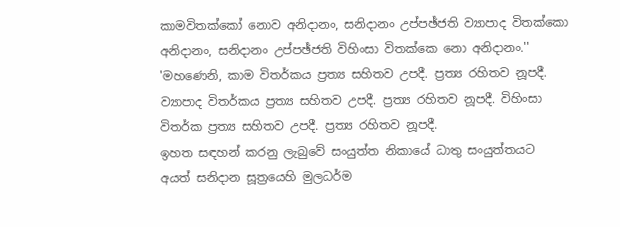කාමවිතක්‌කෝ නොව අනිදානං, සනිදානං උප්පඡ්ජති ව්‍යාපාද විතක්‌කො අනිදානං, සනිදානං උප්පඡ්ජති විහිංසා විතක්‌කෙ නො අනිදානං.''
'මහණෙනි, කාම විතර්කය ප්‍රත්‍ය සහිතව උපදී. ප්‍රත්‍ය රහිතව නූපදී. ව්‍යාපාද විතර්කය ප්‍රත්‍ය සහිතව උපදී. ප්‍රත්‍ය රහිතව නූපදී. විහිංසා විතර්ක ප්‍රත්‍ය සහිතව උපදී. ප්‍රත්‍ය රහිතව නූපදී.
ඉහත සඳහන් කරනු ලැබුවේ සංයුත්ත නිකායේ ධාතු සංයුත්තයට අයත් සනිදාන සූත්‍රයෙහි මුලධර්ම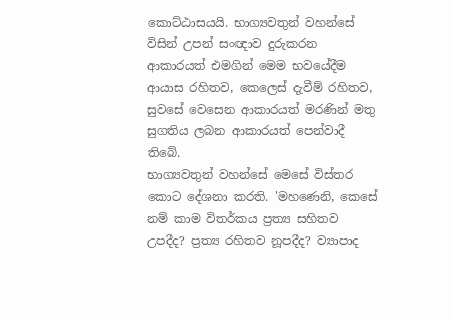කොට්‌ඨාසයයි. භාග්‍යවතුන් වහන්සේ විසින් උපන් සංඥාව දුරුකරන ආකාරයත් එමගින් මෙම භවයේදීම ආයාස රහිතව, කෙලෙස්‌ දැවීම් රහිතව, සුවසේ වෙසෙන ආකාරයත් මරණින් මතු සුගතිය ලබන ආකාරයත් පෙන්වාදී තිබේ.
භාග්‍යවතුන් වහන්සේ මෙසේ විස්‌තර කොට දේශනා කරති. 'මහණෙනි, කෙසේ නම් කාම විතර්කය ප්‍රත්‍ය සහිතව උපදීද? ප්‍රත්‍ය රහිතව නූපදීද? ව්‍යාපාද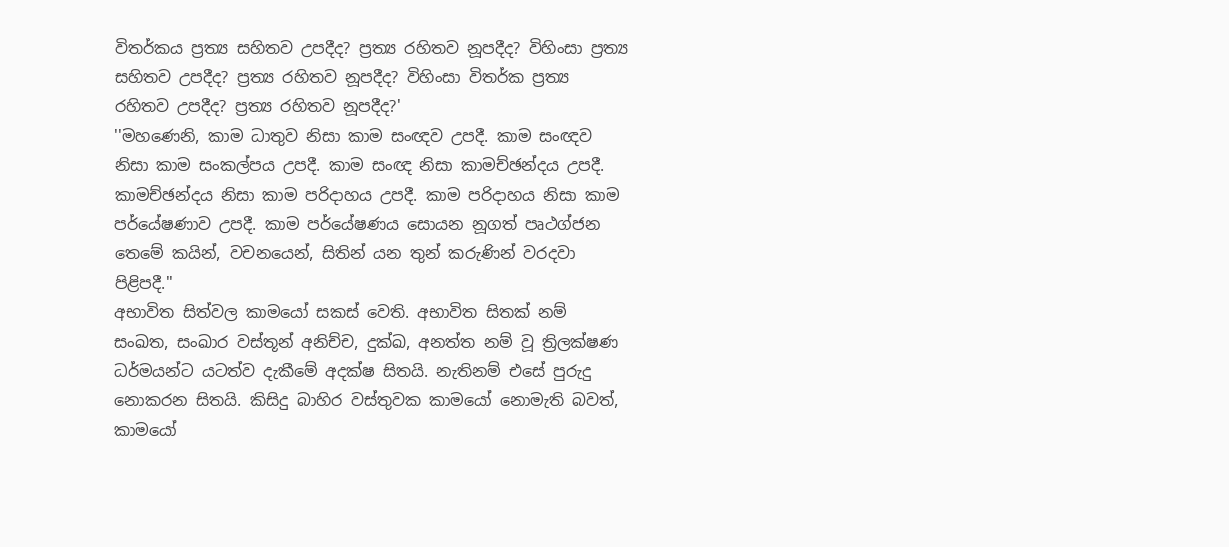විතර්කය ප්‍රත්‍ය සහිතව උපදීද? ප්‍රත්‍ය රහිතව නූපදීද? විහිංසා ප්‍රත්‍ය සහිතව උපදීද? ප්‍රත්‍ය රහිතව නූපදීද? විහිංසා විතර්ක ප්‍රත්‍ය රහිතව උපදීද? ප්‍රත්‍ය රහිතව නූපදීද?'
''මහණෙනි, කාම ධාතුව නිසා කාම සංඥව උපදී. කාම සංඥව නිසා කාම සංකල්පය උපදී. කාම සංඥ නිසා කාමච්ඡන්දය උපදී. කාමච්ඡන්දය නිසා කාම පරිදාහය උපදී. කාම පරිදාහය නිසා කාම පර්යේෂණාව උපදී. කාම පර්යේෂණය සොයන නූගත් පෘථග්ජන තෙමේ කයින්, වචනයෙන්, සිතින් යන තුන් කරුණින් වරදවා පිළිපදී.''
අභාවිත සිත්වල කාමයෝ සකස්‌ වෙති. අභාවිත සිතක්‌ නම් සංඛත, සංඛාර වස්‌තූන් අනිච්ච, දුක්‌ඛ, අනත්ත නම් වූ ත්‍රිලක්‌ෂණ ධර්මයන්ට යටත්ව දැකීමේ අදක්‌ෂ සිතයි. නැතිනම් එසේ පුරුදු නොකරන සිතයි. කිසිදු බාහිර වස්‌තුවක කාමයෝ නොමැති බවත්, කාමයෝ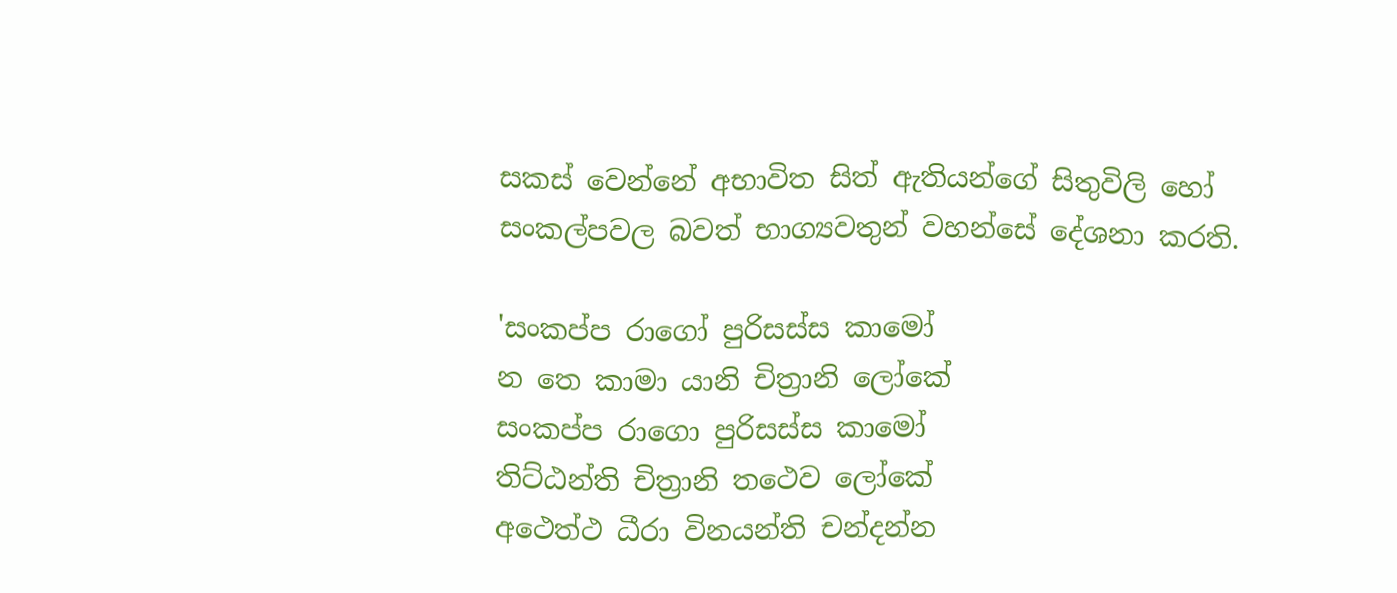සකස්‌ වෙන්නේ අභාවිත සිත් ඇතියන්ගේ සිතුවිලි හෝ සංකල්පවල බවත් භාග්‍යවතුන් වහන්සේ දේශනා කරති.

'සංකප්ප රාගෝ පුරිසස්‌ස කාමෝ
න තෙ කාමා යානි චිත්‍රානි ලෝකේ
සංකප්ප රාගො පුරිසස්‌ස කාමෝ
තිට්‌ඨන්ති චිත්‍රානි තථෙව ලෝකේ
අථෙත්ථ ධීරා විනයන්ති චන්දන්න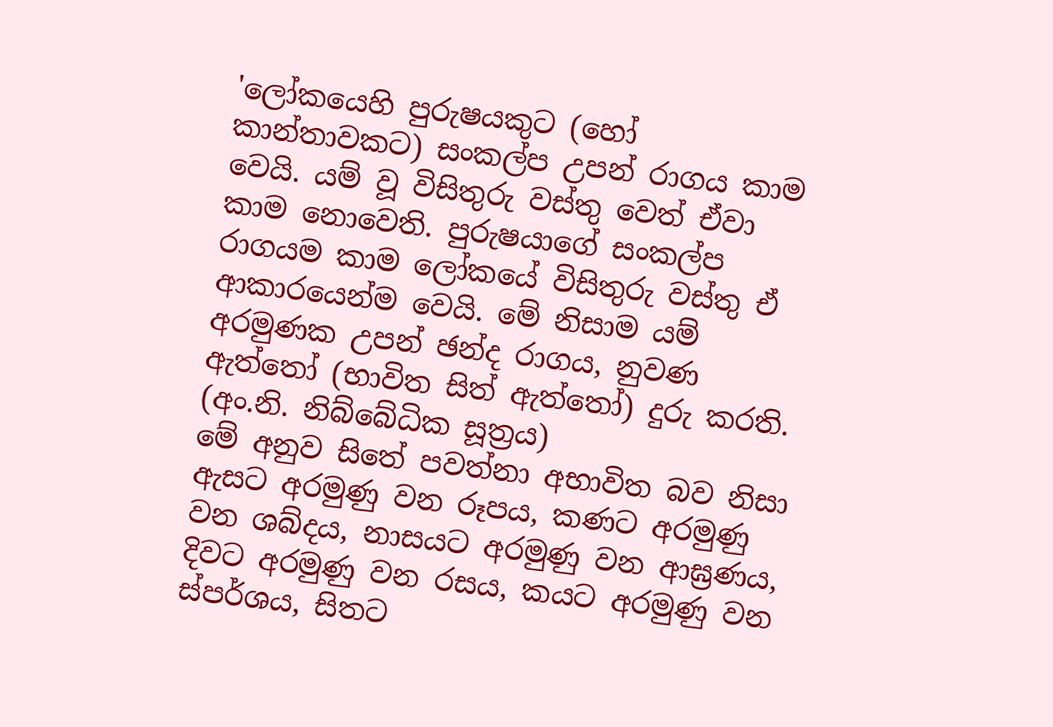'ලෝකයෙහි පුරුෂයකුට (හෝ කාන්තාවකට) සංකල්ප උපන් රාගය කාම වෙයි. යම් වූ විසිතුරු වස්‌තු වෙත් ඒවා කාම නොවෙති. පුරුෂයාගේ සංකල්ප රාගයම කාම ලෝකයේ විසිතුරු වස්‌තු ඒ ආකාරයෙන්ම වෙයි. මේ නිසාම යම් අරමුණක උපන් ඡන්ද රාගය, නුවණ ඇත්තෝ (භාවිත සිත් ඇත්තෝ) දුරු කරති. (අං.නි. නිබ්බේධික සූත්‍රය)
මේ අනුව සිතේ පවත්නා අභාවිත බව නිසා ඇසට අරමුණු වන රූපය, කණට අරමුණු වන ශබ්දය, නාසයට අරමුණු වන ආඝ්‍රණය, දිවට අරමුණු වන රසය, කයට අරමුණු වන ස්‌පර්ශය, සිතට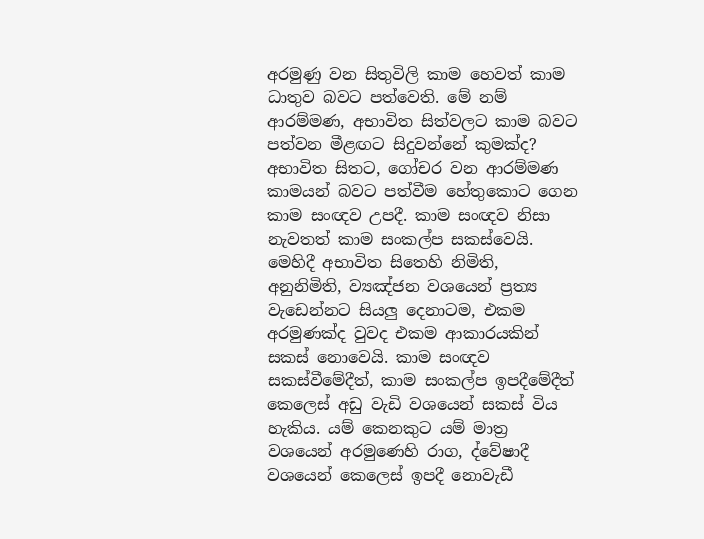අරමුණු වන සිතුවිලි කාම හෙවත් කාම ධාතුව බවට පත්වෙති. මේ නම් ආරම්මණ, අභාවිත සිත්වලට කාම බවට පත්වන මීළඟට සිදුවන්නේ කුමක්‌ද? අභාවිත සිතට, ගෝචර වන ආරම්මණ කාමයන් බවට පත්වීම හේතුකොට ගෙන කාම සංඥව උපදී. කාම සංඥව නිසා නැවතත් කාම සංකල්ප සකස්‌වෙයි. මෙහිදී අභාවිත සිතෙහි නිමිති, අනුනිමිති, ව්‍යඤ්ජන වශයෙන් ප්‍රත්‍ය වැඩෙන්නට සියලු දෙනාටම, එකම අරමුණක්‌ද වුවද එකම ආකාරයකින් සකස්‌ නොවෙයි. කාම සංඥව සකස්‌වීමේදීත්, කාම සංකල්ප ඉපදීමේදීත් කෙලෙස්‌ අඩු වැඩි වශයෙන් සකස්‌ විය හැකිය. යම් කෙනකුට යම් මාත්‍ර වශයෙන් අරමුණෙහි රාග, ද්වේෂාදී වශයෙන් කෙලෙස්‌ ඉපදී නොවැඩී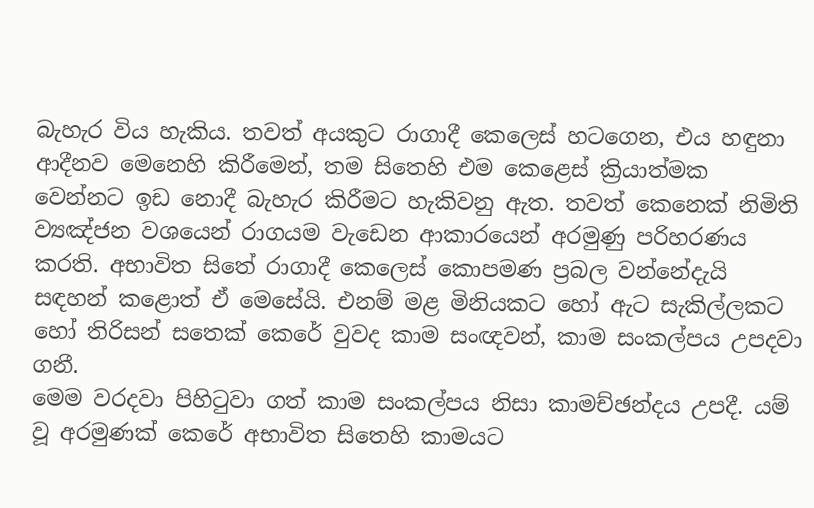බැහැර විය හැකිය. තවත් අයකුට රාගාදී කෙලෙස්‌ හටගෙන, එය හඳුනා ආදීනව මෙනෙහි කිරීමෙන්, තම සිතෙහි එම කෙළෙස්‌ ක්‍රියාත්මක වෙන්නට ඉඩ නොදී බැහැර කිරීමට හැකිවනු ඇත. තවත් කෙනෙක්‌ නිමිති ව්‍යඤ්ජන වශයෙන් රාගයම වැඩෙන ආකාරයෙන් අරමුණු පරිහරණය කරති. අභාවිත සිතේ රාගාදී කෙලෙස්‌ කොපමණ ප්‍රබල වන්නේදැයි සඳහන් කළොත් ඒ මෙසේයි. එනම් මළ මිනියකට හෝ ඇට සැකිල්ලකට හෝ තිරිසන් සතෙක්‌ කෙරේ වුවද කාම සංඥවන්, කාම සංකල්පය උපදවා ගනී.
මෙම වරදවා පිහිටුවා ගත් කාම සංකල්පය නිසා කාමච්ඡන්දය උපදී. යම් වූ අරමුණක්‌ කෙරේ අභාවිත සිතෙහි කාමයට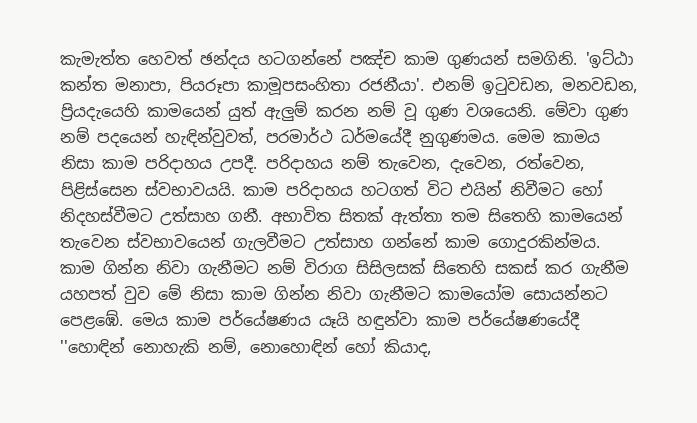කැමැත්ත හෙවත් ඡන්දය හටගන්නේ පඤ්ච කාම ගුණයන් සමගිනි. 'ඉට්‌ඨා කන්ත මනාපා, පියරූපා කාමූපසංහිතා රජනීයා'. එනම් ඉටුවඩන, මනවඩන, ප්‍රියදැයෙහි කාමයෙන් යුත් ඇලුම් කරන නම් වූ ගුණ වශයෙනි. මේවා ගුණ නම් පදයෙන් හැඳින්වුවත්, පරමාර්ථ ධර්මයේදී නුගුණමය. මෙම කාමය නිසා කාම පරිදාහය උපදී. පරිදාහය නම් තැවෙන, දැවෙන, රත්වෙන, පිළිස්‌සෙන ස්‌වභාවයයි. කාම පරිදාහය හටගත් විට එයින් නිවීමට හෝ නිදහස්‌වීමට උත්සාහ ගනී. අභාවිත සිතක්‌ ඇත්තා තම සිතෙහි කාමයෙන් තැවෙන ස්‌වභාවයෙන් ගැලවීමට උත්සාහ ගන්නේ කාම ගොදුරකින්මය. කාම ගින්න නිවා ගැනීමට නම් විරාග සිසිලසක්‌ සිතෙහි සකස්‌ කර ගැනීම යහපත් වුව මේ නිසා කාම ගින්න නිවා ගැනීමට කාමයෝම සොයන්නට පෙළඹේ. මෙය කාම පර්යේෂණය යෑයි හඳුන්වා කාම පර්යේෂණයේදී ''හොඳින් නොහැකි නම්, නොහොඳින් හෝ කියාද,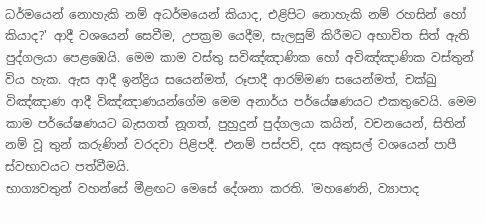ධර්මයෙන් නොහැකි නම් අධර්මයෙන් කියාද, එළිපිට නොහැකි නම් රහසින් හෝ කියාද?' ආදී වශයෙන් සෙවීම, උපක්‍රම යෙදීම, සැලසුම් කිරීමට අභාවිත සිත් ඇති පුද්ගලයා පෙළඹෙයි. මෙම කාම වස්‌තු සවිඤ්ඤාණික හෝ අවිඤ්ඤාණික වස්‌තුන් විය හැක. ඇස ආදී ඉන්ද්‍රිය සයෙන්මත්, රූපාදී ආරම්මණ සයෙන්මත්, චක්‌ඛු විඤ්ඤාණ ආදී විඤ්ඤාණයන්ගේම මෙම අනාර්ය පර්යේෂණයට එකතුවෙයි. මෙම කාම පර්යේෂණයට බැසගත් නූගත්, පුහුදුන් පුද්ගලයා කයින්, වචනයෙන්, සිතින් නම් වූ තුන් කරුණින් වරදවා පිළිපදී. එනම් පස්‌පව්, දස අකුසල් වශයෙන් පාපී ස්‌වභාවයට පත්වීමයි.
භාග්‍යවතුන් වහන්සේ මීළඟට මෙසේ දේශනා කරති. 'මහණෙනි, ව්‍යාපාද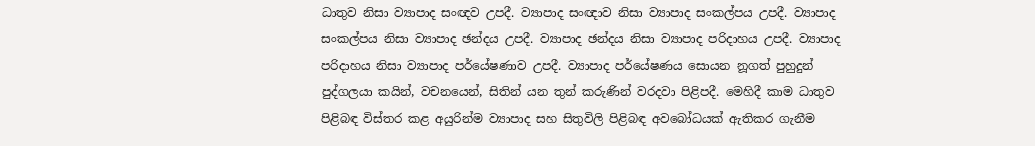ධාතුව නිසා ව්‍යාපාද සංඥව උපදී. ව්‍යාපාද සංඥාව නිසා ව්‍යාපාද සංකල්පය උපදී. ව්‍යාපාද සංකල්පය නිසා ව්‍යාපාද ඡන්දය උපදී. ව්‍යාපාද ඡන්දය නිසා ව්‍යාපාද පරිදාහය උපදී. ව්‍යාපාද පරිදාහය නිසා ව්‍යාපාද පර්යේෂණාව උපදී. ව්‍යාපාද පර්යේෂණය සොයන නූගත් පුහුදුන් පුද්ගලයා කයින්, වචනයෙන්, සිතින් යන තුන් කරුණින් වරදවා පිළිපදී. මෙහිදී කාම ධාතුව පිළිබඳ විස්‌තර කළ අයුරින්ම ව්‍යාපාද සහ සිතුවිලි පිළිබඳ අවබෝධයක්‌ ඇතිකර ගැනීම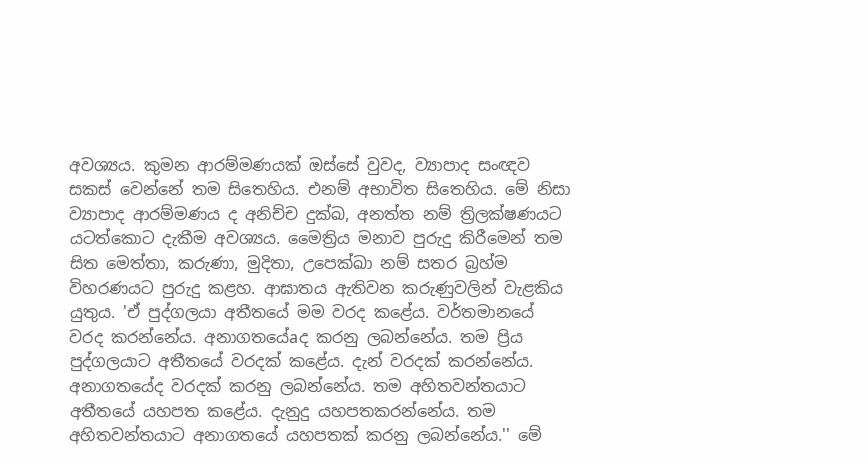අවශ්‍යය. කුමන ආරම්මණයක්‌ ඔස්‌සේ වුවද, ව්‍යාපාද සංඥව සකස්‌ වෙන්නේ තම සිතෙහිය. එනම් අභාවිත සිතෙහිය. මේ නිසා ව්‍යාපාද ආරම්මණය ද අනිච්ච දුක්‌ඛ, අනත්ත නම් ත්‍රිලක්‌ෂණයට යටත්කොට දැකීම අවශ්‍යය. මෛත්‍රිය මනාව පුරුදු කිරීමෙන් තම සිත මෙත්තා, කරුණා, මුදිතා, උපෙක්‌ඛා නම් සතර බ්‍රහ්ම විහරණයට පුරුදු කළහ. ආඝාතය ඇතිවන කරුණුවලින් වැළකිය යුතුය. 'ඒ පුද්ගලයා අතීතයේ මම වරද කළේය. වර්තමානයේ වරද කරන්නේය. අනාගතයේaද කරනු ලබන්නේය. තම ප්‍රිය පුද්ගලයාට අතීතයේ වරදක්‌ කළේය. දැන් වරදක්‌ කරන්නේය. අනාගතයේද වරදක්‌ කරනු ලබන්නේය. තම අහිතවන්තයාට අතීතයේ යහපත කළේය. දැනුදු යහපතකරන්නේය. තම අහිතවන්තයාට අනාගතයේ යහපතක්‌ කරනු ලබන්නේය.'' මේ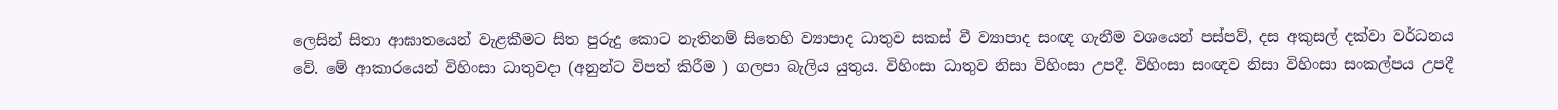ලෙසින් සිතා ආඝාතයෙන් වැළකීමට සිත පුරුදු කොට නැතිනම් සිතෙහි ව්‍යාපාද ධාතුව සකස්‌ වී ව්‍යාපාද සංඥ ගැනීම වශයෙන් පස්‌පව්, දස අකුසල් දක්‌වා වර්ධනය වේ. මේ ආකාරයෙන් විහිංසා ධාතුවදා (අනුන්ට විපත් කිරීම ) ගලපා බැලිය යුතුය. විහිංසා ධාතුව නිසා විහිංසා උපදී. විහිංසා සංඥව නිසා විහිංසා සංකල්පය උපදී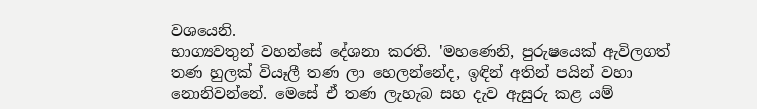වශයෙනි.
භාග්‍යවතුන් වහන්සේ දේශනා කරති. 'මහණෙනි, පුරුෂයෙක්‌ ඇවිලගත් තණ හුලක්‌ වියෑලී තණ ලා හෙලන්නේද, ඉඳින් අතින් පයින් වහා නොනිවන්නේ. මෙසේ ඒ තණ ලැහැබ සහ දැව ඇසුරු කළ යම්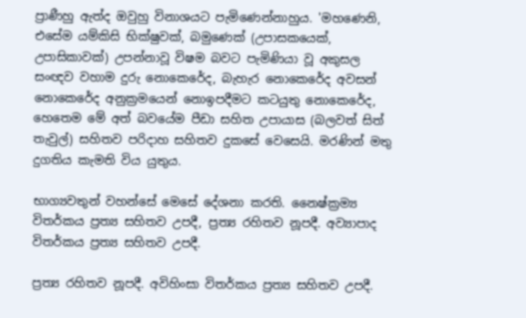ප්‍රාණීහු ඇත්ද ඔවුහු විනාශයට පැමිණෙන්නාහුය. 'මහණෙනි, එසේම යම්කිසි භික්‌ෂුවක්‌, බමුණෙක්‌ (උපාසකයෙක්‌, උපාසිකාවක්‌) උපන්නාවූ විෂම බවට පැමිණියා වූ අකුසල සංඥව වහාම දුරු නොකෙරේද, බැහැර නොකෙරේද අවසන් නොකෙරේද අනුක්‍රමයෙන් නොඉපදීමට කටයුතු නොකෙරේද, හෙතෙම මේ අත් බවයේම පීඩා සහිත උපායාස (බලවත් සිත් තැවුල්) සහිතව පරිදාහ සහිතව දුකසේ වෙසෙයි. මරණින් මතු දුගතිය කැමති විය යුතුය.

භාග්‍යවතුන් වහන්සේ මෙසේ දේශනා කරති. නෛෂ්ක්‍රම්‍ය විතර්කය ප්‍රත්‍ය සහිතව උපදී, ප්‍රත්‍ය රහිතව නූපදී. අව්‍යාපාද විතර්කය ප්‍රත්‍ය සහිතව උපදී.

ප්‍රත්‍ය රහිතව නූපදී. අවිහිංසා විතර්කය ප්‍රත්‍ය සහිතව උපදී.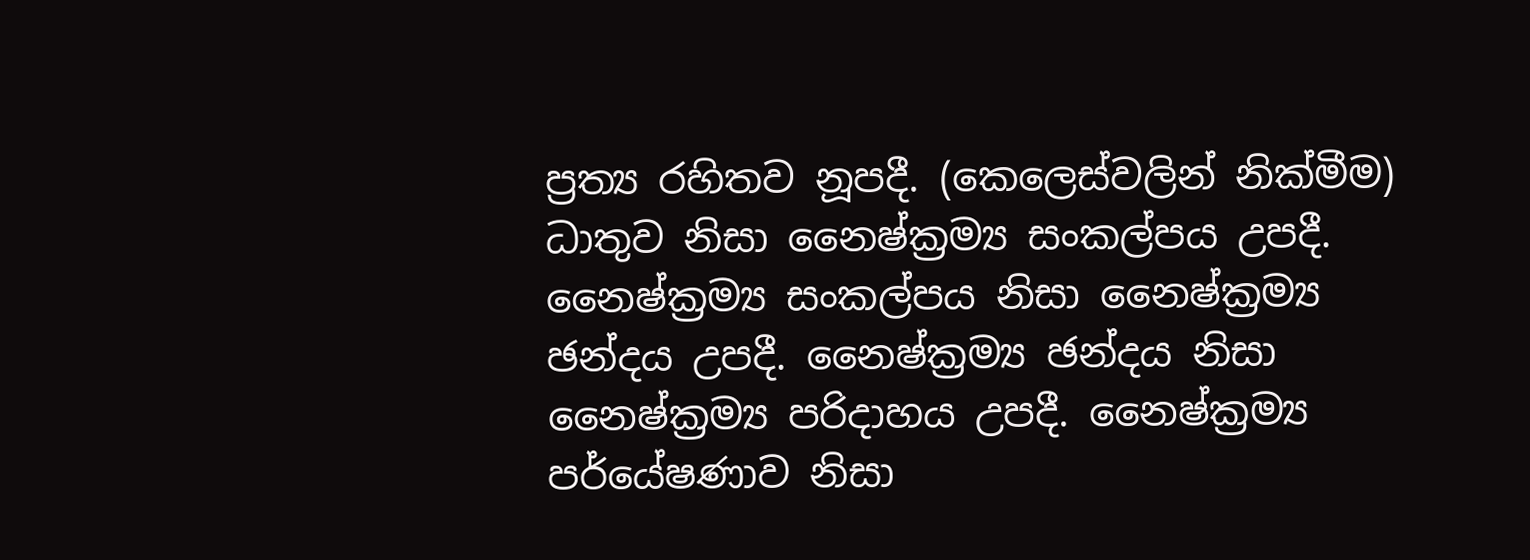ප්‍රත්‍ය රහිතව නූපදී. (කෙලෙස්‌වලින් නික්‌මීම) ධාතුව නිසා නෛෂ්ක්‍රම්‍ය සංකල්පය උපදී. නෛෂ්ක්‍රම්‍ය සංකල්පය නිසා නෛෂ්ක්‍රම්‍ය ඡන්දය උපදී. නෛෂ්ක්‍රම්‍ය ඡන්දය නිසා නෛෂ්ක්‍රම්‍ය පරිදාහය උපදී. නෛෂ්ක්‍රම්‍ය පර්යේෂණාව නිසා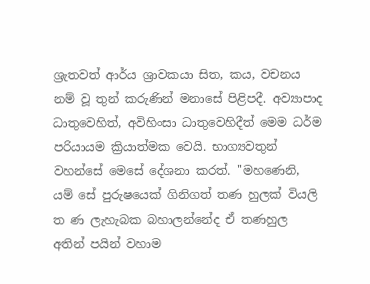ශ්‍රැතවත් ආර්ය ශ්‍රාවකයා සිත, කය, වචනය නම් වූ තුන් කරුණින් මනාසේ පිළිපදී. අව්‍යාපාද ධාතුවෙහිත්, අවිහිංසා ධාතුවෙහිදීත් මෙම ධර්ම පරියායම ක්‍රියාත්මක වෙයි. භාග්‍යවතුන් වහන්සේ මෙසේ දේශනා කරත්. ''මහණෙනි, යම් සේ පුරුෂයෙක්‌ ගිනිගත් තණ හුලක්‌ වියලි ත ණ ලැහැබක බහාලන්නේද ඒ තණහුල අතින් පයින් වහාම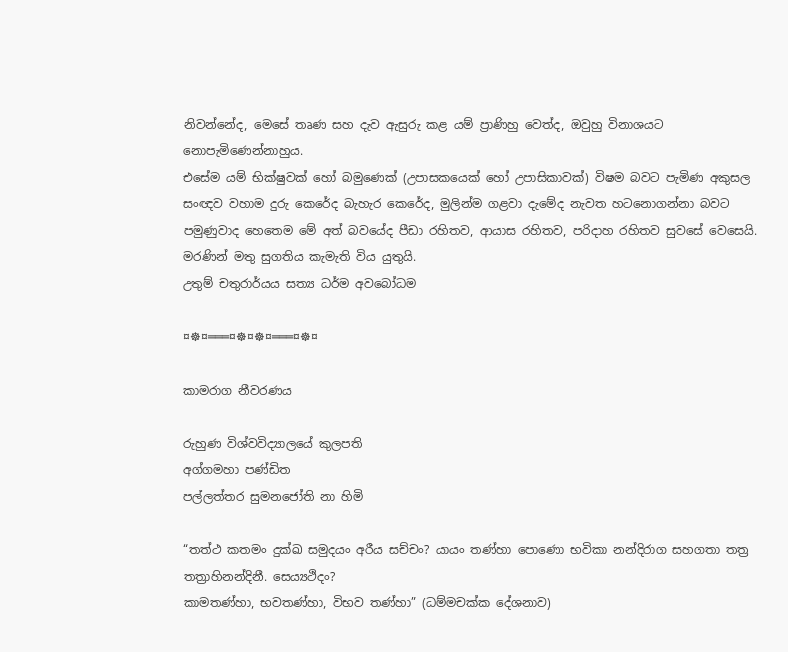නිවන්නේද, මෙසේ තෘණ සහ දැව ඇසුරු කළ යම් ප්‍රාණිහු වෙත්ද, ඔවුහු විනාශයට නොපැමිණෙන්නාහුය.
එසේම යම් භික්‌ෂුවක්‌ හෝ බමුණෙක්‌ (උපාසකයෙක්‌ හෝ උපාසිකාවක්‌) විෂම බවට පැමිණ අකුසල සංඥව වහාම දුරු කෙරේද බැහැර කෙරේද, මුලින්ම ගළවා දැමේද නැවත හටනොගන්නා බවට පමුණුවාද හෙතෙම මේ අත් බවයේද පීඩා රහිතව, ආයාස රහිතව, පරිදාහ රහිතව සුවසේ වෙසෙයි. මරණින් මතු සුගතිය කැමැති විය යුතුයි.
උතුම් චතුරාර්යය සත්‍ය ධර්ම අවබෝධම

¤☸¤═══¤☸¤☸¤═══¤☸¤

කාමරාග නීවරණය

රුහුණ විශ්වවිද්‍යාලයේ කුලපති
අග්ගමහා පණ්ඩිත
පල්ලත්තර සුමනජෝති නා හිමි

“තත්ථ කතමං දුක්ඛ සමුදයං අරීය සච්චං? යායං තණ්හා පොණො භවිකා නන්දිරාග සහගතා තත්‍ර තත්‍රාහිනන්දිනී. සෙය්‍යථිදං?
කාමතණ්හා, භවතණ්හා, විභව තණ්හා” (ධම්මචක්ක දේශනාව)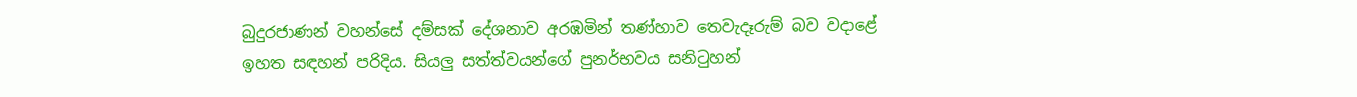බුදුරජාණන් වහන්සේ දම්සක් දේශනාව අරඹමින් තණ්හාව තෙවැදෑරුම් බව වදාළේ ඉහත සඳහන් පරිදිය. සියලු සත්ත්වයන්ගේ පුනර්භවය සනිටුහන්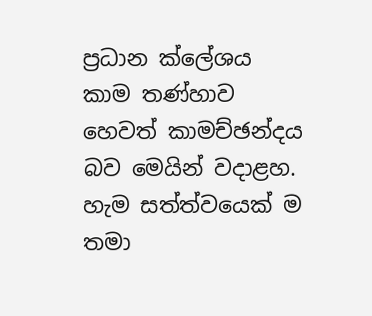ප්‍රධාන ක්ලේශය කාම තණ්හාව හෙවත් කාමච්ඡන්දය බව මෙයින් වදාළහ.
හැම සත්ත්වයෙක් ම තමා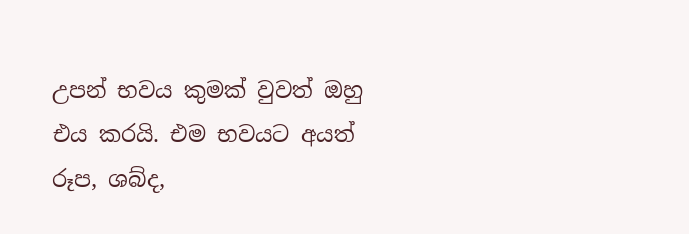උපන් භවය කුමක් වුවත් ඔහු එය කරයි. එම භවයට අයත් රූප, ශබ්ද,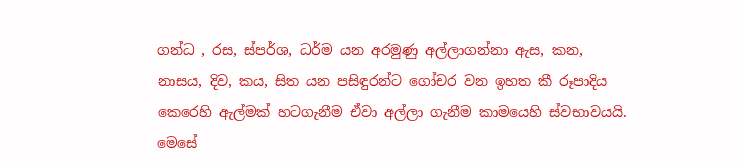ගන්ධ , රස, ස්පර්ශ, ධර්ම යන අරමුණු අල්ලාගන්නා ඇස, කන, නාසය, දිව, කය, සිත යන පසිඳුරන්ට ගෝචර වන ඉහත කී රූපාදිය කෙරෙහි ඇල්මක් හටගැනීම ඒවා අල්ලා ගැනීම කාමයෙහි ස්වභාවයයි. මෙසේ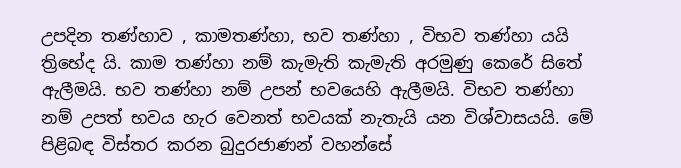උපදින තණ්හාව , කාමතණ්හා, භව තණ්හා , විභව තණ්හා යයි ත්‍රිභේද යි. කාම තණ්හා නම් කැමැති කැමැති අරමුණු කෙරේ සිතේ ඇලීමයි. භව තණ්හා නම් උපන් භවයෙහි ඇලීමයි. විභව තණ්හා නම් උපත් භවය හැර වෙනත් භවයක් නැතැයි යන විශ්වාසයයි. මේ පිළිබඳ විස්තර කරන බුදුරජාණන් වහන්සේ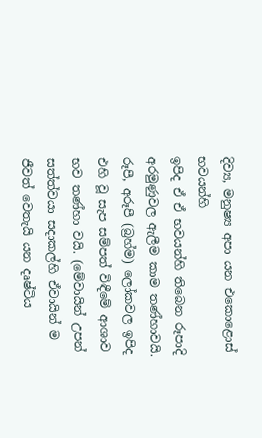දිව්‍ය, මනුෂ්‍ය අපා යන එකොළොස් භවයන්හි
ඉපිද ඒ ඒ භවයන්හි තිබෙන රූපාදි අරමුණුවල ඇලීම කාම තණ්හාවයි. රූපී, අරූපී (බ්‍රහ්ම) ලෝකවල ඉපිද එහි වූ සැප සම්පත් විඳීමේ ආශාව භව තණ්හා වයි. (මේවායින් උපන් සත්ත්වයා සදාකල්හි ඒවායින් ම ජීවත් වෙතැයි යන දෘෂ්ටිය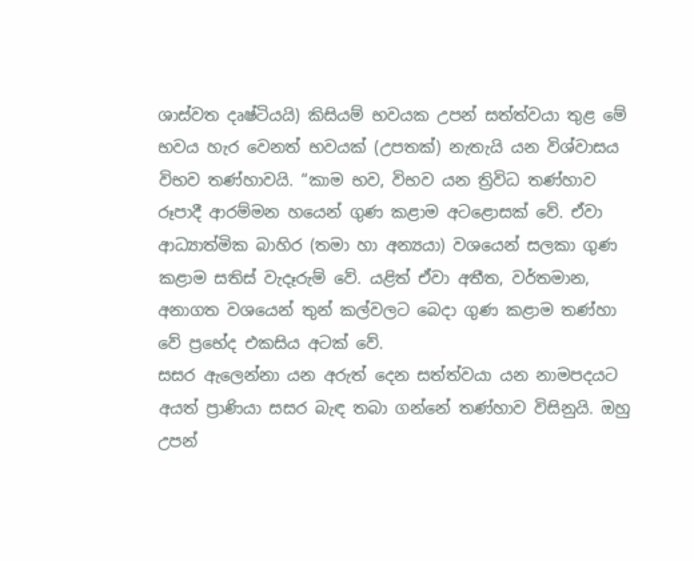ශාස්වත දෘෂ්ටියයි) කිසියම් භවයක උපන් සත්ත්වයා තුළ මේ භවය හැර වෙනත් භවයක් (උපතක්) නැතැයි යන විශ්වාසය විභව තණ්හාවයි. “කාම භව, විභව යන ත්‍රිවිධ තණ්හාව රූපාදී ආරම්මන හයෙන් ගුණ කළාම අටළොසක් වේ. ඒවා ආධ්‍යාත්මික බාහිර (තමා හා අන්‍යයා) වශයෙන් සලකා ගුණ කළාම සතිස් වැදෑරුම් වේ. යළිත් ඒවා අතීත, වර්තමාන, අනාගත වශයෙන් තුන් කල්වලට බෙදා ගුණ කළාම තණ්හා වේ ප්‍රභේද එකසිය අටක් වේ.
සසර ඇලෙන්නා යන අරුත් දෙන සත්ත්වයා යන නාමපදයට අයත් ප්‍රාණියා සසර බැඳ තබා ගන්නේ තණ්හාව විසිනුයි. ඔහු උපන්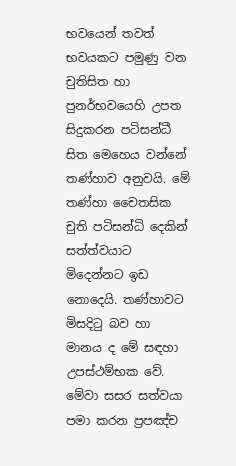භවයෙන් තවත් භවයකට පමුණු වන චුතිසිත හා පුනර්භවයෙහි උපත සිදුකරන පටිසන්ධී සිත මෙහෙය වන්නේ තණ්හාව අනුවයි. මේ තණ්හා චෛතසික චුති පටිසන්ධි දෙකින් සත්ත්වයාට මිදෙන්නට ඉඩ නොදෙයි. තණ්හාවට මිසදිටු බව හා මානය ද මේ සඳහා උපස්ථම්භක වේ. මේවා සසර සත්වයා පමා කරන ප්‍රපඤ්ච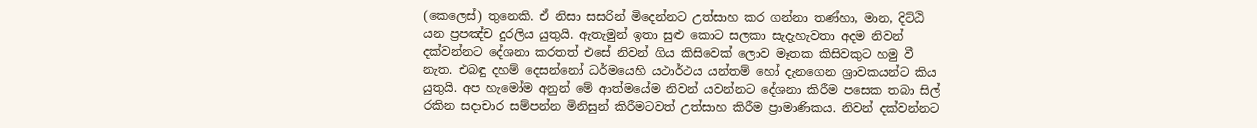(කෙලෙස්) තුනෙකි. ඒ නිසා සසරින් මිදෙන්නට උත්සාහ කර ගන්නා තණ්හා, මාන, දිට්ඨි යන ප්‍රපඤ්ච දුරලිය යුතුයි. ඇතැමුන් ඉතා සුළු කොට සලකා සැදැහැවතා අදම නිවන් දක්වන්නට දේශනා කරතත් එසේ නිවන් ගිය කිසිවෙක් ලොව මෑතක කිසිවකුට හමු වී නැත. එබඳු දහම් දෙසන්නෝ ධර්මයෙහි යථාර්ථය යන්තම් හෝ දැනගෙන ශ්‍රාවකයන්ට කිය යුතුයි. අප හැමෝම අනුන් මේ ආත්මයේම නිවන් යවන්නට දේශනා කිරීම පසෙක තබා සිල් රකින සදාචාර සම්පන්න මිනිසුන් කිරීමටවත් උත්සාහ කිරීම ප්‍රාමාණිකය. නිවන් දක්වන්නට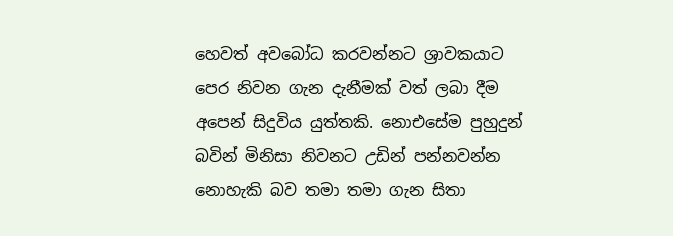හෙවත් අවබෝධ කරවන්නට ශ්‍රාවකයාට පෙර නිවන ගැන දැනීමක් වත් ලබා දීම අපෙන් සිදුවිය යුත්තකි. නොඑසේම පුහුදුන් බවින් මිනිසා නිවනට උඩින් පන්නවන්න නොහැකි බව තමා තමා ගැන සිතා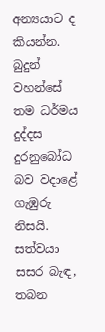අන්‍යයාට ද කියන්න. බුදුන් වහන්සේ තම ධර්මය දුද්දස දුරනුබෝධ බව වදාළේ ගැඹුරු නිසයි. සත්වයා සසර බැඳ, තබන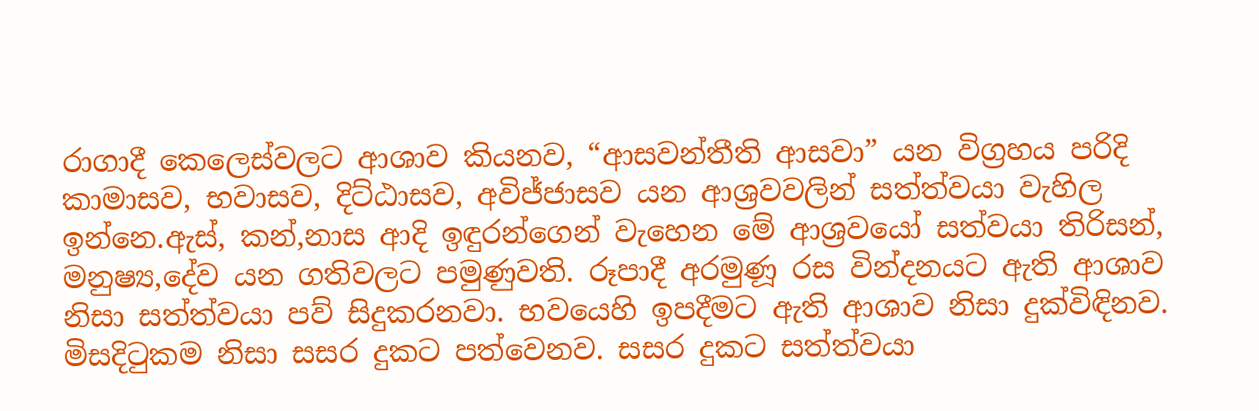රාගාදී කෙලෙස්වලට ආශාව කියනව, “ආසවන්තීති ආසවා” යන විග්‍රහය පරිදි කාමාසව, භවාසව, දිට්ඨාසව, අවිජ්ජාසව යන ආශ්‍රවවලින් සත්ත්වයා වැහිල ඉන්නෙ.ඇස්, කන්,නාස ආදි ඉඳුරන්ගෙන් වැහෙන මේ ආශ්‍රවයෝ සත්වයා තිරිසන්, මනුෂ්‍ය,දේව යන ගතිවලට පමුණුවති. රූපාදී අරමුණූ රස වින්දනයට ඇති ආශාව නිසා සත්ත්වයා පව් සිදුකරනවා. භවයෙහි ඉපදීමට ඇති ආශාව නිසා දුක්විඳිනව. මිසදිටුකම නිසා සසර දුකට පත්වෙනව. සසර දුකට සත්ත්වයා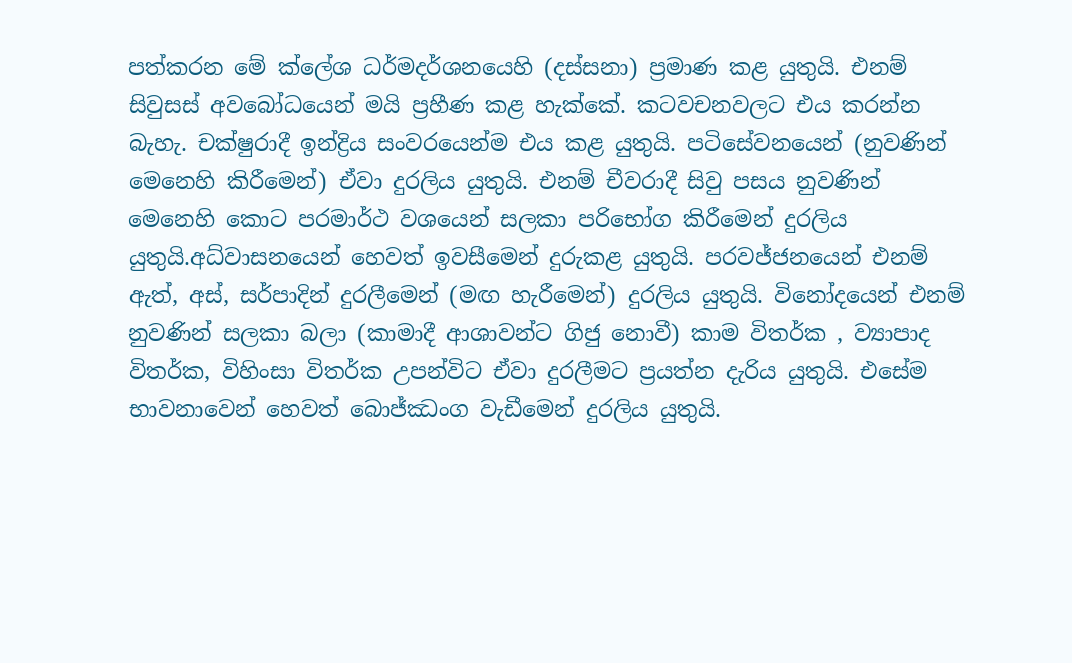පත්කරන මේ ක්ලේශ ධර්මදර්ශනයෙහි (දස්සනා) ප්‍රමාණ කළ යුතුයි. එනම් සිවුසස් අවබෝධයෙන් මයි ප්‍රහීණ කළ හැක්කේ. කටවචනවලට එය කරන්න බැහැ. චක්ෂුරාදී ඉන්ද්‍රිය සංවරයෙන්ම එය කළ යුතුයි. පටිසේවනයෙන් (නුවණින් මෙනෙහි කිරීමෙන්) ඒවා දුරලිය යුතුයි. එනම් චීවරාදී සිවු පසය නුවණින් මෙනෙහි කොට පරමාර්ථ වශයෙන් සලකා පරිභෝග කිරීමෙන් දුරලිය යුතුයි.අධ්වාසනයෙන් හෙවත් ඉවසීමෙන් දුරුකළ යුතුයි. පරවජ්ජනයෙන් එනම් ඇත්, අස්, සර්පාදින් දුරලීමෙන් (මඟ හැරීමෙන්) දුරලිය යුතුයි. විනෝදයෙන් එනම් නුවණින් සලකා බලා (කාමාදී ආශාවන්ට ගිජු නොවී) කාම විතර්ක , ව්‍යාපාද විතර්ක, විහිංසා විතර්ක උපන්විට ඒවා දුරලීමට ප්‍රයත්න දැරිය යුතුයි. එසේම භාවනාවෙන් හෙවත් බොජ්ඣංග වැඩීමෙන් දුරලිය යුතුයි.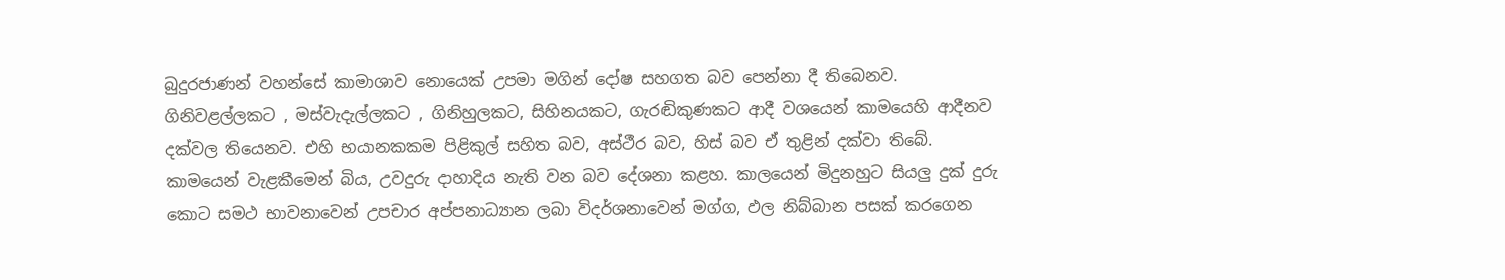බුදුරජාණන් වහන්සේ කාමාශාව නොයෙක් උපමා මගින් දෝෂ සහගත බව පෙන්නා දී තිබෙනව. ගිනිවළල්ලකට , මස්වැදැල්ලකට , ගිනිහුලකට, සිහිනයකට, ගැරඬිකුණකට ආදී වශයෙන් කාමයෙහි ආදීනව දක්වල තියෙනව. එහි භයානකකම පිළිකුල් සහිත බව, අස්ථීර බව, හිස් බව ඒ තුළින් දක්වා තිබේ. කාමයෙන් වැළකීමෙන් බිය, උවදුරු දාහාදිය නැති වන බව දේශනා කළහ. කාලයෙන් මිදුනහුට සියලු දුක් දුරු කොට සමථ භාවනාවෙන් උපචාර අප්පනාධ්‍යාන ලබා විදර්ශනාවෙන් මග්ග, ඵල නිබ්බාන පසක් කරගෙන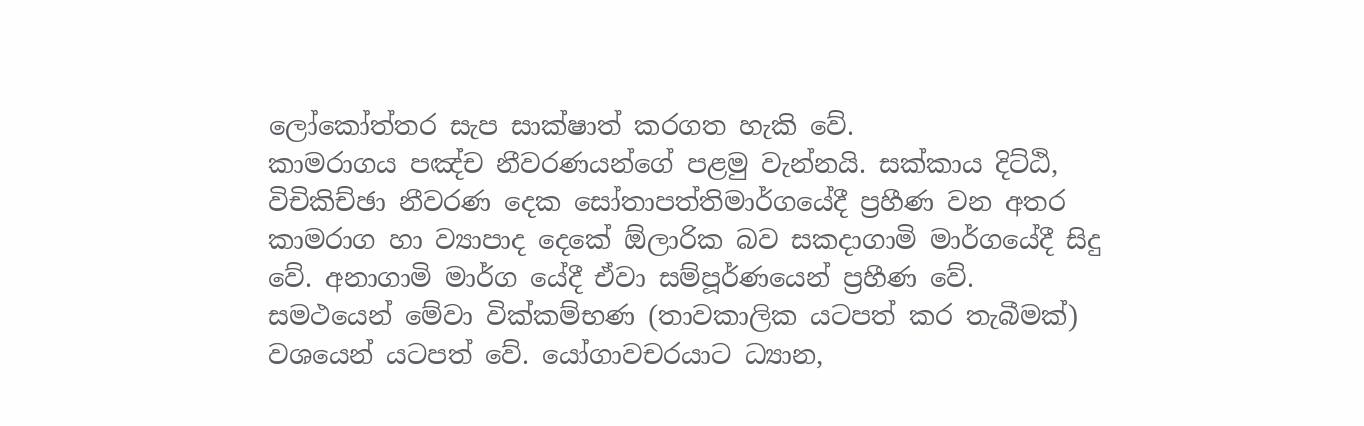ලෝකෝත්තර සැප සාක්ෂාත් කරගත හැකි වේ.
කාමරාගය පඤ්ච නීවරණයන්ගේ පළමු වැන්නයි. සක්කාය දිට්ඨි, විචිකිච්ඡා නීවරණ දෙක සෝතාපත්තිමාර්ගයේදී ප්‍රහීණ වන අතර කාමරාග හා ව්‍යාපාද දෙකේ ඕලාරික බව සකදාගාමි මාර්ගයේදී සිදු වේ. අනාගාමි මාර්ග යේදී ඒවා සම්පූර්ණයෙන් ප්‍රහීණ වේ. සමථයෙන් මේවා වික්කම්භණ (තාවකාලික යටපත් කර තැබීමක්) වශයෙන් යටපත් වේ. යෝගාවචරයාට ධ්‍යාන,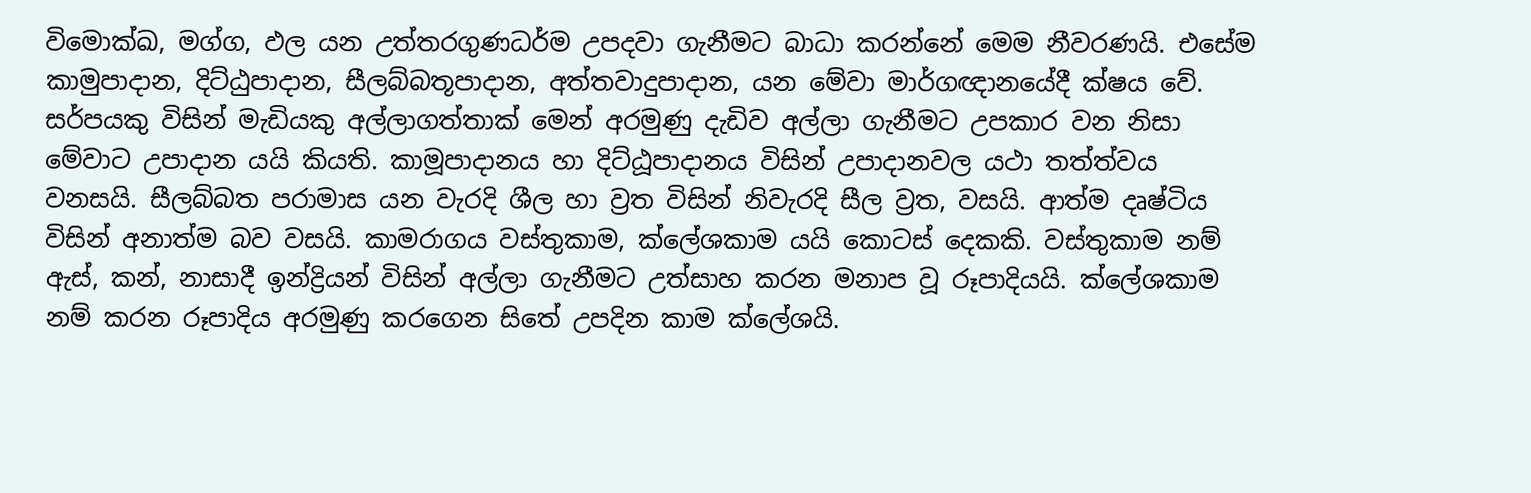විමොක්ඛ, මග්ග, ඵල යන උත්තරගුණධර්ම උපදවා ගැනීමට බාධා කරන්නේ මෙම නීවරණයි. එසේම කාමුපාදාන, දිට්ඨුපාදාන, සීලබ්බතූපාදාන, අත්තවාදුපාදාන, යන මේවා මාර්ගඥානයේදී ක්ෂය වේ. සර්පයකු විසින් මැඩියකු අල්ලාගත්තාක් මෙන් අරමුණු දැඩිව අල්ලා ගැනීමට උපකාර වන නිසා මේවාට උපාදාන යයි කියති. කාමූපාදානය හා දිට්ඨූපාදානය විසින් උපාදානවල යථා තත්ත්වය වනසයි. සීලබ්බත පරාමාස යන වැරදි ශීල හා ව්‍රත විසින් නිවැරදි සීල ව්‍රත, වසයි. ආත්ම දෘෂ්ටිය විසින් අනාත්ම බව වසයි. කාමරාගය වස්තුකාම, ක්ලේශකාම යයි කොටස් දෙකකි. වස්තුකාම නම් ඇස්, කන්, නාසාදී ඉන්ද්‍රියන් විසින් අල්ලා ගැනීමට උත්සාහ කරන මනාප වූ රූපාදියයි. ක්ලේශකාම නම් කරන රූපාදිය අරමුණු කරගෙන සිතේ උපදින කාම ක්ලේශයි.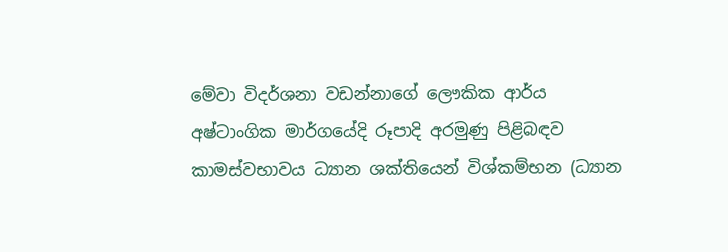මේවා විදර්ශනා වඩන්නාගේ ලෞකික ආර්ය
අෂ්ටාංගික මාර්ගයේදි රූපාදි අරමුණු පිළිබඳව කාමස්වභාවය ධ්‍යාන ශක්තියෙන් විශ්කම්භන (ධ්‍යාන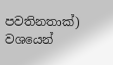පවතිනතාක්) වශයෙන්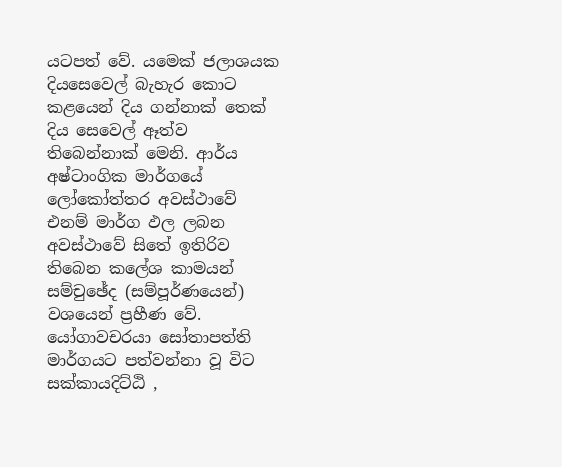යටපත් වේ. යමෙක් ජලාශයක දියසෙවෙල් බැහැර කොට කළයෙන් දිය ගන්නාක් තෙක් දිය සෙවෙල් ඈත්ව තිබෙන්නාක් මෙනි. ආර්ය අෂ්ටාංගික මාර්ගයේ ලෝකෝත්තර අවස්ථාවේ එනම් මාර්ග ඵල ලබන අවස්ථාවේ සිතේ ඉතිරිව තිබෙන කලේශ කාමයන් සම්චුඡේද (සම්පූර්ණයෙන්) වශයෙන් ප්‍රහීණ වේ.
යෝගාවචරයා සෝතාපත්ති මාර්ගයට පත්වන්නා වූ විට සක්කායදිට්ඨි ,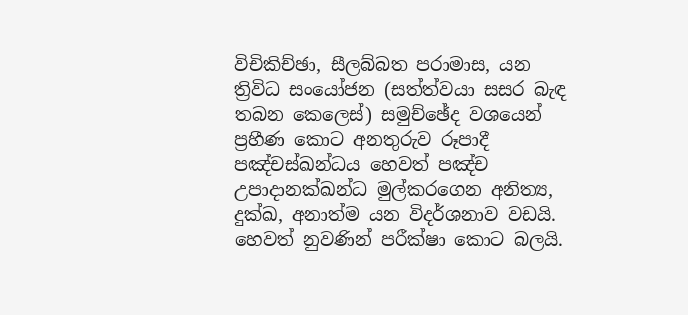විචිකිච්ඡා, සීලබ්බත පරාමාස, යන ත්‍රිවිධ සංයෝජන (සත්ත්වයා සසර බැඳ තබන කෙලෙස්) සමුච්ඡේද වශයෙන් ප්‍රහීණ කොට අනතුරුව රූපාදී පඤ්චස්ඛන්ධය හෙවත් පඤ්ච උපාදානක්ඛන්ධ මුල්කරගෙන අනිත්‍ය, දුක්ඛ, අනාත්ම යන විදර්ශනාව වඩයි. හෙවත් නුවණින් පරීක්ෂා කොට බලයි.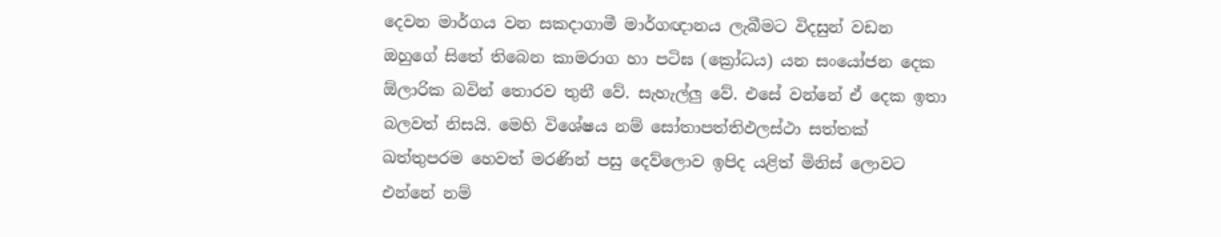දෙවන මාර්ගය වන සකදාගාමී මාර්ගඥානය ලැබීමට විදසුන් වඩන ඔහුගේ සිතේ තිබෙන කාමරාග හා පටිඝ (ක්‍රෝධය) යන සංයෝජන දෙක ඕලාරික බවින් තොරව තුනී වේ. සැහැල්ලු වේ. එසේ වන්නේ ඒ දෙක ඉතා බලවත් නිසයි. මෙහි විශේෂය නම් සෝතාපත්තිඵලස්ථා සත්තක් ඛත්තුපරම හෙවත් මරණින් පසු දෙව්ලොව ඉපිද යළිත් මිනිස් ලොවට එන්නේ නම්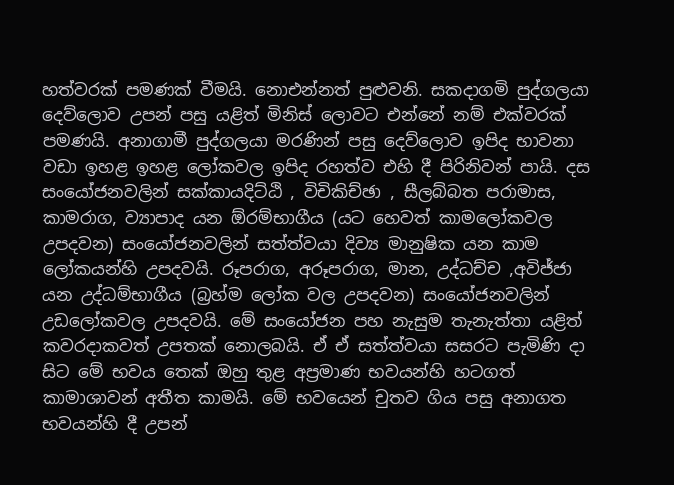හත්වරක් පමණක් වීමයි. නොඑන්නත් පුළුවනි. සකදාගමි පුද්ගලයා දෙව්ලොව උපන් පසු යළිත් මිනිස් ලොවට එන්නේ නම් එක්වරක් පමණයි. අනාගාමී පුද්ගලයා මරණින් පසු දෙව්ලොව ඉපිද භාවනා වඩා ඉහළ ඉහළ ලෝකවල ඉපිද රහත්ව එහි දී පිරිනිවන් පායි. දස සංයෝජනවලින් සක්කායදිට්ඨි , විචිකිච්ඡා , සීලබ්බත පරාමාස, කාමරාග, ව්‍යාපාද යන ඕරම්භාගීය (යට හෙවත් කාමලෝකවල උපදවන) සංයෝජනවලින් සත්ත්වයා දිව්‍ය මානුෂික යන කාම ලෝකයන්හි උපදවයි. රූපරාග, අරූපරාග, මාන, උද්ධච්ච ,අවිජ්ජා යන උද්ධම්භාගීය (බ්‍රහ්ම ලෝක වල උපදවන) සංයෝජනවලින් උඩලෝකවල උපදවයි. මේ සංයෝජන පහ නැසුම තැනැත්තා යළිත් කවරදාකවත් උපතක් නොලබයි. ඒ ඒ සත්ත්වයා සසරට පැමිණි දා සිට මේ භවය තෙක් ඔහු තුළ අප්‍රමාණ භවයන්හි හටගත් කාමාශාවන් අතීත කාමයි. මේ භවයෙන් චුතව ගිය පසු අනාගත භවයන්හි දී උපන්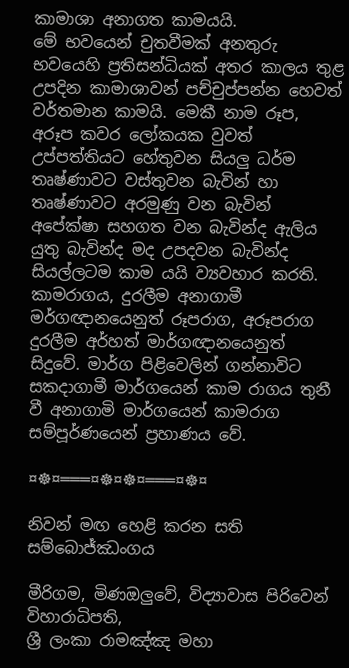කාමාශා අනාගත කාමයයි.
මේ භවයෙන් චුතවීමක් අනතුරු භවයෙහි ප්‍රතිසන්ධියක් අතර කාලය තුළ උපදින කාමාශාවන් පච්චුප්පන්න හෙවත් වර්තමාන කාමයි. මෙකී නාම රූප, අරූප කවර ලෝකයක වුවත් උප්පත්තියට හේතුවන සියලු ධර්ම තෘෂ්ණාවට වස්තුවන බැවින් හා තෘෂ්ණාවට අරමුණු වන බැවින් අපේක්ෂා සහගත වන බැවින්ද ඇලිය යුතු බැවින්ද මද උපදවන බැවින්ද සියල්ලටම කාම යයි ව්‍යවහාර කරති. කාමරාගය, දුරලීම අනාගාමී මර්ගඥානයෙනුත් රූපරාග, අරූපරාග දුරලීම අර්හත් මාර්ගඥානයෙනුත් සිදුවේ. මාර්ග පිළිවෙලින් ගන්නාවිට සකදාගාමී මාර්ගයෙන් කාම රාගය තුනී වී අනාගාමි මාර්ගයෙන් කාමරාග සම්පූර්ණයෙන් ප්‍රහාණය වේ.

¤☸¤═══¤☸¤☸¤═══¤☸¤

නිවන් මඟ හෙළි කරන සති සම්බොජ්ඣංගය

මීරිගම, මිණඔලුවේ, විද්‍යාවාස පිරිවෙන් විහාරාධිපති,
ශ්‍රී ලංකා රාමඤ්ඤ මහා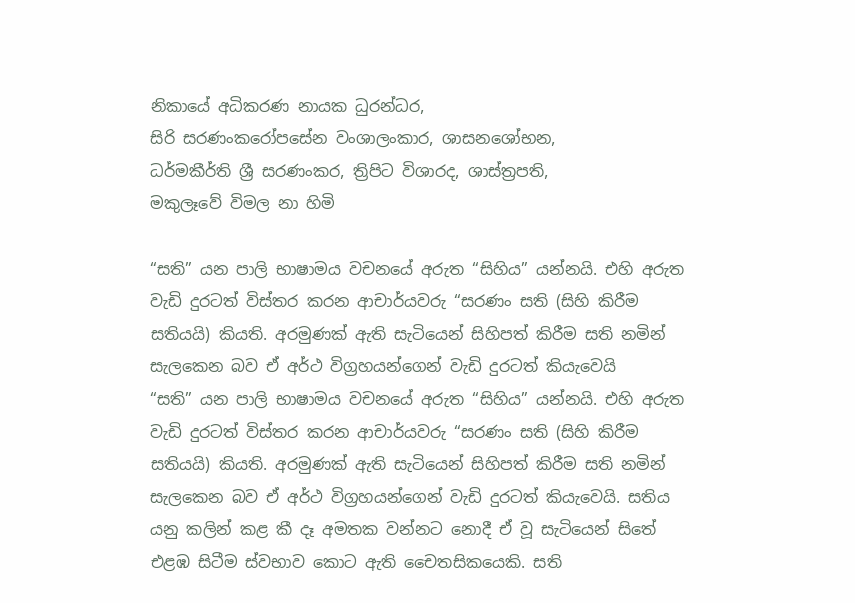නිකායේ අධිකරණ නායක ධුරන්ධර,
සිරි සරණංකරෝපසේන වංශාලංකාර, ශාසනශෝභන,
ධර්මකීර්ති ශ්‍රී සරණංකර, ත්‍රිපිට විශාරද, ශාස්ත්‍රපති,
මකුලෑවේ විමල නා හිමි

“සති” යන පාලි භාෂාමය වචනයේ අරුත “සිහිය” යන්නයි. එහි අරුත වැඩි දුරටත් විස්තර කරන ආචාර්යවරු “සරණං සති (සිහි කිරීම සතියයි) කියති. අරමුණක් ඇති සැටියෙන් සිහිපත් කිරීම සති නමින් සැලකෙන බව ඒ අර්ථ විග්‍රහයන්ගෙන් වැඩි දුරටත් කියැවෙයි
“සති” යන පාලි භාෂාමය වචනයේ අරුත “සිහිය” යන්නයි. එහි අරුත වැඩි දුරටත් විස්තර කරන ආචාර්යවරු “සරණං සති (සිහි කිරීම සතියයි) කියති. අරමුණක් ඇති සැටියෙන් සිහිපත් කිරීම සති නමින් සැලකෙන බව ඒ අර්ථ විග්‍රහයන්ගෙන් වැඩි දුරටත් කියැවෙයි. සතිය යනු කලින් කළ කී දෑ අමතක වන්නට නොදී ඒ වූ සැටියෙන් සිතේ එළඹ සිටීම ස්වභාව කොට ඇති චෛතසිකයෙකි. සති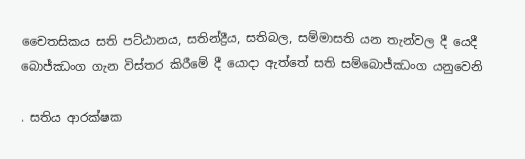චෛතසිකය සති පට්ඨානය, සතින්ද්‍රීය, සතිබල, සම්මාසති යන තැන්වල දී යෙදී බොජ්ඣංග ගැන විස්තර කිරීමේ දී යොදා ඇත්තේ සති සම්බොජ්ඣංග යනුවෙනි

. සතිය ආරක්ෂක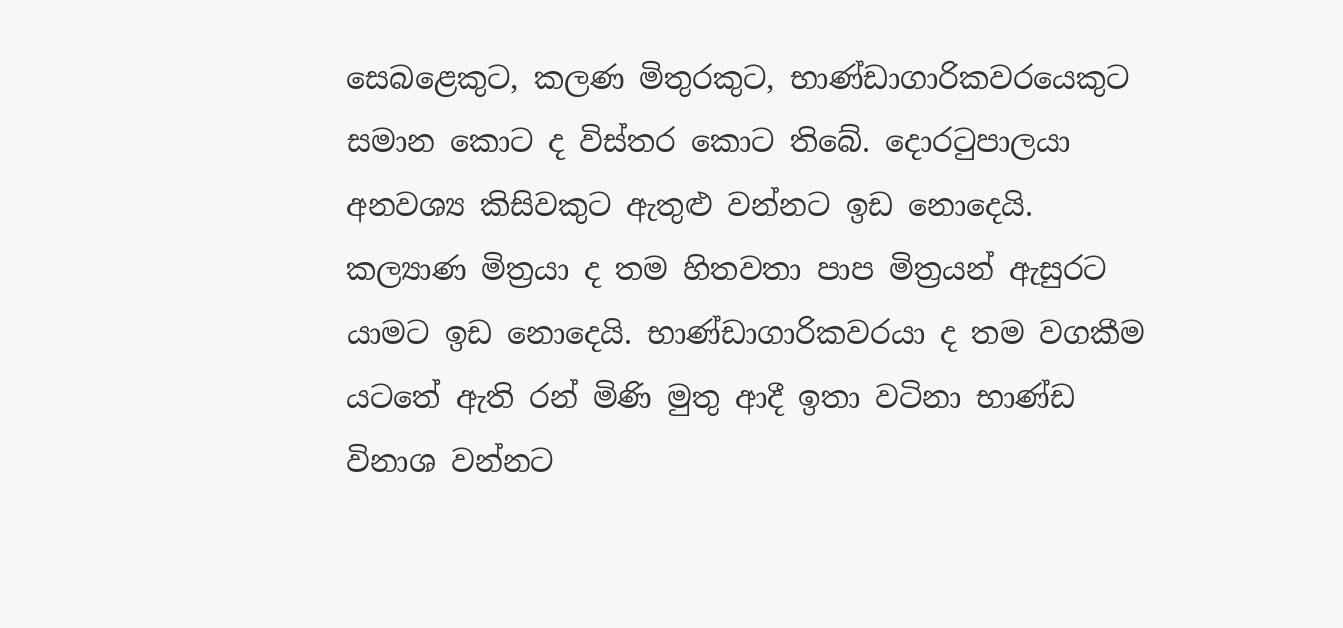සෙබළෙකුට, කලණ මිතුරකුට, භාණ්ඩාගාරිකවරයෙකුට සමාන කොට ද විස්තර කොට තිබේ. දොරටුපාලයා අනවශ්‍ය කිසිවකුට ඇතුළු වන්නට ඉඩ නොදෙයි. කල්‍යාණ මිත්‍රයා ද තම හිතවතා පාප මිත්‍රයන් ඇසුරට යාමට ඉඩ නොදෙයි. භාණ්ඩාගාරිකවරයා ද තම වගකීම යටතේ ඇති රන් මිණි මුතු ආදී ඉතා වටිනා භාණ්ඩ විනාශ වන්නට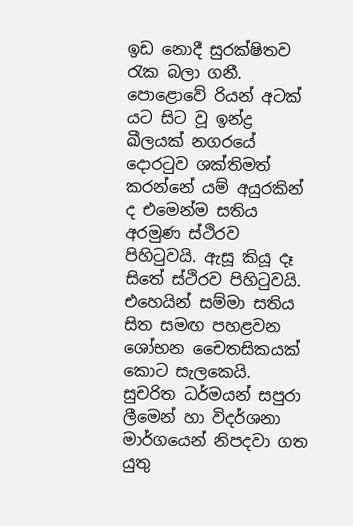ඉඩ නොදී සුරක්ෂිතව රැක බලා ගනී. පොළොවේ රියන් අටක් යට සිට වූ ඉන්ද්‍ර ඛීලයක් නගරයේ දොරටුව ශක්තිමත් කරන්නේ යම් අයුරකින් ද එමෙන්ම සතිය අරමුණ ස්ථිරව පිහිටුවයි. ඇසූ කියූ දෑ සිතේ ස්ථිරව පිහිටුවයි. එහෙයින් සම්මා සතිය සිත සමඟ පහළවන ශෝභන චෛතසිකයක් කොට සැලකෙයි. සුචරිත ධර්මයන් සපුරා ලීමෙන් හා විදර්ශනා මාර්ගයෙන් නිපදවා ගත යුතු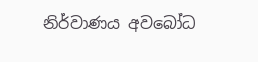නිර්වාණය අවබෝධ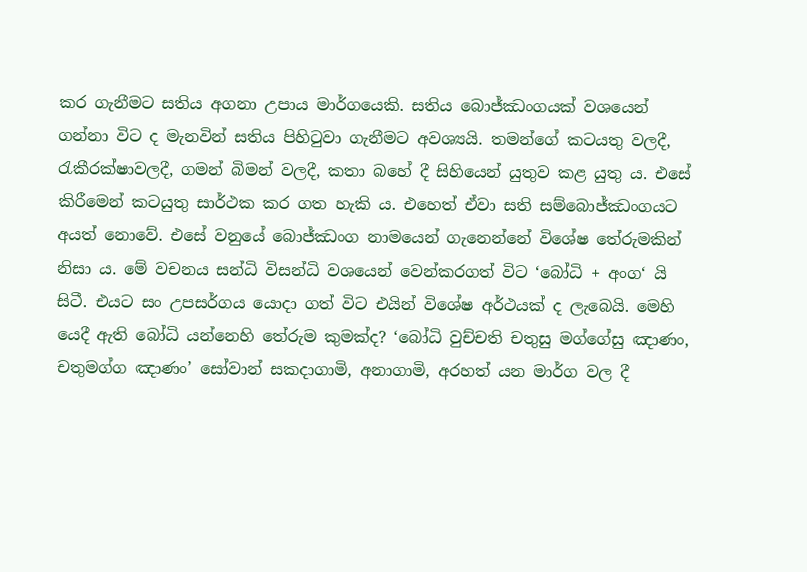කර ගැනීමට සතිය අගනා උපාය මාර්ගයෙකි. සතිය බොජ්ඣංගයක් වශයෙන් ගන්නා විට ද මැනවින් සතිය පිහිටුවා ගැනීමට අවශ්‍යයි. තමන්ගේ කටයතු වලදී, රැකීරක්ෂාවලදී, ගමන් බිමන් වලදී, කතා බහේ දී සිහියෙන් යුතුව කළ යුතු ය. එසේ කිරීමෙන් කටයුතු සාර්ථක කර ගත හැකි ය. එහෙත් ඒවා සති සම්බොජ්ඣංගයට අයත් නොවේ. එසේ වනුයේ බොජ්ඣංග නාමයෙන් ගැනෙන්නේ විශේෂ තේරුමකින් නිසා ය. මේ වචනය සන්ධි විසන්ධි වශයෙන් වෙන්කරගත් විට ‘බෝධි + අංග‘ යි සිටී. එයට සං උපසර්ගය යොදා ගත් විට එයින් විශේෂ අර්ථයක් ද ලැබෙයි. මෙහි යෙදී ඇති බෝධි යන්නෙහි තේරුම කුමක්ද? ‘බෝධි වුච්චති චතුසු මග්ගේසු ඤාණං, චතුමග්ග ඤාණං’ සෝවාන් සකදාගාමි, අනාගාමි, අරහත් යන මාර්ග වල දී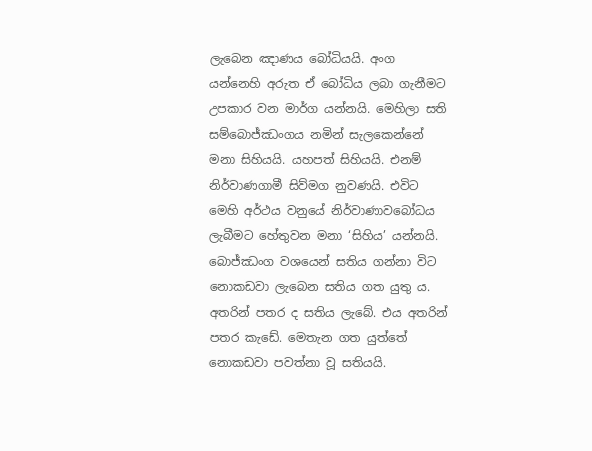ලැබෙන ඤාණය බෝධියයි. අංග යන්නෙහි අරුත ඒ බෝධිය ලබා ගැනීමට උපකාර වන මාර්ග යන්නයි. මෙහිලා සති සම්බොජ්ඣංගය නමින් සැලකෙන්නේ මනා සිහියයි. යහපත් සිහියයි. එනම් නිර්වාණගාමී සිව්මග නුවණයි. එවිට මෙහි අර්ථය වනුයේ නිර්වාණාවබෝධය ලැබීමට හේතුවන මනා ‘සිහිය’ යන්නයි. බොජ්ඣංග වශයෙන් සතිය ගන්නා විට නොකඩවා ලැබෙන සතිය ගත යුතු ය. අතරින් පතර ද සතිය ලැබේ. එය අතරින් පතර කැඩේ. මෙතැන ගත යුත්තේ නොකඩවා පවත්නා වූ සතියයි.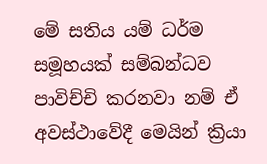මේ සතිය යම් ධර්ම සමූහයක් සම්බන්ධව පාවිච්චි කරනවා නම් ඒ අවස්ථාවේදී මෙයින් ක්‍රියා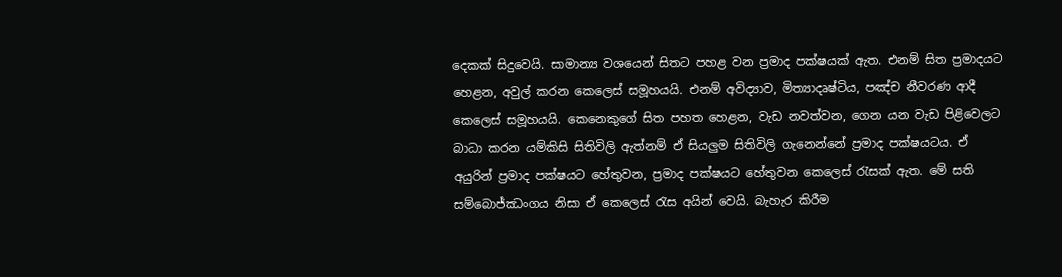දෙකක් සිදුවෙයි. සාමාන්‍ය වශයෙන් සිතට පහළ වන ප්‍රමාද පක්ෂයක් ඇත. එනම් සිත ප්‍රමාදයට හෙළන, අවුල් කරන කෙලෙස් සමූහයයි. එනම් අවිද්‍යාව, මිත්‍යාදෘෂ්ටිය, පඤ්ච නීවරණ ආදී කෙලෙස් සමූහයයි. කෙනෙකුගේ සිත පහත හෙළන, වැඩ නවත්වන, ගෙන යන වැඩ පිළිවෙලට බාධා කරන යම්කිසි සිතිවිලි ඇත්නම් ඒ සියලුම සිතිවිලි ගැනෙන්නේ ප්‍රමාද පක්ෂයටය. ඒ අයුරින් ප්‍රමාද පක්ෂයට හේතුවන, ප්‍රමාද පක්ෂයට හේතුවන කෙලෙස් රැසක් ඇත. මේ සති සම්බොජ්ඣංගය නිසා ඒ කෙලෙස් රැස අයින් වෙයි. බැහැර කිරීම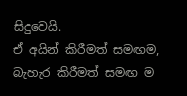සිදුවෙයි.
ඒ අයින් කිරීමත් සමඟම, බැහැර කිරීමත් සමඟ ම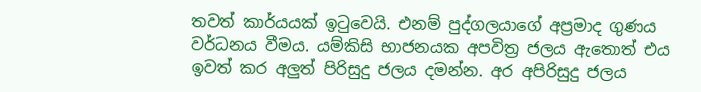තවත් කාර්යයක් ඉටුවෙයි. එනම් පුද්ගලයාගේ අප්‍රමාද ගුණය වර්ධනය වීමය. යම්කිසි භාජනයක අපවිත්‍ර ජලය ඇතොත් එය ඉවත් කර අලුත් පිරිසුදු ජලය දමන්න. අර අපිරිසුදු ජලය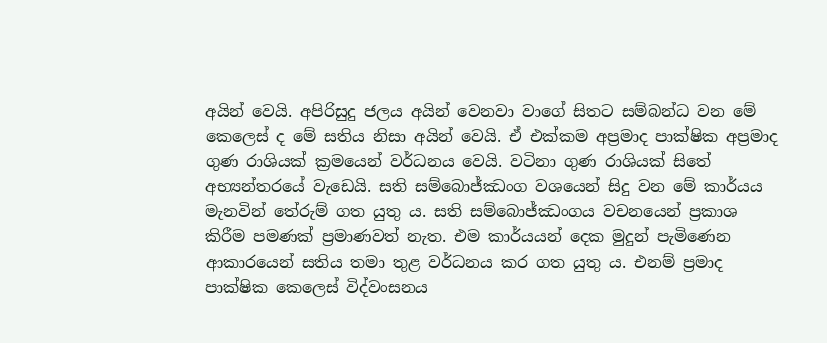අයින් වෙයි. අපිරිසුදු ජලය අයින් වෙනවා වාගේ සිතට සම්බන්ධ වන මේ කෙලෙස් ද මේ සතිය නිසා අයින් වෙයි. ඒ එක්කම අප්‍රමාද පාක්ෂික අප්‍රමාද ගුණ රාශියක් ක්‍රමයෙන් වර්ධනය වෙයි. වටිනා ගුණ රාශියක් සිතේ අභ්‍යන්තරයේ වැඩෙයි. සති සම්බොජ්ඣංග වශයෙන් සිදු වන මේ කාර්යය මැනවින් තේරුම් ගත යුතු ය. සති සම්බොජ්ඣංගය වචනයෙන් ප්‍රකාශ කිරීම පමණක් ප්‍රමාණවත් නැත. එම කාර්යයන් දෙක මුදුන් පැමිණෙන ආකාරයෙන් සතිය තමා තුළ වර්ධනය කර ගත යුතු ය. එනම් ප්‍රමාද පාක්ෂික කෙලෙස් විද්වංසනය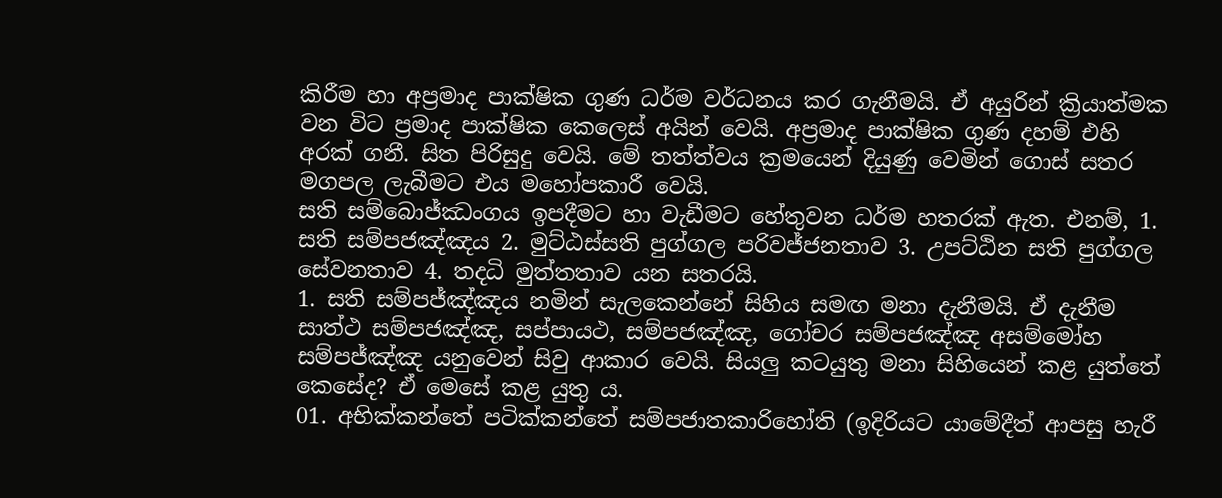කිරීම හා අප්‍රමාද පාක්ෂික ගුණ ධර්ම වර්ධනය කර ගැනීමයි. ඒ අයුරින් ක්‍රියාත්මක වන විට ප්‍රමාද පාක්ෂික කෙලෙස් අයින් වෙයි. අප්‍රමාද පාක්ෂික ගුණ දහම් එහි අරක් ගනී. සිත පිරිසුදු වෙයි. මේ තත්ත්වය ක්‍රමයෙන් දියුණු වෙමින් ගොස් සතර මගපල ලැබීමට එය මහෝපකාරී වෙයි.
සති සම්බොජ්ඣංගය ඉපදීමට හා වැඩීමට හේතුවන ධර්ම හතරක් ඇත. එනම්, 1. සති සම්පජඤ්ඤය 2. මුට්ඨස්සති පුග්ගල පරිවජ්ජනතාව 3. උපට්ඨින සති පුග්ගල සේවනතාව 4. තදධි මුත්තතාව යන සතරයි.
1. සති සම්පජ්ඤ්ඤය නමින් සැලකෙන්නේ සිහිය සමඟ මනා දැනීමයි. ඒ දැනීම සාත්ථ සම්පජඤ්ඤ, සප්පායථ, සම්පජඤ්ඤ, ගෝචර සම්පජඤ්ඤ අසම්මෝහ සම්පජ්ඤ්ඤ යනුවෙන් සිවු ආකාර වෙයි. සියලු කටයුතු මනා සිහියෙන් කළ යුත්තේ කෙසේද? ඒ මෙසේ කළ යුතු ය.
01. අභික්කන්තේ පටික්කන්තේ සම්පජාතකාරිහෝති (ඉදිරියට යාමේදීත් ආපසු හැරී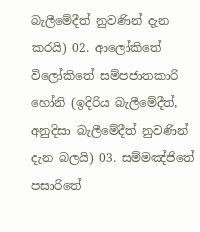බැලීමේදීත් නුවණින් දැන කරයි) 02. ආලෝකිතේ විලෝකිතේ සම්පජාතකාරි හෝනි (ඉදිරිය බැලීමේදීත්, අනුදිසා බැලීමේදීත් නුවණින් දැන බලයි) 03. සම්මඤ්ජිතේ පසාරිතේ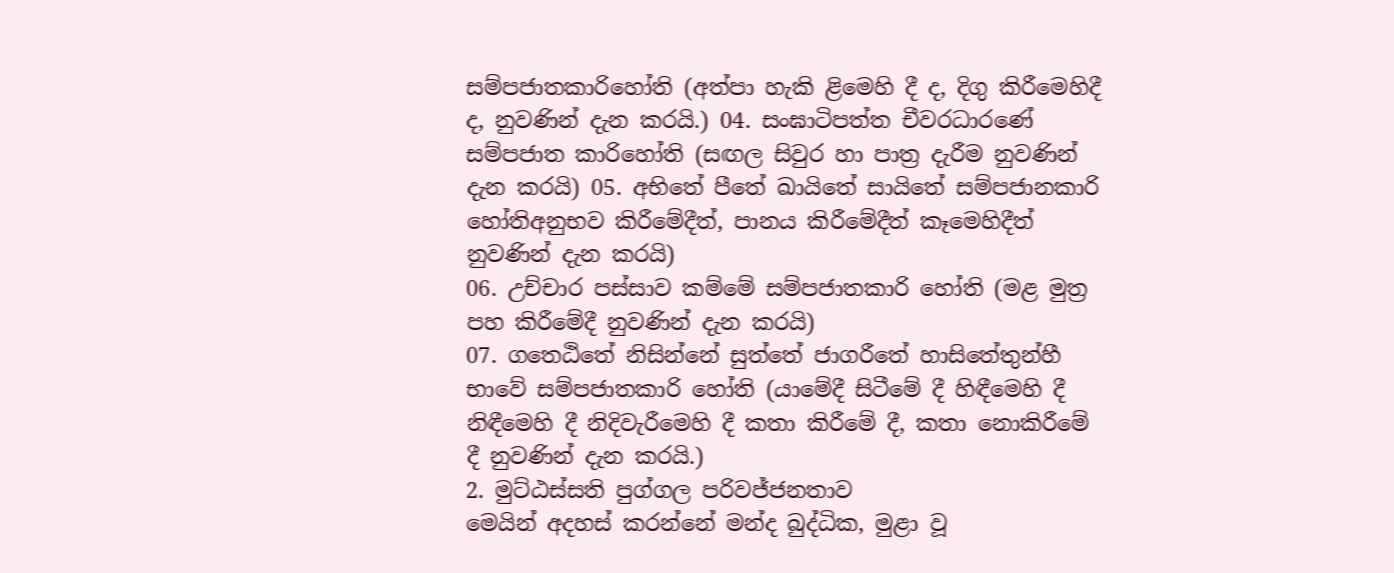සම්පජාතකාරිහෝති (අත්පා හැකි ළිමෙහි දී ද, දිගු කිරීමෙහිදී ද, නුවණින් දැන කරයි.) 04. සංඝාටිපත්ත චීවරධාරණේ සම්පජාත කාරිහෝති (සඟල සිවුර හා පාත්‍ර දැරීම නුවණින් දැන කරයි) 05. අභිතේ පීතේ ඛායිතේ සායිතේ සම්පජානකාරි හෝතිඅනුභව කිරීමේදීත්, පානය කිරීමේදීත් කෑමෙහිදීත් නුවණින් දැන කරයි)
06. උච්චාර පස්සාව කම්මේ සම්පජාතකාරි හෝති (මළ මුත්‍ර පහ කිරීමේදී නුවණින් දැන කරයි)
07. ගතෙඨිතේ නිසින්නේ සුත්තේ ජාගරීතේ හාසිතේතුන්හී භාවේ සම්පජාතකාරි හෝති (යාමේදී සිටීමේ දී හිඳීමෙහි දී නිඳීමෙහි දී නිදිවැරීමෙහි දී කතා කිරීමේ දී, කතා නොකිරීමේ දී නුවණින් දැන කරයි.)
2. මුට්ඨස්සති පුග්ගල පරිවජ්ජනතාව
මෙයින් අදහස් කරන්නේ මන්ද බුද්ධික, මුළා වූ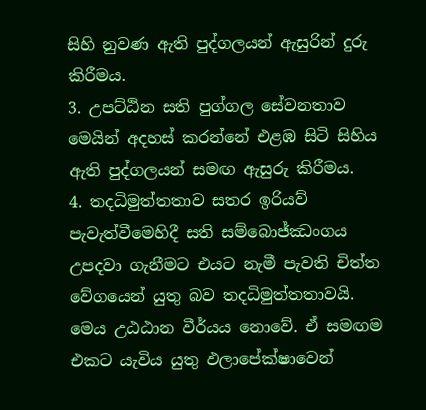සිහි නුවණ ඇති පුද්ගලයන් ඇසුරින් දුරු කිරීමය.
3. උපට්ඨින සති පුග්ගල සේවනතාව
මෙයින් අදහස් කරන්නේ එළඹ සිටි සිහිය ඇති පුද්ගලයන් සමඟ ඇසුරු කිරීමය.
4. තදධිමුත්තතාව සතර ඉරියව් පැවැත්වීමෙහිදී සති සම්බොජ්ඣංගය උපදවා ගැනීමට එයට නැමී පැවති චිත්ත වේගයෙන් යුතු බව තදධිමුත්තතාවයි.
මෙය උඨඨාන වීර්යය නොවේ. ඒ සමඟම එකට යැවිය යුතු ඵලාපේක්ෂාවෙන්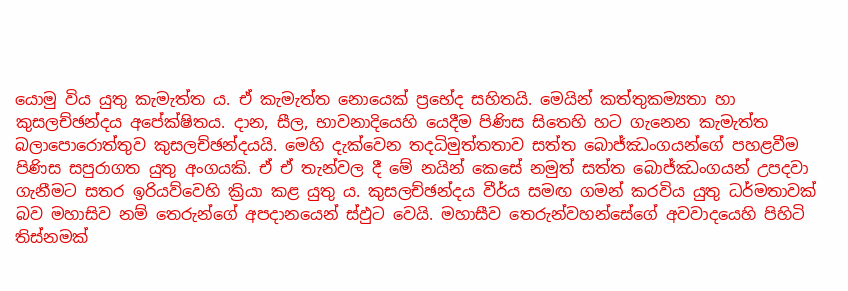යොමු විය යුතු කැමැත්ත ය. ඒ කැමැත්ත නොයෙක් ප්‍රභේද සහිතයි. මෙයින් කත්තුකම්‍යතා හා කුසලච්ඡන්දය අපේක්ෂිතය. දාන, සීල, භාවනාදියෙහි යෙදීම පිණිස සිතෙහි හට ගැනෙන කැමැත්ත බලාපොරොත්තුව කුසලච්ඡන්දයයි. මෙහි දැක්වෙන තදධිමුත්තතාව සත්ත බොජ්ඣංගයන්ගේ පහළවීම පිණිස සපුරාගත යුතු අංගයකි. ඒ ඒ තැන්වල දී මේ නයින් කෙසේ නමුත් සත්ත බොජ්ඣංගයන් උපදවා ගැනීමට සතර ඉරියව්වෙහි ක්‍රියා කළ යුතු ය. කුසලච්ඡන්දය වීර්ය සමඟ ගමන් කරවිය යුතු ධර්මතාවක් බව මහාසිව නම් තෙරුන්ගේ අපදානයෙන් ස්ඵුට වෙයි. මහාසීව තෙරුන්වහන්සේගේ අවවාදයෙහි පිහිටි තිස්නමක්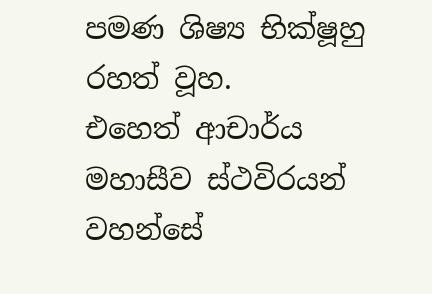පමණ ශිෂ්‍ය භික්ෂූහු රහත් වූහ.
එහෙත් ආචාර්ය මහාසීව ස්ථවිරයන් වහන්සේ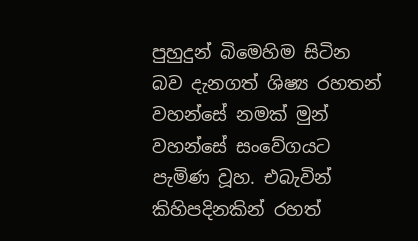පුහුදුන් බිමෙහිම සිටින බව දැනගත් ශිෂ්‍ය රහතන් වහන්සේ නමක් මුන් වහන්සේ සංවේගයට පැමිණ වූහ. එබැවින් කිහිපදිනකින් රහත්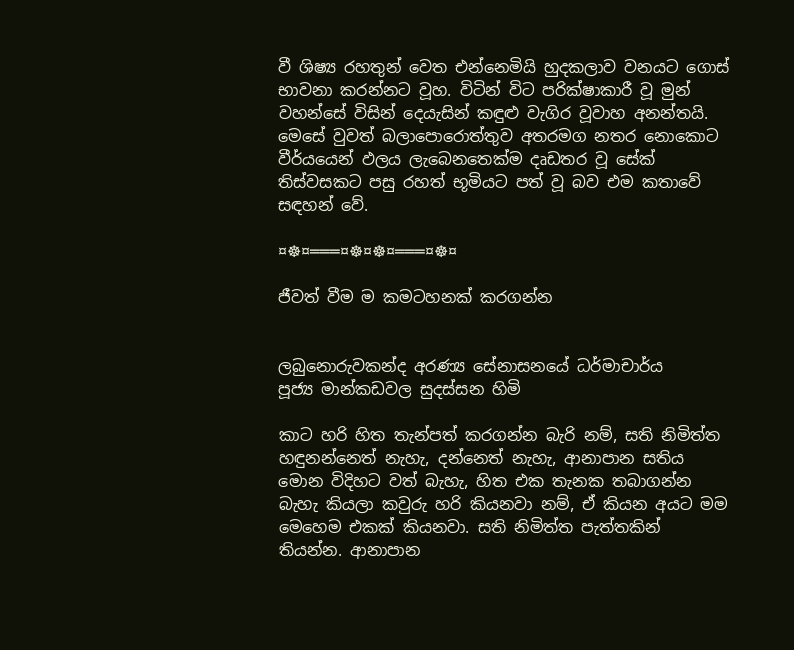වී ශිෂ්‍ය රහතුන් වෙත එන්නෙමියි හුදකලාව වනයට ගොස් භාවනා කරන්නට වූහ. විටින් විට පරික්ෂාකාරී වූ මුන් වහන්සේ විසින් දෙයැසින් කඳුළු වැගිර වූවාහ අනන්තයි. මෙසේ වුවත් බලාපොරොත්තුව අතරමග නතර නොකොට වීර්යයෙන් ඵලය ලැබෙනතෙක්ම දෘඩතර වූ සේක් තිස්වසකට පසු රහත් භූමියට පත් වූ බව එම කතාවේ සඳහන් වේ.

¤☸¤═══¤☸¤☸¤═══¤☸¤

ජීවත් වීම ම කමටහනක්‌ කරගන්න


ලබුනොරුවකන්ද අරණ්‍ය සේනාසනයේ ධර්මාචාර්ය
පූජ්‍ය මාන්කඩවල සුදස්‌සන හිමි

කාට හරි හිත තැන්පත් කරගන්න බැරි නම්, සති නිමිත්ත හඳුනන්නෙත් නැහැ, දන්නෙත් නැහැ, ආනාපාන සතිය මොන විදිහට වත් බැහැ, හිත එක තැනක තබාගන්න බැහැ කියලා කවුරු හරි කියනවා නම්, ඒ කියන අයට මම මෙහෙම එකක්‌ කියනවා. සති නිමිත්ත පැත්තකින් තියන්න. ආනාපාන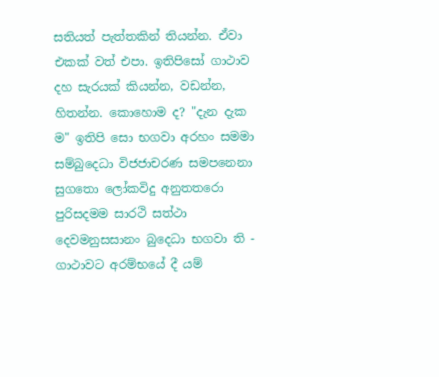සතියත් පැත්තකින් තියන්න. ඒවා එකක්‌ වත් එපා. ඉතිපිසෝ ගාථාව දහ සැරයක්‌ කියන්න, වඩන්න, හිතන්න. කොහොම ද? "දැන දැක ම" ඉතිපි සො භගවා අරහං සමමා සම්බුදෙධා විජජාචරණ සමපනෙනා සුගතො ලෝකවිදු අනුතතරො පුරිසදමම සාරථි සත්ථා දෙවමනුසසානං බුදෙධා භගවා ති - ගාථාවට අරම්භයේ දී යම්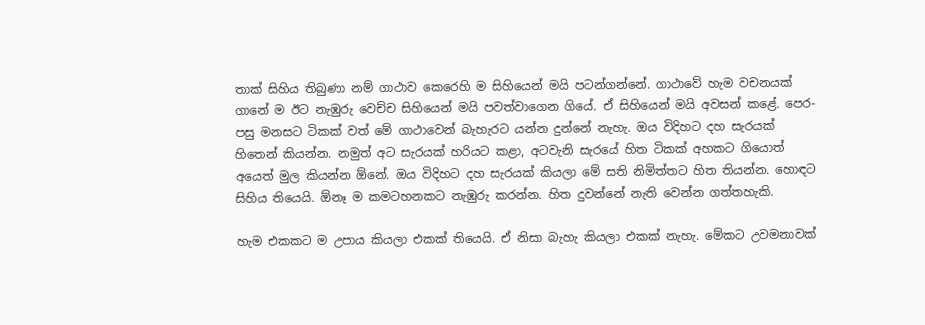තාක්‌ සිහිය තිබුණා නම් ගාථාව කෙරෙහි ම සිහියෙන් මයි පටන්ගන්නේ. ගාථාවේ හැම වචනයක්‌ ගානේ ම ඊට නැඹුරු වෙච්ච සිහියෙන් මයි පවත්වාගෙන ගියේ. ඒ සිහියෙන් මයි අවසන් කළේ. පෙර-පසු මනසට ටිකක්‌ වත් මේ ගාථාවෙන් බැහැරට යන්න දුන්නේ නැහැ. ඔය විදිහට දහ සැරයක්‌ හිතෙන් කියන්න. නමුත් අට සැරයක්‌ හරියට කළා, අටවැනි සැරයේ හිත ටිකක්‌ අහකට ගියොත් අයෙත් මුල කියන්න ඕනේ. ඔය විදිහට දහ සැරයක්‌ කියලා මේ සති නිමිත්තට හිත තියන්න. හොඳට සිහිය තියෙයි. ඕනෑ ම කමටහනකට නැඹුරු කරන්න. හිත දුවන්නේ නැති වෙන්න ගත්තහැකි.

හැම එකකට ම උපාය කියලා එකක්‌ තියෙයි. ඒ නිසා බැහැ කියලා එකක්‌ නැහැ. මේකට උවමනාවක්‌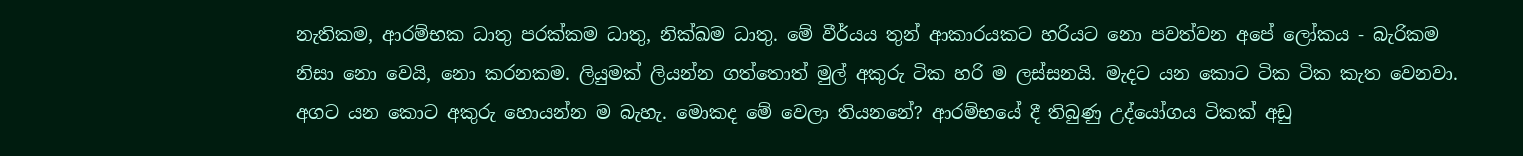නැතිකම, ආරම්භක ධාතු පරක්‌කම ධාතු, නික්‌ඛම ධාතු. මේ වීර්යය තුන් ආකාරයකට හරියට නො පවත්වන අපේ ලෝකය - බැරිකම නිසා නො වෙයි, නො කරනකම. ලියුමක්‌ ලියන්න ගත්තොත් මුල් අකුරු ටික හරි ම ලස්‌සනයි. මැදට යන කොට ටික ටික කැත වෙනවා. අගට යන කොට අකුරු හොයන්න ම බැහැ. මොකද මේ වෙලා තියනනේ? ආරම්භයේ දී තිබුණු උද්යෝගය ටිකක්‌ අඩු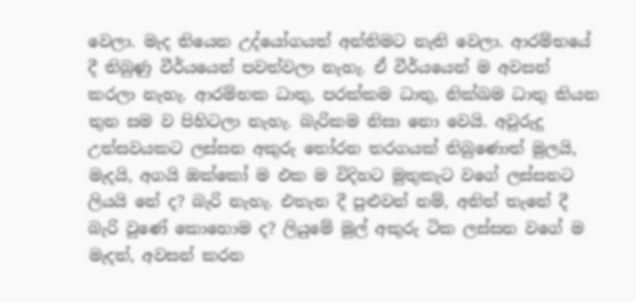වෙලා. මැද තියෙන උද්යෝගයත් අන්තිමට නැති වෙලා. ආරම්භයේ දී තිබුණු වීර්යයෙන් පවත්වලා නැහැ. ඒ වීර්යයෙන් ම අවසන් කරලා නැහැ. ආරම්භක ධාතු, පරක්‌කම ධාතු, නික්‌ඛම ධාතු කියන තුන සම ව පිහිටලා නැහැ. බැරිකම නිසා නො වෙයි. අවුරුදු උත්සවයකට ලස්‌සන අකුරු තෝරන තරගයක්‌ තිබුණොත් මුලයි, මැදයි, අගයි ඔක්‌කෝ ම එක ම විදිහට මුතුකැට වගේ ලස්‌සනට ලියයි නේ ද? බැරි නැහැ. එතැන දී පුළුවන් නම්, අනිත් තැනේ දී බැරි වුණේ කොහොම ද? ලියුමේ මුල් අකුරු ටික ලස්‌සන වගේ ම මැදත්, අවසන් කරන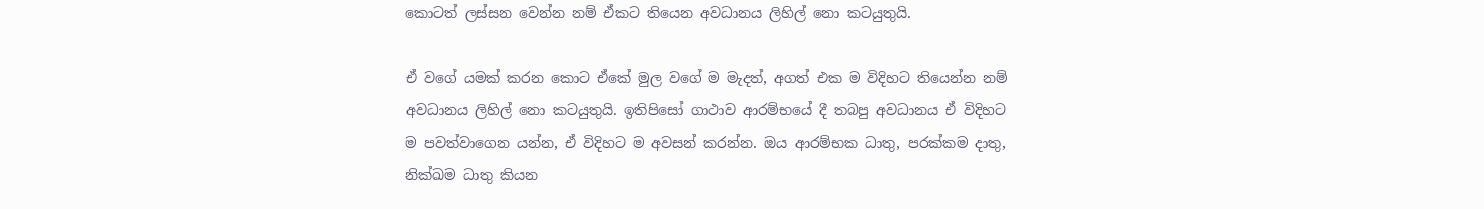කොටත් ලස්‌සන වෙන්න නම් ඒකට තියෙන අවධානය ලිහිල් නො කටයුතුයි.

ඒ වගේ යමක්‌ කරන කොට ඒකේ මුල වගේ ම මැදත්, අගත් එක ම විදිහට තියෙන්න නම් අවධානය ලිහිල් නො කටයුතුයි. ඉතිපිසෝ ගාථාව ආරම්භයේ දී තබපු අවධානය ඒ විදිහට ම පවත්වාගෙන යන්න, ඒ විදිහට ම අවසන් කරන්න. ඔය ආරම්භක ධාතු, පරක්‌කම දාතු, නික්‌ඛම ධාතු කියන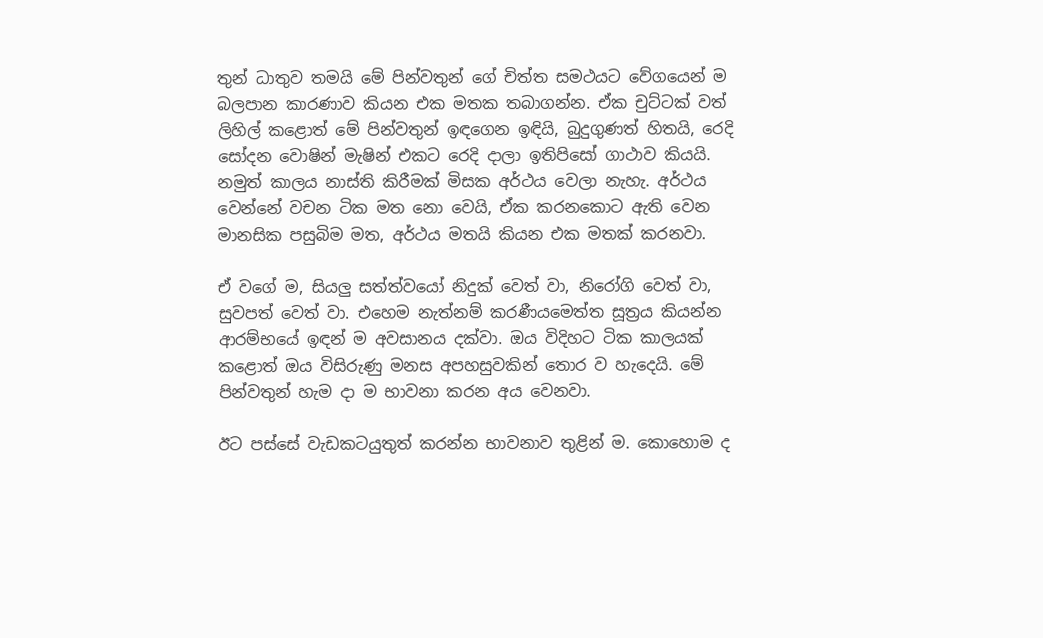තුන් ධාතුව තමයි මේ පින්වතුන් ගේ චිත්ත සමථයට වේගයෙන් ම බලපාන කාරණාව කියන එක මතක තබාගන්න. ඒක චුට්‌ටක්‌ වත් ලිහිල් කළොත් මේ පින්වතුන් ඉඳගෙන ඉඳියි, බුදුගුණත් හිතයි, රෙදි සෝදන වොෂින් මැෂින් එකට රෙදි දාලා ඉතිපිසෝ ගාථාව කියයි. නමුත් කාලය නාස්‌ති කිරීමක්‌ මිසක අර්ථය වෙලා නැහැ. අර්ථය වෙන්නේ වචන ටික මත නො වෙයි, ඒක කරනකොට ඇති වෙන මානසික පසුබිම මත, අර්ථය මතයි කියන එක මතක්‌ කරනවා.

ඒ වගේ ම, සියලු සත්ත්වයෝ නිදුක්‌ වෙත් වා, නිරෝගි වෙත් වා, සුවපත් වෙත් වා. එහෙම නැත්නම් කරණීයමෙත්ත සූත්‍රය කියන්න ආරම්භයේ ඉඳන් ම අවසානය දක්‌වා. ඔය විදිහට ටික කාලයක්‌ කළොත් ඔය විසිරුණු මනස අපහසුවකින් තොර ව හැදෙයි. මේ පින්වතුන් හැම දා ම භාවනා කරන අය වෙනවා.

ඊට පස්‌සේ වැඩකටයුතුත් කරන්න භාවනාව තුළින් ම. කොහොම ද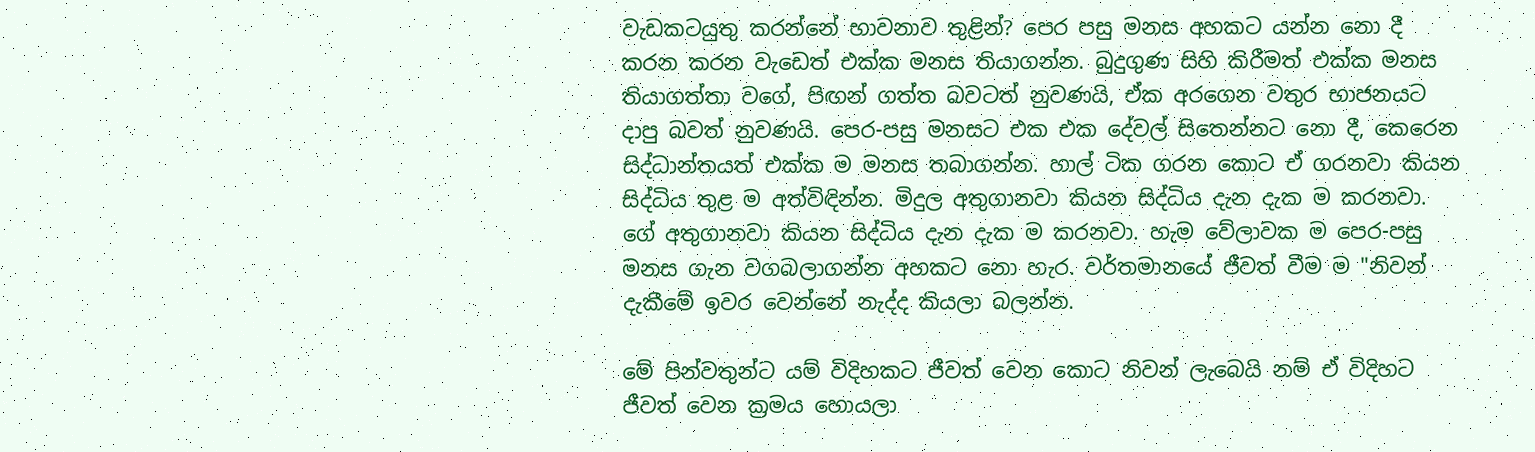වැඩකටයුතු කරන්නේ භාවනාව තුළින්? පෙර පසු මනස අහකට යන්න නො දී කරන කරන වැඩෙත් එක්‌ක මනස තියාගන්න. බුදුගුණ සිහි කිරීමත් එක්‌ක මනස තියාගත්තා වගේ, පිඟන් ගත්ත බවටත් නුවණයි, ඒක අරගෙන වතුර භාජනයට දාපු බවත් නුවණයි. පෙර-පසු මනසට එක එක දේවල් සිතෙන්නට නො දී, කෙරෙන සිද්ධාන්තයත් එක්‌ක ම මනස තබාගන්න. හාල් ටික ගරන කොට ඒ ගරනවා කියන සිද්ධිය තුළ ම අත්විඳින්න. මිදුල අතුගානවා කියන සිද්ධිය දැන දැක ම කරනවා. ගේ අතුගානවා කියන සිද්ධිය දැන දැක ම කරනවා. හැම වේලාවක ම පෙර-පසු මනස ගැන වගබලාගන්න අහකට නො හැර. වර්තමානයේ ජීවත් වීම ම "නිවන් දැකීමේ ඉවර වෙන්නේ නැද්ද කියලා බලන්න.

මේ පින්වතුන්ට යම් විදිහකට ජීවත් වෙන කොට නිවන් ලැබෙයි නම් ඒ විදිහට ජීවත් වෙන ක්‍රමය හොයලා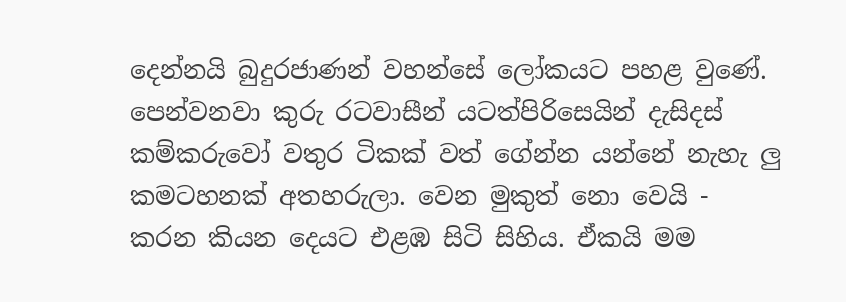දෙන්නයි බුදුරජාණන් වහන්සේ ලෝකයට පහළ වුණේ. පෙන්වනවා කුරු රටවාසීන් යටත්පිරිසෙයින් දැසිදස්‌ කම්කරුවෝ වතුර ටිකක්‌ වත් ගේන්න යන්නේ නැහැ ලු කමටහනක්‌ අතහරුලා. වෙන මුකුත් නො වෙයි - කරන කියන දෙයට එළඹ සිටි සිහිය. ඒකයි මම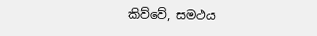කිව්වේ, සමථය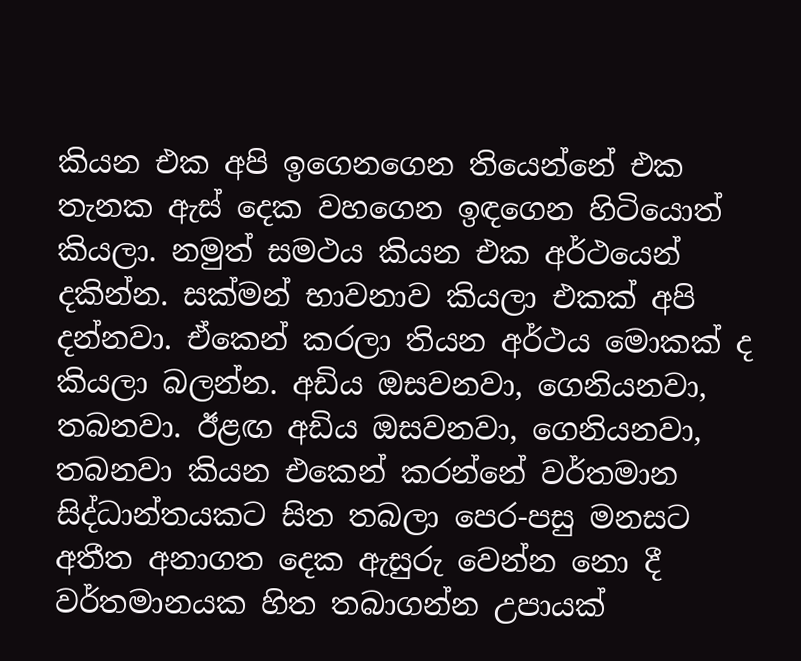කියන එක අපි ඉගෙනගෙන තියෙන්නේ එක තැනක ඇස්‌ දෙක වහගෙන ඉඳගෙන හිටියොත් කියලා. නමුත් සමථය කියන එක අර්ථයෙන් දකින්න. සක්‌මන් භාවනාව කියලා එකක්‌ අපි දන්නවා. ඒකෙන් කරලා තියන අර්ථය මොකක්‌ ද කියලා බලන්න. අඩිය ඔසවනවා, ගෙනියනවා, තබනවා. ඊළඟ අඩිය ඔසවනවා, ගෙනියනවා, තබනවා කියන එකෙන් කරන්නේ වර්තමාන සිද්ධාන්තයකට සිත තබලා පෙර-පසු මනසට අතීත අනාගත දෙක ඇසුරු වෙන්න නො දී වර්තමානයක හිත තබාගන්න උපායක්‌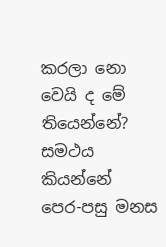කරලා නො වෙයි ද මේ තියෙන්නේ? සමථය කියන්නේ පෙර-පසු මනස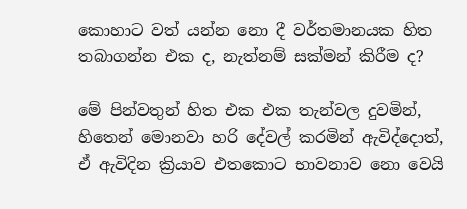කොහාට වත් යන්න නො දී වර්තමානයක හිත තබාගන්න එක ද, නැත්නම් සක්‌මන් කිරීම ද?

මේ පින්වතුන් හිත එක එක තැන්වල දුවමින්, හිතෙන් මොනවා හරි දේවල් කරමින් ඇවිද්දොත්, ඒ ඇවිදින ක්‍රියාව එතකොට භාවනාව නො වෙයි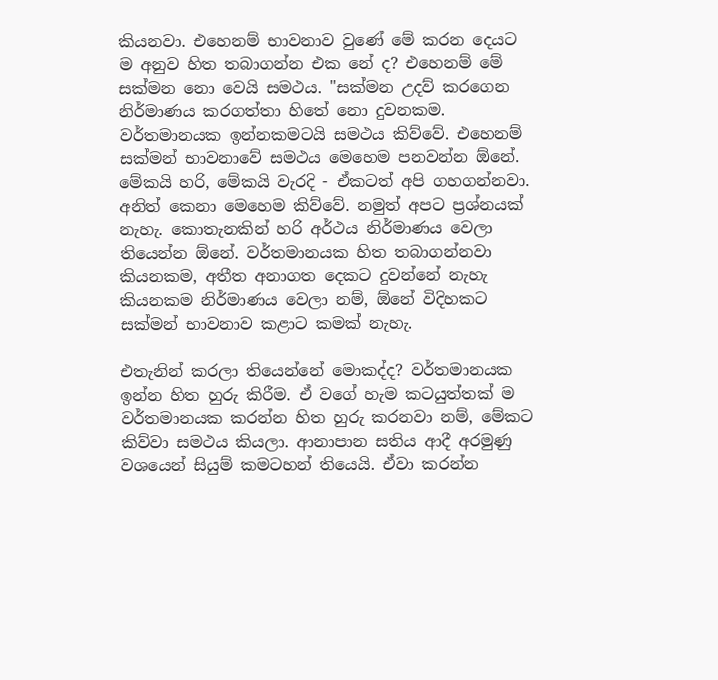කියනවා. එහෙනම් භාවනාව වුණේ මේ කරන දෙයට ම අනුව හිත තබාගන්න එක නේ ද? එහෙනම් මේ සක්‌මන නො වෙයි සමථය. "සක්‌මන උදව් කරගෙන නිර්මාණය කරගත්තා හිතේ නො දුවනකම. වර්තමානයක ඉන්නකමටයි සමථය කිව්වේ. එහෙනම් සක්‌මන් භාවනාවේ සමථය මෙහෙම පනවන්න ඕනේ. මේකයි හරි, මේකයි වැරදි - ඒකටත් අපි ගහගන්නවා. අනිත් කෙනා මෙහෙම කිව්වේ. නමුත් අපට ප්‍රශ්නයක්‌ නැහැ. කොතැනකින් හරි අර්ථය නිර්මාණය වෙලා තියෙන්න ඕනේ. වර්තමානයක හිත තබාගන්නවා කියනකම, අතීත අනාගත දෙකට දුවන්නේ නැහැ කියනකම නිර්මාණය වෙලා නම්, ඕනේ විදිහකට සක්‌මන් භාවනාව කළාට කමක්‌ නැහැ.

එතැනින් කරලා තියෙන්නේ මොකද්ද? වර්තමානයක ඉන්න හිත හුරු කිරීම. ඒ වගේ හැම කටයුත්තක්‌ ම වර්තමානයක කරන්න හිත හුරු කරනවා නම්, මේකට කිව්වා සමථය කියලා. ආනාපාන සතිය ආදී අරමුණු වශයෙන් සියුම් කමටහන් තියෙයි. ඒවා කරන්න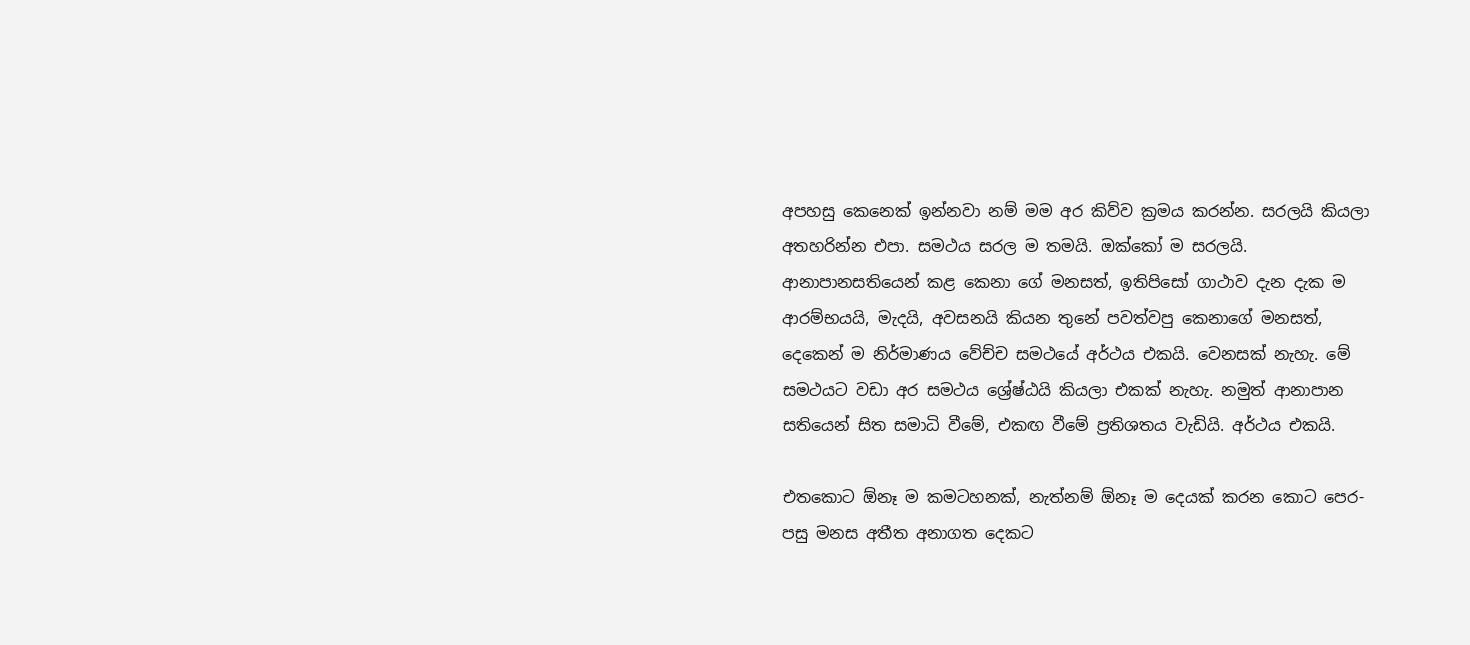අපහසු කෙනෙක්‌ ඉන්නවා නම් මම අර කිව්ව ක්‍රමය කරන්න. සරලයි කියලා අතහරින්න එපා. සමථය සරල ම තමයි. ඔක්‌කෝ ම සරලයි. ආනාපානසතියෙන් කළ කෙනා ගේ මනසත්, ඉතිපිසෝ ගාථාව දැන දැක ම ආරම්භයයි, මැදයි, අවසනයි කියන තුනේ පවත්වපු කෙනාගේ මනසත්, දෙකෙන් ම නිර්මාණය වේච්ච සමථයේ අර්ථය එකයි. වෙනසක්‌ නැහැ. මේ සමථයට වඩා අර සමථය ශ්‍රේෂ්ඨයි කියලා එකක්‌ නැහැ. නමුත් ආනාපාන සතියෙන් සිත සමාධි වීමේ, එකඟ වීමේ ප්‍රතිශතය වැඩියි. අර්ථය එකයි.

එතකොට ඕනෑ ම කමටහනක්‌, නැත්නම් ඕනෑ ම දෙයක්‌ කරන කොට පෙර-පසු මනස අතීත අනාගත දෙකට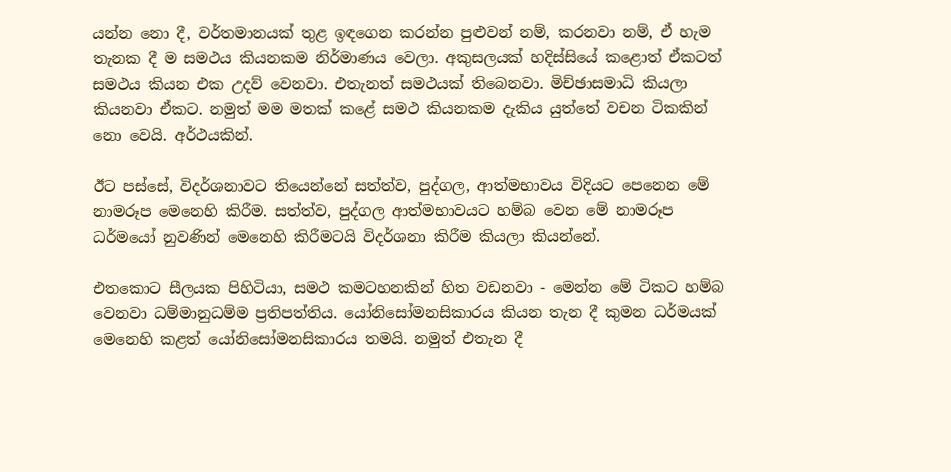යන්න නො දී, වර්තමානයක්‌ තුළ ඉඳගෙන කරන්න පුළුවන් නම්, කරනවා නම්, ඒ හැම තැනක දී ම සමථය කියනකම නිර්මාණය වෙලා. අකුසලයක්‌ හදිස්‌සියේ කළොත් ඒකටත් සමථය කියන එක උදව් වෙනවා. එතැනත් සමථයක්‌ තිබෙනවා. මිච්ඡාසමාධි කියලා කියනවා ඒකට. නමුත් මම මතක්‌ කළේ සමථ කියනකම දැකිය යුත්තේ වචන ටිකකින් නො වෙයි. අර්ථයකින්.

ඊට පස්‌සේ, විදර්ශනාවට තියෙන්නේ සත්ත්ව, පුද්ගල, ආත්මභාවය විදියට පෙනෙන මේ නාමරූප මෙනෙහි කිරීම. සත්ත්ව, පුද්ගල ආත්මභාවයට හම්බ වෙන මේ නාමරූප ධර්මයෝ නුවණින් මෙනෙහි කිරීමටයි විදර්ශනා කිරීම කියලා කියන්නේ.

එතකොට සීලයක පිහිටියා, සමථ කමටහනකින් හිත වඩනවා - මෙන්න මේ ටිකට හම්බ වෙනවා ධම්මානුධම්ම ප්‍රතිපත්තිය. යෝනිසෝමනසිකාරය කියන තැන දී කුමන ධර්මයක්‌ මෙනෙහි කළත් යෝනිසෝමනසිකාරය තමයි. නමුත් එතැන දී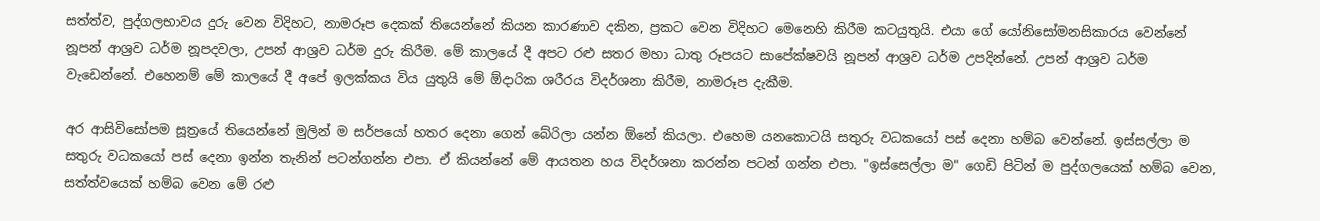සත්ත්ව, පුද්ගලභාවය දුරු වෙන විදිහට, නාමරූප දෙකක්‌ තියෙන්නේ කියන කාරණාව දකින, ප්‍රකට වෙන විදිහට මෙනෙහි කිරීම කටයුතුයි. එයා ගේ යෝනිසෝමනසිකාරය වෙන්නේ නූපන් ආශ්‍රව ධර්ම නූපදවලා, උපන් ආශ්‍රව ධර්ම දුරු කිරීම. මේ කාලයේ දී අපට රළු සතර මහා ධාතු රූපයට සාපේක්‌ෂවයි නූපන් ආශ්‍රව ධර්ම උපදින්නේ. උපන් ආශ්‍රව ධර්ම වැඩෙන්නේ. එහෙනම් මේ කාලයේ දී අපේ ඉලක්‌කය විය යුතුයි මේ ඕදාරික ශරීරය විදර්ශනා කිරීම, නාමරූප දැකීම.

අර ආසිවිසෝපම සූත්‍රයේ තියෙන්නේ මුලින් ම සර්පයෝ හතර දෙනා ගෙන් බේරිලා යන්න ඕනේ කියලා. එහෙම යනකොටයි සතුරු වධකයෝ පස්‌ දෙනා හම්බ වෙන්නේ. ඉස්‌සල්ලා ම සතුරු වධකයෝ පස්‌ දෙනා ඉන්න තැනින් පටන්ගන්න එපා. ඒ කියන්නේ මේ ආයතන හය විදර්ශනා කරන්න පටන් ගන්න එපා. "ඉස්‌සෙල්ලා ම" ගෙඩි පිටින් ම පුද්ගලයෙක්‌ හම්බ වෙන, සත්ත්වයෙක්‌ හම්බ වෙන මේ රළු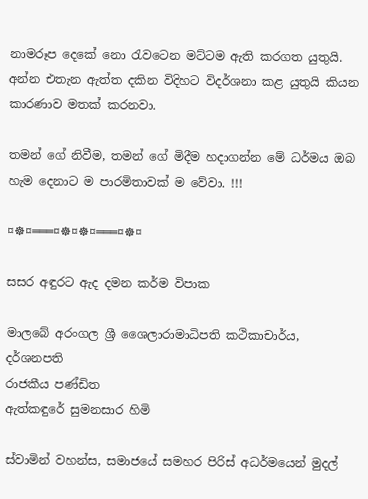නාමරූප දෙකේ නො රැවටෙන මට්‌ටම ඇති කරගත යුතුයි. අන්න එතැන ඇත්ත දකින විදිහට විදර්ශනා කළ යුතුයි කියන කාරණාව මතක්‌ කරනවා.

තමන් ගේ නිවීම, තමන් ගේ මිදීම හදාගන්න මේ ධර්මය ඔබ හැම දෙනාට ම පාරමිතාවක්‌ ම වේවා. !!!

¤☸¤═══¤☸¤☸¤═══¤☸¤

සසර අඳුරට ඇද දමන කර්ම විපාක

මාලබේ අරංගල ශ්‍රී ශෛලාරාමාධිපති කථිකාචාර්ය,
දර්ශනපති
රාජකීය පණ්ඩිත
ඇත්කඳුරේ සුමනසාර හිමි

ස්වාමින් වහන්ස, සමාජයේ සමහර පිරිස් අධර්මයෙන් මුදල්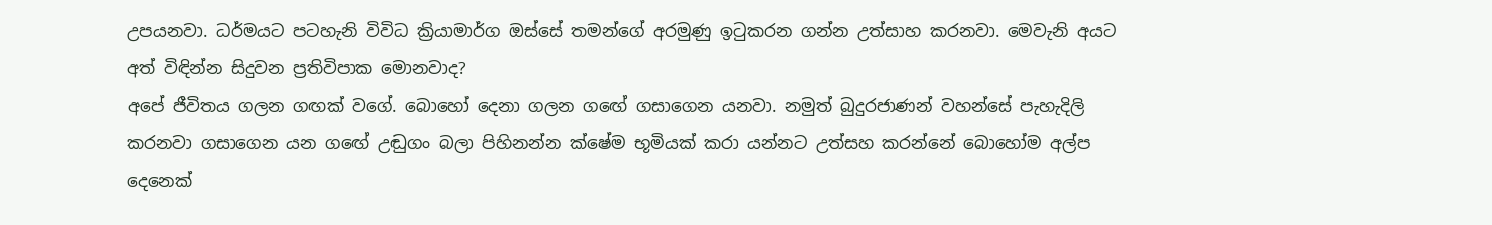උපයනවා. ධර්මයට පටහැනි විවිධ ක්‍රියාමාර්ග ඔස්සේ තමන්ගේ අරමුණු ඉටුකරන ගන්න උත්සාහ කරනවා. මෙවැනි අයට අත් විඳින්න සිදුවන ප්‍රතිවිපාක මොනවාද?
අපේ ජීවිතය ගලන ගඟක් වගේ. බොහෝ දෙනා ගලන ගඟේ ගසාගෙන යනවා. නමුත් බුදුරජාණන් වහන්සේ පැහැදිලි කරනවා ගසාගෙන යන ගඟේ උඬුගං බලා පිහිනන්න ක්ෂේම භූමියක් කරා යන්නට උත්සහ කරන්නේ බොහෝම අල්ප දෙනෙක්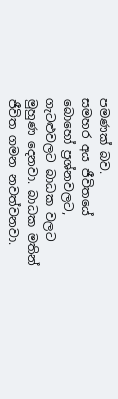පමණක් බව.
සමහර අය ජීවිතයේ බොහෝ ප්‍රශ්නවලට, ගැටළුවලට බාධක වලට මුහුණ දෙනවා. බාධක මතින් ජීවිත ගමන නවත්වනවා.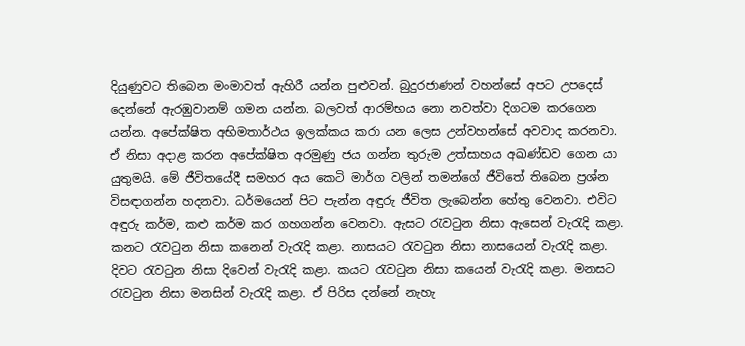දියුණුවට තිබෙන මංමාවත් ඇහිරී යන්න පුළුවන්. බුදුරජාණන් වහන්සේ අපට උපදෙස් දෙන්නේ ඇරඹුවානම් ගමන යන්න. බලවත් ආරම්භය නො නවත්වා දිගටම කරගෙන යන්න. අපේක්ෂිත අභිමතාර්ථය ඉලක්කය කරා යන ලෙස උන්වහන්සේ අවවාද කරනවා. ඒ නිසා අදාළ කරන අපේක්ෂිත අරමුණු ජය ගන්න තුරුම උත්සාහය අඛණ්ඩව ගෙන යා යුතුමයි. මේ ජීවිතයේදී සමහර අය කෙටි මාර්ග වලින් තමන්ගේ ජීවිතේ තිබෙන ප්‍රශ්න විසඳාගන්න හදනවා. ධර්මයෙන් පිට පැන්න අඳුරු ජීවිත ලැබෙන්න හේතු වෙනවා. එවිට අඳුරු කර්ම, කළු කර්ම කර ගහගන්න වෙනවා. ඇසට රැවටුන නිසා ඇසෙන් වැරැදි කළා. කනට රැවටුන නිසා කනෙන් වැරැදි කළා. නාසයට රැවටුන නිසා නාසයෙන් වැරැදි කළා. දිවට රැවටුන නිසා දිවෙන් වැරැදි කළා. කයට රැවටුන නිසා කයෙන් වැරැදි කළා. මනසට රැවටුන නිසා මනසින් වැරැදි කළා. ඒ පිරිස දන්නේ නැහැ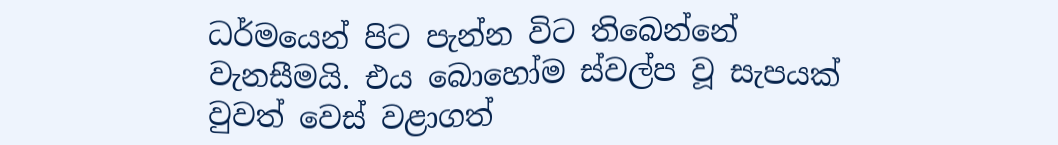ධර්මයෙන් පිට පැන්න විට තිබෙන්නේ වැනසීමයි. එය බොහෝම ස්වල්ප වූ සැපයක් වුවත් වෙස් වළාගත්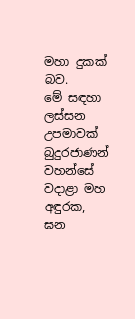මහා දුකක් බව.
මේ සඳහා ලස්සන උපමාවක් බුදුරජාණන් වහන්සේ වදාළා මහ අඳුරක, ඝන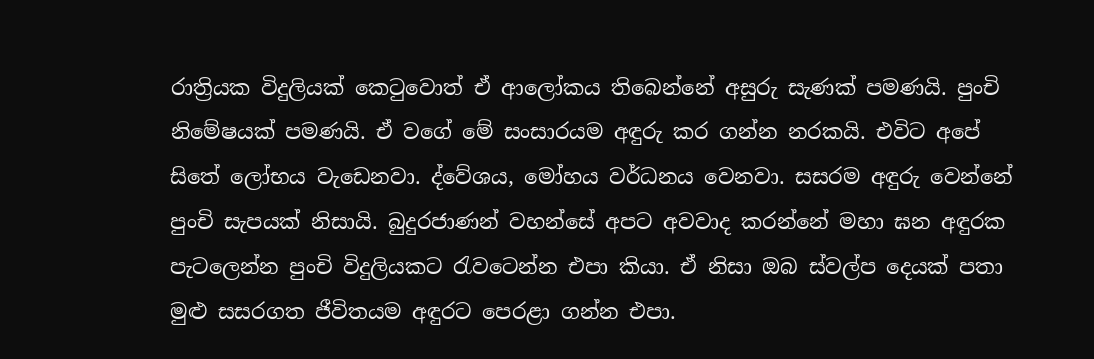රාත්‍රියක විදුලියක් කෙටුවොත් ඒ ආලෝකය තිබෙන්නේ අසුරු සැණක් පමණයි. පුංචි නිමේෂයක් පමණයි. ඒ වගේ මේ සංසාරයම අඳුරු කර ගන්න නරකයි. එවිට අපේ සිතේ ලෝභය වැඩෙනවා. ද්වේශය, මෝහය වර්ධනය වෙනවා. සසරම අඳුරු වෙන්නේ පුංචි සැපයක් නිසායි. බුදුරජාණන් වහන්සේ අපට අවවාද කරන්නේ මහා ඝන අඳුරක පැටලෙන්න පුංචි විදුලියකට රැවටෙන්න එපා කියා. ඒ නිසා ඔබ ස්වල්ප දෙයක් පතා මුළු සසරගත ජීවිතයම අඳුරට පෙරළා ගන්න එපා.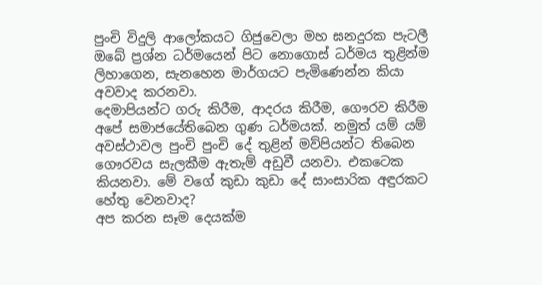පුංචි විදුලි ආලෝකයට ගිජුවෙලා මහ ඝනදුරක පැටලී ඔබේ ප්‍රශ්න ධර්මයෙන් පිට නොගොස් ධර්මය තුළින්ම ලිහාගෙන, සැනහෙන මාර්ගයට පැමිණෙන්න කියා අවවාද කරනවා.
දෙමාපියන්ට ගරු කිරීම, ආදරය කිරීම, ගෞරව කිරීම අපේ සමාජයේතිබෙන ගුණ ධර්මයක්. නමුත් යම් යම් අවස්ථාවල පුංචි පුංචි දේ තුළින් මව්පියන්ට තිබෙන ගෞරවය සැලකීම ඇතැම් අඩුවී යනවා. එකටෙක කියනවා. මේ වගේ කුඩා කුඩා දේ සාංසාරික අඳුරකට හේතු වෙනවාද?
අප කරන සෑම දෙයක්ම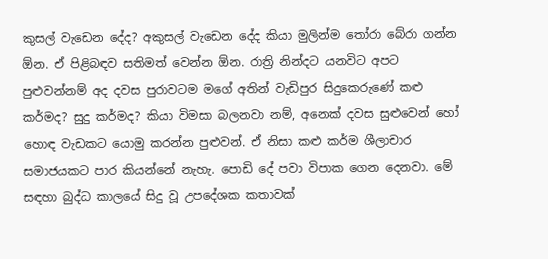කුසල් වැඩෙන දේද? අකුසල් වැඩෙන දේද කියා මුලින්ම තෝරා බේරා ගන්න ඕන. ඒ පිළිබඳව සතිමත් වෙන්න ඕන. රාත්‍රි නින්දට යනවිට අපට පුළුවන්නම් අද දවස පුරාවටම මගේ අතින් වැඩිපුර සිදුකෙරුණේ කළු කර්මද? සුදු කර්මද? කියා විමසා බලනවා නම්, අනෙක් දවස සුළුවෙන් හෝ හොඳ වැඩකට යොමු කරන්න පුළුවන්. ඒ නිසා කළු කර්ම ශීලාචාර සමාජයකට පාර කියන්නේ නැහැ. පොඩි දේ පවා විපාක ගෙන දෙනවා. මේ සඳහා බුද්ධ කාලයේ සිදු වූ උපදේශක කතාවක්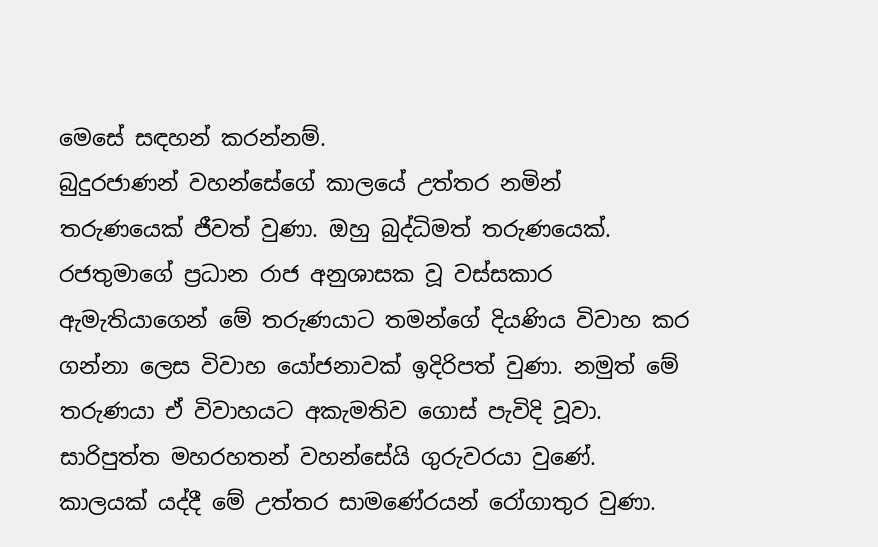මෙසේ සඳහන් කරන්නම්.
බුදුරජාණන් වහන්සේගේ කාලයේ උත්තර නමින් තරුණයෙක් ජීවත් වුණා. ඔහු බුද්ධිමත් තරුණයෙක්. රජතුමාගේ ප්‍රධාන රාජ අනුශාසක වූ වස්සකාර ඇමැතියාගෙන් මේ තරුණයාට තමන්ගේ දියණිය විවාහ කර ගන්නා ලෙස විවාහ යෝජනාවක් ඉදිරිපත් වුණා. නමුත් මේ තරුණයා ඒ විවාහයට අකැමතිව ගොස් පැවිදි වූවා. සාරිපුත්ත මහරහතන් වහන්සේයි ගුරුවරයා වුණේ. කාලයක් යද්දී මේ උත්තර සාමණේරයන් රෝගාතුර වුණා.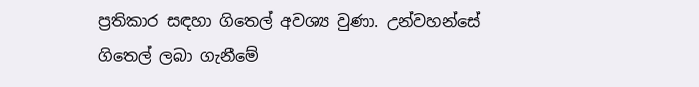ප්‍රතිකාර සඳහා ගිතෙල් අවශ්‍ය වුණා. උන්වහන්සේ ගිතෙල් ලබා ගැනීමේ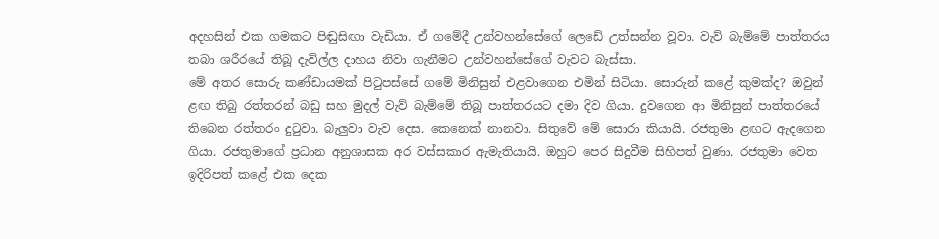අදහසින් එක ගමකට පිඬුසිඟා වැඩියා. ඒ ගමේදී උන්වහන්සේගේ ලෙඩේ උත්සන්න වූවා. වැව් බැම්මේ පාත්තරය තබා ශරීරයේ තිබූ දැවිල්ල දාහය නිවා ගැනීමට උන්වහන්සේගේ වැවට බැස්සා.
මේ අතර සොරු කණ්ඩායමක් පිටුපස්සේ ගමේ මිනිසුන් එළවාගෙන එමින් සිටියා. සොරුන් කළේ කුමක්ද? ඔවුන් ළඟ තිබු රත්තරන් බඩු සහ මුදල් වැව් බැම්මේ තිබූ පාත්තරයට දමා දිව ගියා. දුවගෙන ආ මිනිසුන් පාත්තරයේ තිබෙන රත්තරං දුටුවා. බැලුවා වැව දෙස. කෙනෙක් නානවා. සිතුවේ මේ සොරා කියායි. රජතුමා ළඟට ඇදගෙන ගියා. රජතුමාගේ ප්‍රධාන අනුශාසක අර වස්සකාර ඇමැතියායි. ඔහුට පෙර සිදුවීම සිහිපත් වුණා. රජතුමා වෙත ඉදිරිපත් කළේ එක දෙක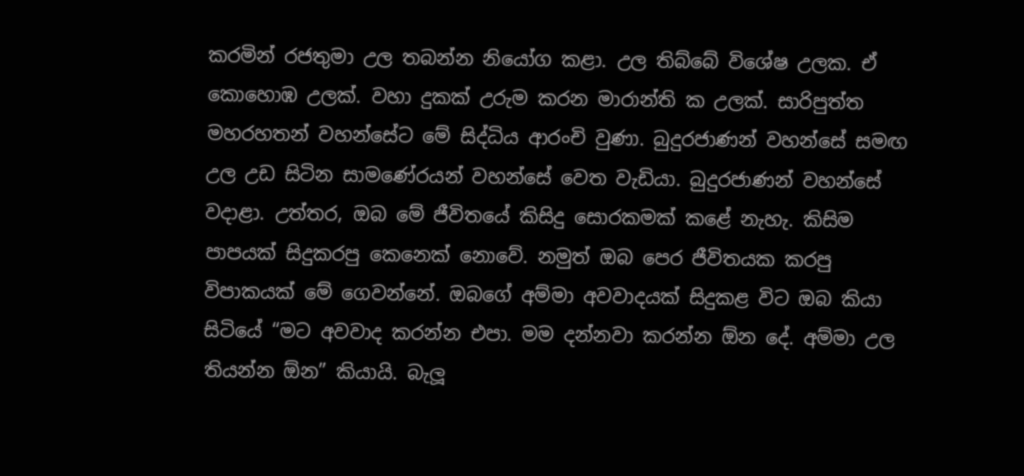කරමින් රජතුමා උල තබන්න නියෝග කළා. උල තිබ්බේ විශේෂ උලක. ඒ කොහොඹ උලක්. වහා දුකක් උරුම කරන මාරාන්ති ක උලක්. සාරිපුත්ත මහරහතන් වහන්සේට මේ සිද්ධිය ආරංචි වුණා. බුදුරජාණන් වහන්සේ සමඟ උල උඩ සිටින සාමණේරයන් වහන්සේ වෙත වැඩියා. බුදුරජාණන් වහන්සේ වදාළා. උත්තර, ඔබ මේ ජීවිතයේ කිසිදු සොරකමක් කළේ නැහැ. කිසිම පාපයක් සිදුකරපු කෙනෙක් නොවේ. නමුත් ඔබ පෙර ජීවිතයක කරපු විපාකයක් මේ ගෙවන්නේ. ඔබගේ අම්මා අවවාදයක් සිදුකළ විට ඔබ කියා සිටියේ “මට අවවාද කරන්න එපා. මම දන්නවා කරන්න ඕන දේ. අම්මා උල තියන්න ඕන” කියායි. බැලූ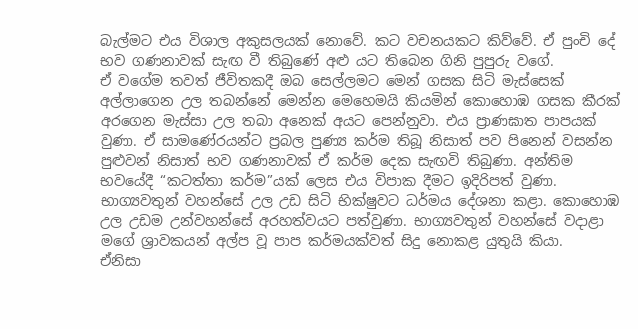බැල්මට එය විශාල අකුසලයක් නොවේ. කට වචනයකට කිව්වේ. ඒ පුංචි දේ භව ගණනාවක් සැඟ වී තිබුණේ අළු යට තිබෙන ගිනි පුපුරු වගේ.
ඒ වගේම තවත් ජීවිතකදී ඔබ සෙල්ලමට මෙන් ගසක සිටි මැස්සෙක් අල්ලාගෙන උල තබන්නේ මෙන්න මෙහෙමයි කියමින් කොහොඹ ගසක කීරක් අරගෙන මැස්සා උල තබා අනෙක් අයට පෙන්නුවා. එය ප්‍රාණඝාත පාපයක් වුණා. ඒ සාමණේරයන්ට ප්‍රබල පුණ්‍ය කර්ම තිබූ නිසාත් පව පිනෙන් වසන්න පුළුවන් නිසාත් භව ගණනාවක් ඒ කර්ම දෙක සැඟවි තිබුණා. අන්තිම භවයේදී “කටත්තා කර්ම”යක් ලෙස එය විපාක දීමට ඉදිරිපත් වුණා. භාග්‍යවතුන් වහන්සේ උල උඩ සිටි භික්ෂුවට ධර්මය දේශනා කළා. කොහොඹ උල උඩම උන්වහන්සේ අරහත්වයට පත්වුණා. භාග්‍යවතුන් වහන්සේ වදාළා මගේ ශ්‍රාවකයන් අල්ප වූ පාප කර්මයක්වත් සිදු නොකළ යුතුයි කියා.
ඒනිසා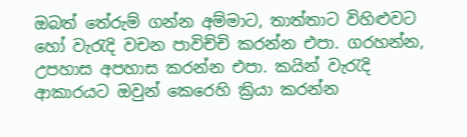ඔබත් තේරුම් ගන්න අම්මාට, තාත්තාට විහිළුවට හෝ වැරැදි වචන පාවිච්චි කරන්න එපා. ගරහන්න, උපහාස අපහාස කරන්න එපා. කයින් වැරැදි ආකාරයට ඔවුන් කෙරෙහි ක්‍රියා කරන්න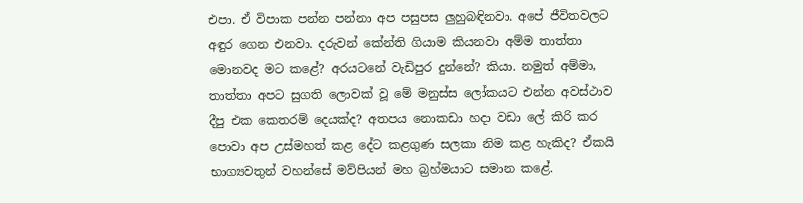එපා. ඒ විපාක පන්න පන්නා අප පසුපස ලුහුබඳිනවා. අපේ ජීවිතවලට අඳුර ගෙන එනවා. දරුවන් කේන්ති ගියාම කියනවා අම්ම තාත්තා මොනවද මට කළේ? අරයටනේ වැඩිපුර දුන්නේ? කියා. නමුත් අම්මා, තාත්තා අපට සුගති ලොවක් වූ මේ මනුස්ස ලෝකයට එන්න අවස්ථාව දීපු එක කෙතරම් දෙයක්ද? අතපය නොකඩා හදා වඩා ලේ කිරි කර පොවා අප උස්මහත් කළ දේට කළගුණ සලකා නිම කළ හැකිද? ඒකයි භාග්‍යවතුන් වහන්සේ මව්පියන් මහ බ්‍රහ්මයාට සමාන කළේ.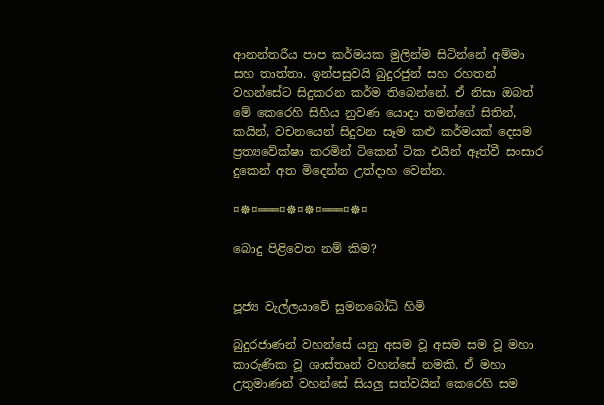ආනන්තරීය පාප කර්මයක මුලින්ම සිටින්නේ අම්මා සහ තාත්තා. ඉන්පසුවයි බුදුරජුන් සහ රහතන් වහන්සේට සිදුකරන කර්ම තිබෙන්නේ. ඒ නිසා ඔබත් මේ කෙරෙහි සිහිය නුවණ යොදා තමන්ගේ සිතින්, කයින්, වචනයෙන් සිදුවන සෑම කළු කර්මයක් දෙසම ප්‍රත්‍යවේක්ෂා කරමින් ටිකෙන් ටික එයින් ඈත්වී සංසාර දුකෙන් අත මිදෙන්න උත්දාහ වෙන්න.

¤☸¤═══¤☸¤☸¤═══¤☸¤

බොදු පිළිවෙත නම් කිම?


පූජ්‍ය වැල්ලයාවේ සුමනබෝධි හිමි

බුදුරජාණන් වහන්සේ යනු අසම වූ අසම සම වූ මහා කාරුණික වූ ශාස්‌තෘන් වහන්සේ නමකි. ඒ මහා උතුමාණන් වහන්සේ සියලු සත්වයින් කෙරෙහි සම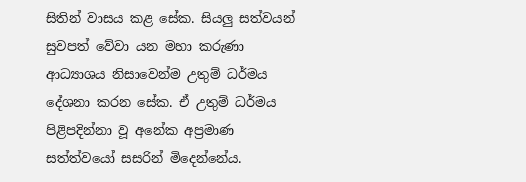සිතින් වාසය කළ සේක. සියලු සත්වයන් සුවපත් වේවා යන මහා කරුණා ආධ්‍යාශය නිසාවෙන්ම උතුම් ධර්මය දේශනා කරන සේක. ඒ උතුම් ධර්මය පිළිපදින්නා වූ අනේක අප්‍රමාණ සත්ත්වයෝ සසරින් මිදෙන්නේය.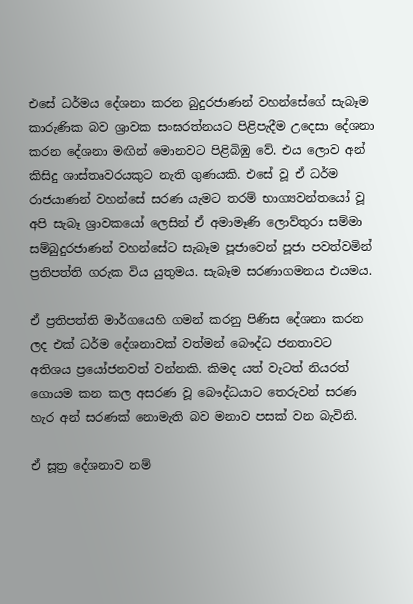එසේ ධර්මය දේශනා කරන බුදුරජාණන් වහන්සේගේ සැබෑම කාරුණික බව ශ්‍රාවක සංඝරත්නයට පිළිපැදීම උදෙසා දේශනා කරන දේශනා මඟින් මොනවට පිළිබිඹු වේ. එය ලොව අන් කිසිදු ශාස්‌තෘවරයකුට නැති ගුණයකි. එසේ වූ ඒ ධර්ම රාජයාණන් වහන්සේ සරණ යැමට තරම් භාග්‍යවන්තයෝ වූ අපි සැබෑ ශ්‍රාවකයෝ ලෙසින් ඒ අමාමෑණි ලොව්තුරා සම්මා සම්බුදුරජාණන් වහන්සේට සැබෑම පූජාවෙන් පූජා පවත්වමින් ප්‍රතිපත්ති ගරුක විය යුතුමය. සැබෑම සරණාගමනය එයමය.

ඒ ප්‍රතිපත්ති මාර්ගයෙහි ගමන් කරනු පිණිස දේශනා කරන ලද එක්‌ ධර්ම දේශනාවක්‌ වත්මන් බෞද්ධ ජනතාවට අතිශය ප්‍රයෝජනවත් වන්නකි. කිමද යත් වැටත් නියරත් ගොයම කන කල අසරණ වූ බෞද්ධයාට තෙරුවන් සරණ හැර අන් සරණක්‌ නොමැති බව මනාව පසක්‌ වන බැවිනි.

ඒ සූත්‍ර දේශනාව නම්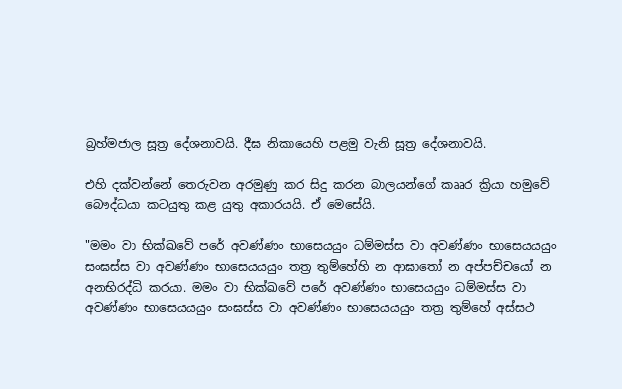බ්‍රහ්මජාල සූත්‍ර දේශනාවයි. දීඝ නිකායෙහි පළමු වැනි සූත්‍ර දේශනාවයි.

එහි දක්‌වන්නේ තෙරුවන අරමුණු කර සිදු කරන බාලයන්ගේ කෲර ක්‍රියා හමුවේ බෞද්ධයා කටයුතු කළ යුතු අකාරයයි. ඒ මෙසේයි.

"මමං වා භික්‌ඛවේ පරේ අවණ්‌ණං භාසෙයයුං ධම්මස්‌ස වා අවණ්‌ණං භාසෙයයයුං සංඝස්‌ස වා අවණ්‌ණං භාසෙයයයුං තත්‍ර තුම්හේහි න ආඝාතෝ න අප්පච්චයෝ න අනභිරද්ධි කරයා. මමං වා භික්‌ඛවේ පරේ අවණ්‌ණං භාසෙයයුං ධම්මස්‌ස වා අවණ්‌ණං භාසෙයයයුං සංඝස්‌ස වා අවණ්‌ණං භාසෙයයයුං තත්‍ර තුම්හේ අස්‌සථ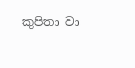කුපිතා වා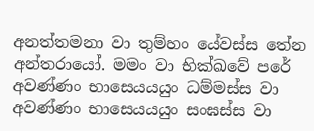අනත්තමනා වා තුම්හං යේවස්‌ස තේන අන්තරායෝ. මමං වා භික්‌ඛවේ පරේ අවණ්‌ණං භාසෙයයයුං ධම්මස්‌ස වා අවණ්‌ණං භාසෙයයයුං සංඝස්‌ස වා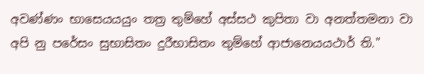අවණ්‌ණං භාසෙයයයුං තත්‍ර තුම්හේ අස්‌සථ කුපිතා වා අනත්තමනා වා අපි නු පරේසං සුභාසිතං දුරීභාසිතං තුම්හේ ආජානෙයයථාර් ති."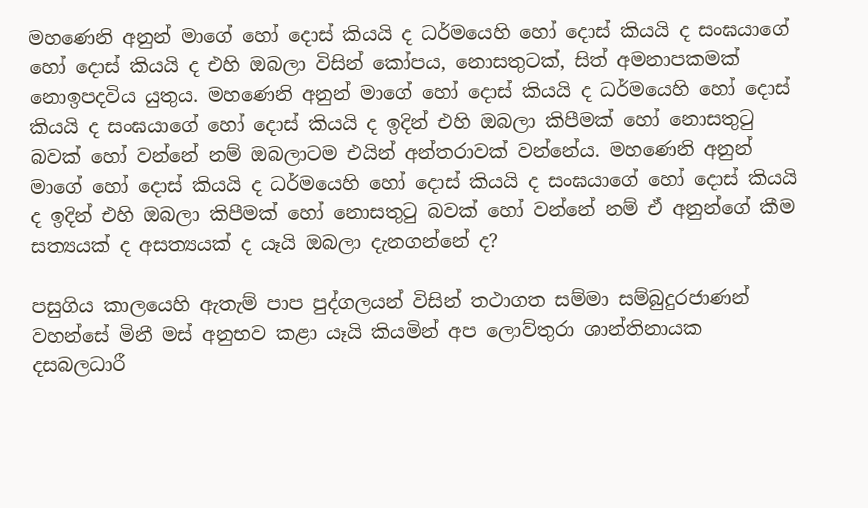මහණෙනි අනුන් මාගේ හෝ දොස්‌ කියයි ද ධර්මයෙහි හෝ දොස්‌ කියයි ද සංඝයාගේ හෝ දොස්‌ කියයි ද එහි ඔබලා විසින් කෝපය, නොසතුටක්‌, සිත් අමනාපකමක්‌ නොඉපදවිය යුතුය. මහණෙනි අනුන් මාගේ හෝ දොස්‌ කියයි ද ධර්මයෙහි හෝ දොස්‌ කියයි ද සංඝයාගේ හෝ දොස්‌ කියයි ද ඉදින් එහි ඔබලා කිපීමක්‌ හෝ නොසතුටු බවක්‌ හෝ වන්නේ නම් ඔබලාටම එයින් අන්තරාවක්‌ වන්නේය. මහණෙනි අනුන් මාගේ හෝ දොස්‌ කියයි ද ධර්මයෙහි හෝ දොස්‌ කියයි ද සංඝයාගේ හෝ දොස්‌ කියයි ද ඉදින් එහි ඔබලා කිපීමක්‌ හෝ නොසතුටු බවක්‌ හෝ වන්නේ නම් ඒ අනුන්ගේ කීම සත්‍යයක්‌ ද අසත්‍යයක්‌ ද යෑයි ඔබලා දැනගන්නේ ද?

පසුගිය කාලයෙහි ඇතැම් පාප පුද්ගලයන් විසින් තථාගත සම්මා සම්බුදුරජාණන් වහන්සේ මිනී මස්‌ අනුභව කළා යෑයි කියමින් අප ලොව්තුරා ශාන්තිනායක දසබලධාරී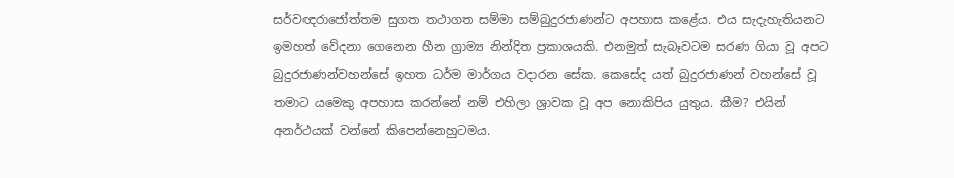සර්වඥරාජෝත්තම සුගත තථාගත සම්මා සම්බුදුරජාණන්ට අපහාස කළේය. එය සැදැහැතියනට ඉමහත් වේදනා ගෙනෙන හීන ග්‍රාම්‍ය නින්දිත ප්‍රකාශයකි. එනමුත් සැබෑවටම සරණ ගියා වූ අපට බුදුරජාණන්වහන්සේ ඉහත ධර්ම මාර්ගය වදාරන සේක. කෙසේද යත් බුදුරජාණන් වහන්සේ වූ තමාට යමෙකු අපහාස කරන්නේ නම් එහිලා ශ්‍රාවක වූ අප නොකිපිය යුතුය. කීම? එයින් අනර්ථයක්‌ වන්නේ කිපෙන්නෙහුටමය.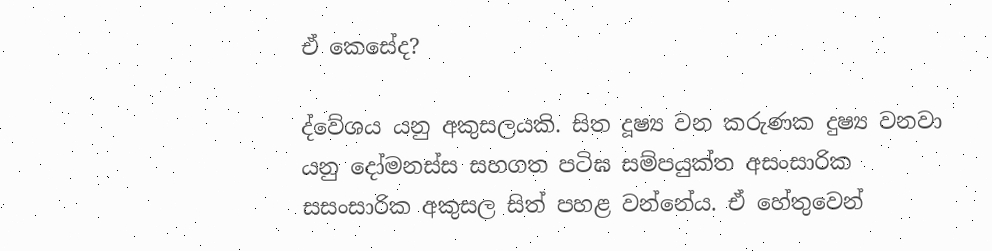ඒ කෙසේද?

ද්වේශය යනු අකුසලයකි. සිත දූෂ්‍ය වන කරුණක දුෂ්‍ය වනවා යනු දෝමනස්‌ස සහගත පටිඝ සම්පයුක්‌ත අසංසාරික සසංසාරික අකුසල සිත් පහළ වන්නේය. ඒ හේතුවෙන්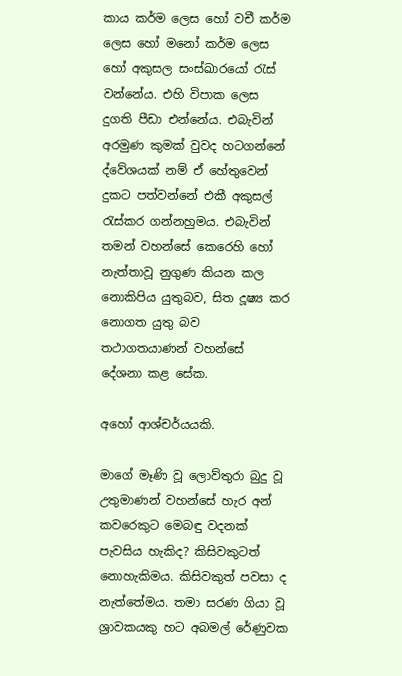කාය කර්ම ලෙස හෝ වචී කර්ම ලෙස හෝ මනෝ කර්ම ලෙස හෝ අකුසල සංස්‌ඛාරයෝ රැස්‌ වන්නේය. එහි විපාක ලෙස දුගති පීඩා එන්නේය. එබැවින් අරමුණ කුමක්‌ වුවද හටගන්නේ ද්වේශයක්‌ නම් ඒ හේතුවෙන් දුකට පත්වන්නේ එකී අකුසල් රැස්‌කර ගන්නහුමය. එබැවින් තමන් වහන්සේ කෙරෙහි හෝ නැත්තාවූ නුගුණ කියන කල නොකිපිය යුතුබව, සිත දූෂ්‍ය කර නොගත යුතු බව තථාගතයාණන් වහන්සේ දේශනා කළ සේක.

අහෝ ආශ්චර්යයකි.

මාගේ මෑණි වූ ලොව්තුරා බුදු වූ උතුමාණන් වහන්සේ හැර අන් කවරෙකුට මෙබඳු වදනක්‌ පැවසිය හැකිද? කිසිවකුටත් නොහැකිමය. කිසිවකුත් පවසා ද නැත්තේමය. තමා සරණ ගියා වූ ශ්‍රාවකයකු හට අබමල් රේණුවක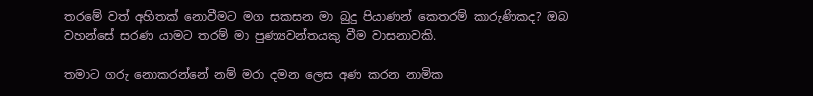තරමේ වත් අහිතක්‌ නොවීමට මග සකසන මා බුදු පියාණන් කෙතරම් කාරුණිකද? ඔබ වහන්සේ සරණ යාමට තරම් මා පුණ්‍යවන්තයකු වීම වාසනාවකි.

තමාට ගරු නොකරන්නේ නම් මරා දමන ලෙස අණ කරන නාමික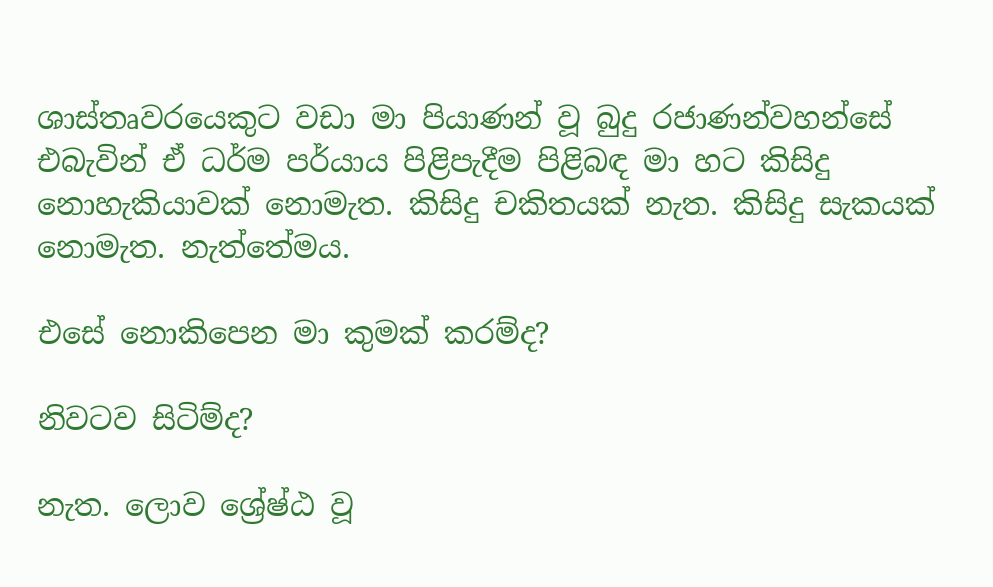ශාස්‌තෘවරයෙකුට වඩා මා පියාණන් වූ බුදු රජාණන්වහන්සේ එබැවින් ඒ ධර්ම පර්යාය පිළිපැදීම පිළිබඳ මා හට කිසිදු නොහැකියාවක්‌ නොමැත. කිසිදු චකිතයක්‌ නැත. කිසිදු සැකයක්‌ නොමැත. නැත්තේමය.

එසේ නොකිපෙන මා කුමක්‌ කරම්ද?

නිවටව සිටිම්ද?

නැත. ලොව ශ්‍රේෂ්ඨ වූ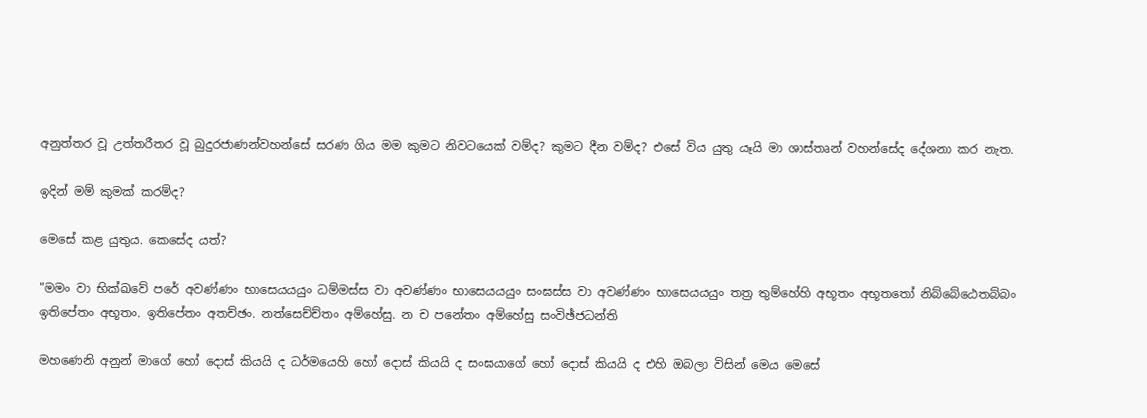අනුත්තර වූ උත්තරීතර වූ බුදුරජාණන්වහන්සේ සරණ ගිය මම කුමට නිවටයෙක්‌ වම්ද? කුමට දීන වම්ද? එසේ විය යුතු යෑයි මා ශාස්‌තෘන් වහන්සේද දේශනා කර නැත.

ඉදින් මම් කුමක්‌ කරම්ද?

මෙසේ කළ යුතුය. කෙසේද යත්?

"මමං වා භික්‌ඛවේ පරේ අවණ්‌ණං භාසෙයයයුං ධම්මස්‌ස වා අවණ්‌ණං භාසෙයයයුං සංඝස්‌ස වා අවණ්‌ණං භාසෙයයයුං තත්‍ර තුම්හේහි අභූතං අභූතතෝ නිබ්බේඨෙතබ්බං ඉතිපේතං අභූතං. ඉතිපේතං අතච්ඡං. නත්සෙච්ච්තං අම්හේසු. න ච පනේතං අම්හේසු සංවිඡ්ජධන්ති

මහණෙනි අනුන් මාගේ හෝ දොස්‌ කියයි ද ධර්මයෙහි හෝ දොස්‌ කියයි ද සංඝයාගේ හෝ දොස්‌ කියයි ද එහි ඔබලා විසින් මෙය මෙසේ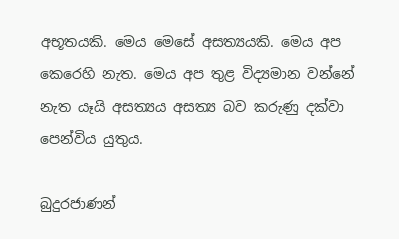අභූතයකි. මෙය මෙසේ අසත්‍යයකි. මෙය අප කෙරෙහි නැත. මෙය අප තුළ විද්‍යමාන වන්නේ නැත යෑයි අසත්‍යය අසත්‍ය බව කරුණු දක්‌වා පෙන්විය යුතුය.

බුදුරජාණන්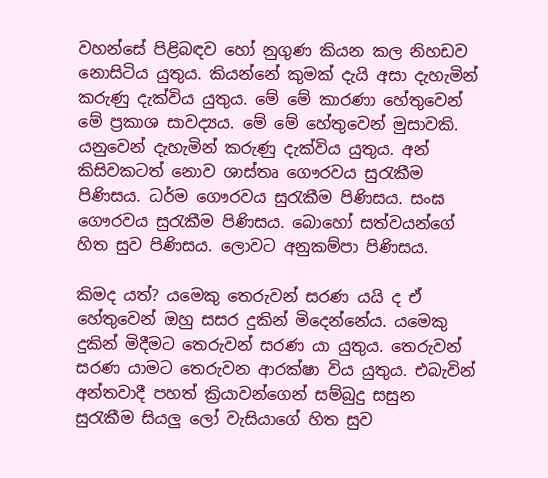වහන්සේ පිළිබඳව හෝ නුගුණ කියන කල නිහඩව නොසිටිය යුතුය. කියන්නේ කුමක්‌ දැයි අසා දැහැමින් කරුණු දැක්‌විය යුතුය. මේ මේ කාරණා හේතුවෙන් මේ ප්‍රකාශ සාවද්‍යය. මේ මේ හේතුවෙන් මුසාවකි. යනුවෙන් දැහැමින් කරුණු දැක්‌විය යුතුය. අන් කිසිවකටත් නොව ශාස්‌තෘ ගෞරවය සුරැකීම පිණිසය. ධර්ම ගෞරවය සුරැකීම පිණිසය. සංඝ ගෞරවය සුරැකීම පිණිසය. බොහෝ සත්වයන්ගේ හිත සුව පිණිසය. ලොවට අනුකම්පා පිණිසය.

කිමද යත්? යමෙකු තෙරුවන් සරණ යයි ද ඒ හේතුවෙන් ඔහු සසර දුකින් මිදෙන්නේය. යමෙකු දුකින් මිදීමට තෙරුවන් සරණ යා යුතුය. තෙරුවන් සරණ යාමට තෙරුවන ආරක්‌ෂා විය යුතුය. එබැවින් අන්තවාදී පහත් ක්‍රියාවන්ගෙන් සම්බුදු සසුන සුරැකීම සියලු ලෝ වැසියාගේ හිත සුව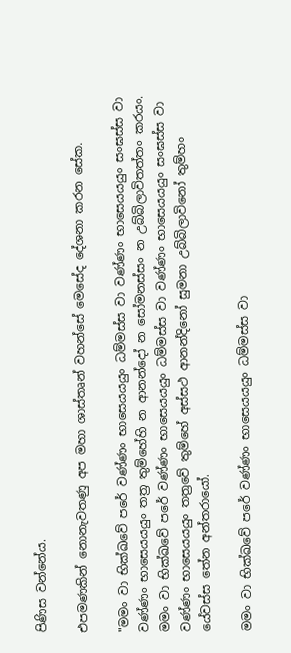පිණිස වන්නේය.

එපමණකින් නොනැවතණු අප මහා ශාස්‌තෘන් වහන්සේ මෙසේද දේශනා කරන සේක.

"මමං වා භික්‌ඛවේ පරේ වණ්‌ණං භාසෙයයයුං ධම්මස්‌ස වා වණ්‌ණං භාසෙයයයුං සංඝස්‌ස වා වණ්‌ණං භාසෙයයයුං තත්‍ර තුම්හේහි න ආනන්දෝ න සෝමනස්‌සං න උබ්බිලාවිතත්තං කරයං. මමං වා භික්‌ඛවේ පරේ වණ්‌ණං භාසෙයයයුං ධම්මස්‌ස වා වණ්‌ණං භාසෙයයයුං සංඝස්‌ස වා වණ්‌ණං භාසෙයයයුං තත්‍රවේ තුම්හේ අස්‌සථ ආනන්දිනෝ සුමනා උබ්බිලාවිනෝ තුම්හං යේවස්‌ස තේන අන්තරායෝ.

මමං වා භික්‌ඛවේ පරේ වණ්‌ණං භාසෙයයයුං ධම්මස්‌ස වා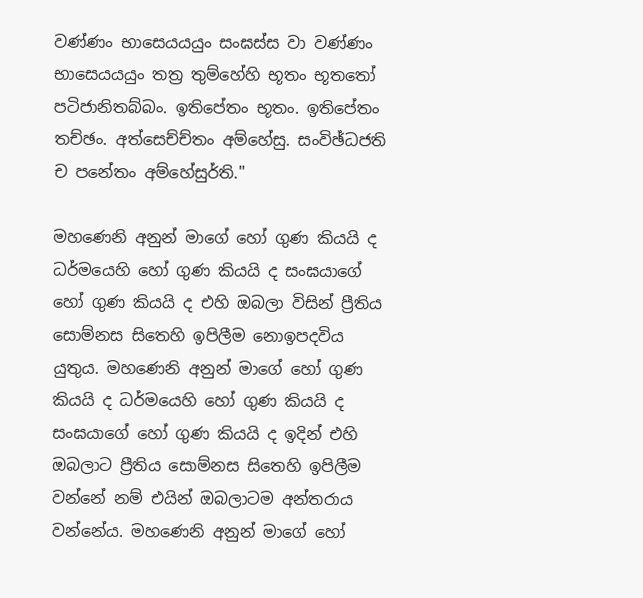වණ්‌ණං භාසෙයයයුං සංඝස්‌ස වා වණ්‌ණං භාසෙයයයුං තත්‍ර තුම්හේහි භූතං භූතතෝ පටිජානිතබ්බං. ඉතිපේතං භූතං. ඉතිපේතං තච්ඡං. අත්සෙච්ච්තං අම්හේසු. සංවිඡ්ධජති ච පනේතං අම්හේසුර්ති."

මහණෙනි අනුන් මාගේ හෝ ගුණ කියයි ද ධර්මයෙහි හෝ ගුණ කියයි ද සංඝයාගේ හෝ ගුණ කියයි ද එහි ඔබලා විසින් ප්‍රීතිය සොම්නස සිතෙහි ඉපිලීම නොඉපදවිය යුතුය. මහණෙනි අනුන් මාගේ හෝ ගුණ කියයි ද ධර්මයෙහි හෝ ගුණ කියයි ද සංඝයාගේ හෝ ගුණ කියයි ද ඉදින් එහි ඔබලාට ප්‍රීතිය සොම්නස සිතෙහි ඉපිලීම වන්නේ නම් එයින් ඔබලාටම අන්තරාය වන්නේය. මහණෙනි අනුන් මාගේ හෝ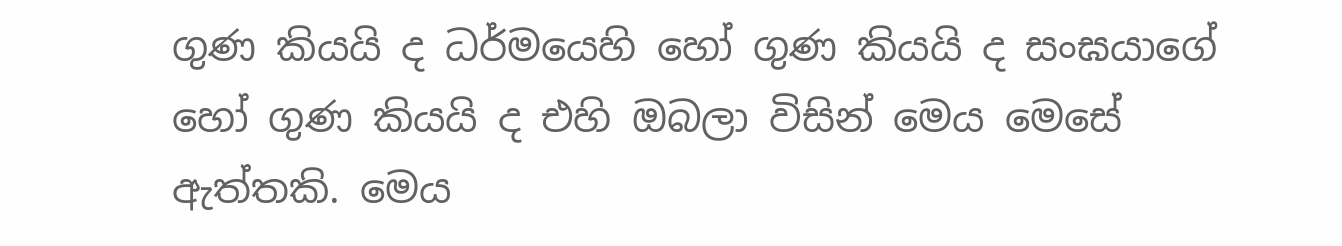ගුණ කියයි ද ධර්මයෙහි හෝ ගුණ කියයි ද සංඝයාගේ හෝ ගුණ කියයි ද එහි ඔබලා විසින් මෙය මෙසේ ඇත්තකි. මෙය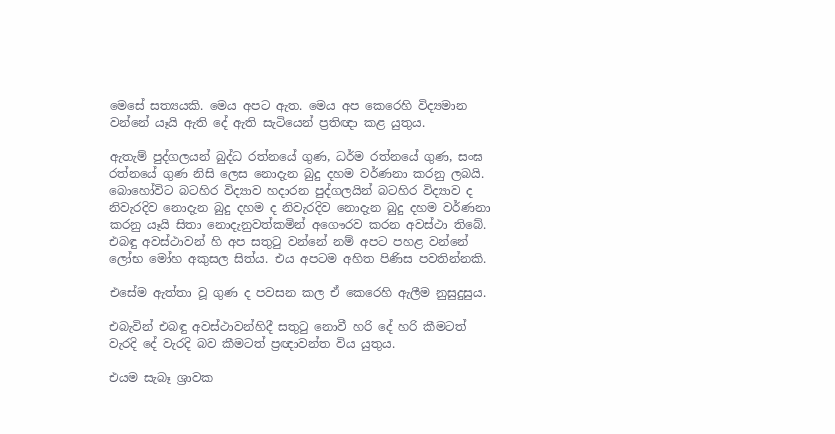මෙසේ සත්‍යයකි. මෙය අපට ඇත. මෙය අප කෙරෙහි විද්‍යමාන වන්නේ යෑයි ඇති දේ ඇති සැටියෙන් ප්‍රතිඥා කළ යුතුය.

ඇතැම් පුද්ගලයන් බුද්ධ රත්නයේ ගුණ, ධර්ම රත්නයේ ගුණ, සංඝ රත්නයේ ගුණ නිසි ලෙස නොදැන බුදු දහම වර්ණනා කරනු ලබයි. බොහෝවිට බටහිර විද්‍යාව හදාරන පුද්ගලයින් බටහිර විද්‍යාව ද නිවැරදිව නොදැන බුදු දහම ද නිවැරදිව නොදැන බුදු දහම වර්ණනා කරනු යෑයි සිතා නොදැනුවත්කමින් අගෞරව කරන අවස්‌ථා තිබේ. එබඳු අවස්‌ථාවන් හි අප සතුටු වන්නේ නම් අපට පහළ වන්නේ ලෝභ මෝහ අකුසල සිත්ය. එය අපටම අහිත පිණිස පවතින්නකි.

එසේම ඇත්තා වූ ගුණ ද පවසන කල ඒ කෙරෙහි ඇලීම නුසුදුසුය.

එබැවින් එබඳු අවස්‌ථාවන්හිදී සතුටු නොවී හරි දේ හරි කීමටත් වැරදි දේ වැරදි බව කීමටත් ප්‍රඥාවන්ත විය යුතුය.

එයම සැබෑ ශ්‍රාවක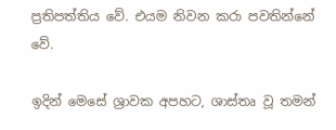ප්‍රතිපත්තිය වේ. එයම නිවන කරා පවතින්නේ වේ.

ඉදින් මෙසේ ශ්‍රාවක අපහට, ශාස්‌තෘ වූ තමන්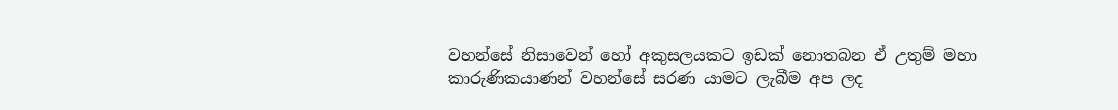වහන්සේ නිසාවෙන් හෝ අකුසලයකට ඉඩක්‌ නොතබන ඒ උතුම් මහා කාරුණිකයාණන් වහන්සේ සරණ යාමට ලැබීම අප ලද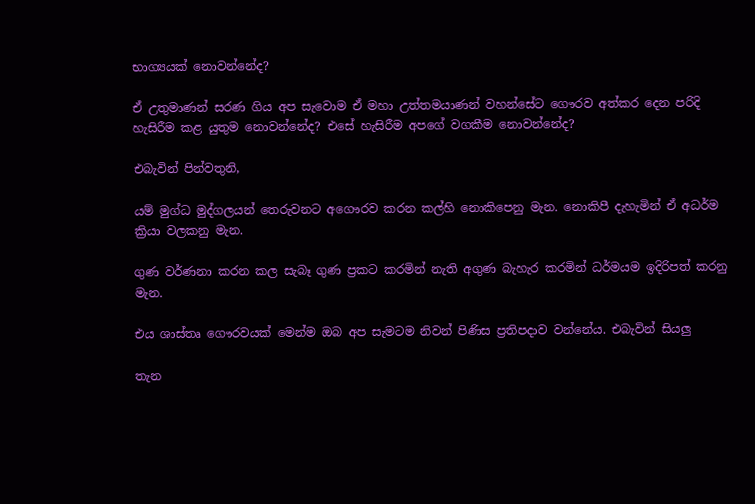භාග්‍යයක්‌ නොවන්නේද?

ඒ උතුමාණන් සරණ ගිය අප සැවොම ඒ මහා උත්තමයාණන් වහන්සේට ගෞරව අත්කර දෙන පරිදි හැසිරීම කළ යුතුම නොවන්නේද? එසේ හැසිරීම අපගේ වගකීම නොවන්නේද?

එබැවින් පින්වතුනි,

යම් මුග්ධ මුද්ගලයන් තෙරුවනට අගෞරව කරන කල්හි නොකිපෙනු මැන. නොකිපී දැහැමින් ඒ අධර්ම ක්‍රියා වලකනු මැන.

ගුණ වර්ණනා කරන කල සැබෑ ගුණ ප්‍රකට කරමින් නැති අගුණ බැහැර කරමින් ධර්මයම ඉදිරිපත් කරනු මැන.

එය ශාස්‌තෘ ගෞරවයක්‌ මෙන්ම ඔබ අප සැමටම නිවන් පිණිස ප්‍රතිපදාව වන්නේය. එබැවින් සියලු

තැන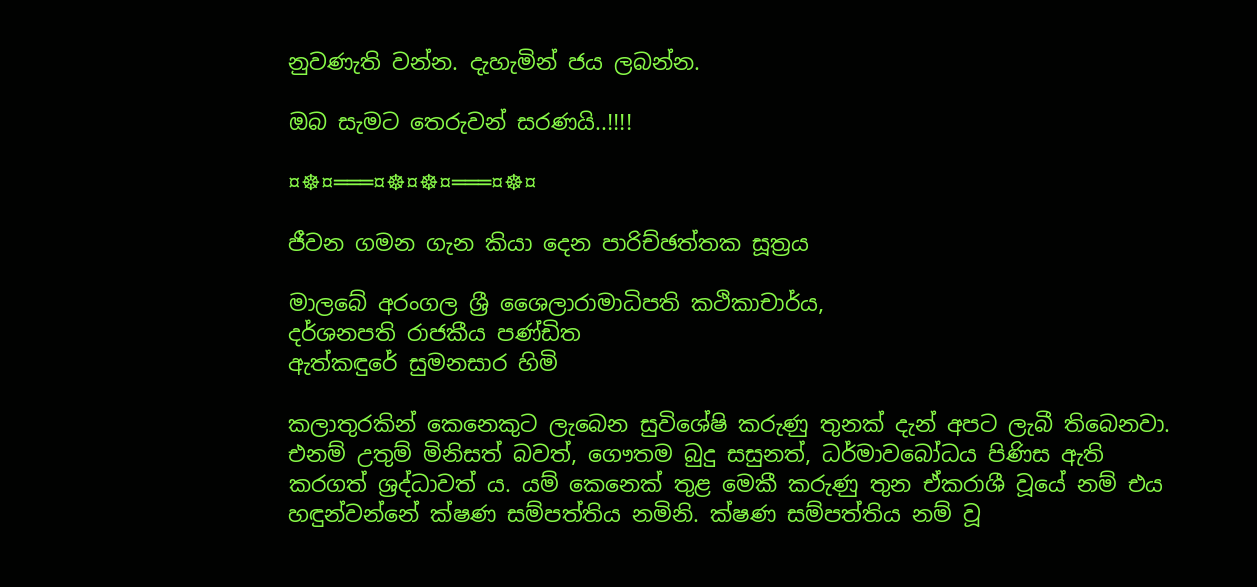නුවණැති වන්න. දැහැමින් ජය ලබන්න.

ඔබ සැමට තෙරුවන් සරණයි..!!!!

¤☸¤═══¤☸¤☸¤═══¤☸¤

ජීවන ගමන ගැන කියා දෙන පාරිච්ඡත්තක සූත්‍රය

මාලබේ අරංගල ශ්‍රී ශෛලාරාමාධිපති කථිකාචාර්ය,
දර්ශනපති රාජකීය පණ්ඩිත
ඇත්කඳුරේ සුමනසාර හිමි

කලාතුරකින් කෙනෙකුට ලැබෙන සුවිශේෂි කරුණු තුනක් දැන් අපට ලැබී තිබෙනවා. එනම් උතුම් මිනිසත් බවත්, ගෞතම බුදු සසුනත්, ධර්මාවබෝධය පිණිස ඇති කරගත් ශ්‍රද්ධාවත් ය. යම් කෙනෙක් තුළ මෙකී කරුණු තුන ඒකරාශී වූයේ නම් එය හඳුන්වන්නේ ක්ෂණ සම්පත්තිය නමිනි. ක්ෂණ සම්පත්තිය නම් වූ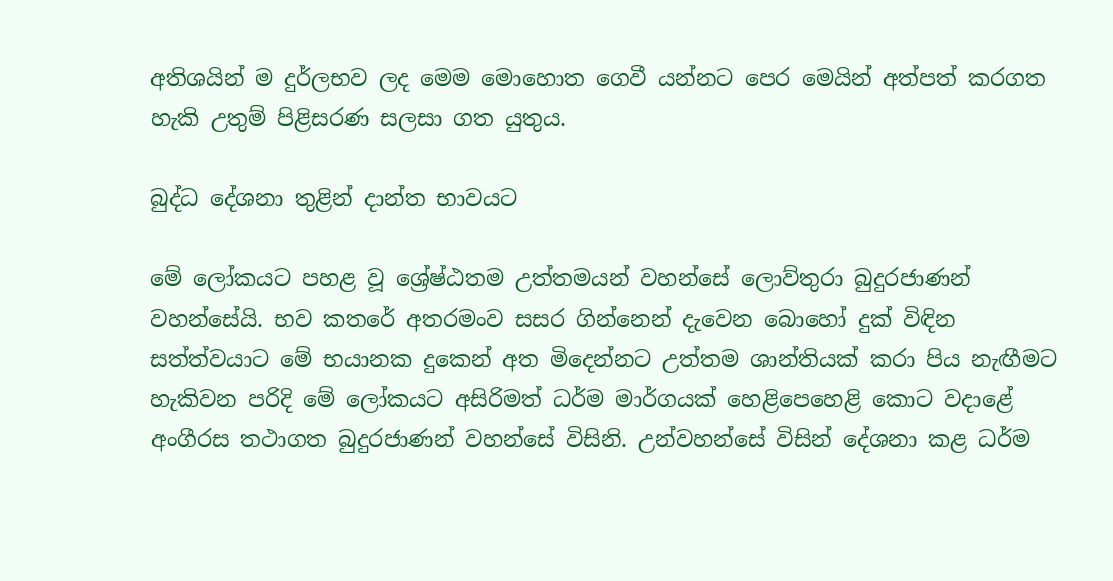අතිශයින් ම දුර්ලභව ලද මෙම මොහොත ගෙවී යන්නට පෙර මෙයින් අත්පත් කරගත හැකි උතුම් පිළිසරණ සලසා ගත යුතුය.

බුද්ධ දේශනා තුළින් දාන්ත භාවයට

මේ ලෝකයට පහළ වූ ශ්‍රේෂ්ඨතම උත්තමයන් වහන්සේ ලොව්තුරා බුදුරජාණන් වහන්සේයි. භව කතරේ අතරමංව සසර ගින්නෙන් දැවෙන බොහෝ දුක් විඳින සත්ත්වයාට මේ භයානක දුකෙන් අත මිදෙන්නට උත්තම ශාන්තියක් කරා පිය නැඟීමට හැකිවන පරිදි මේ ලෝකයට අසිරිමත් ධර්ම මාර්ගයක් හෙළිපෙහෙළි කොට වදාළේ අංගීරස තථාගත බුදුරජාණන් වහන්සේ විසිනි. උන්වහන්සේ විසින් දේශනා කළ ධර්ම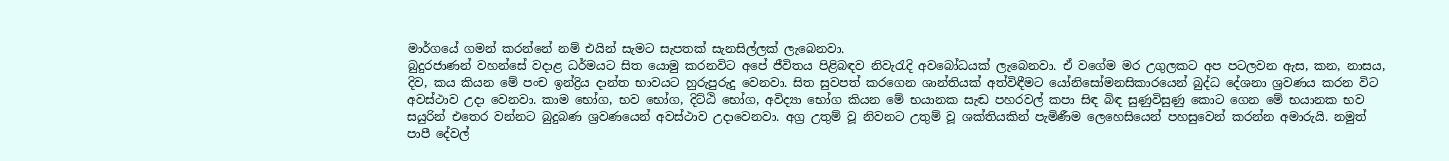මාර්ගයේ ගමන් කරන්නේ නම් එයින් සැමට සැපතක් සැනසිල්ලක් ලැබෙනවා.
බුදුරජාණන් වහන්සේ වදාළ ධර්මයට සිත යොමු කරනවිට අපේ ජීවිතය පිළිබඳව නිවැරැදි අවබෝධයක් ලැබෙනවා. ඒ වගේම මර උගුලකට අප පටලවන ඇස, කන, නාසය, දිව, කය කියන මේ පංච ඉන්ද්‍රිය දාන්ත භාවයට හුරුපුරුදු වෙනවා. සිත සුවපත් කරගෙන ශාන්තියක් අත්විඳීමට යෝනිසෝමනසිකාරයෙන් බුද්ධ දේශනා ශ්‍රවණය කරන විට අවස්ථාව උදා වෙනවා. කාම භෝග, භව භෝග, දිට්ඨි භෝග, අවිද්‍යා භෝග කියන මේ භයානක සැඬ පහරවල් කපා සිඳ බිඳ සුණුවිසුණු කොට ගෙන මේ භයානක භව සයුරින් එතෙර වන්නට බුදුබණ ශ්‍රවණයෙන් අවස්ථාව උදාවෙනවා. අග්‍ර උතුම් වූ නිවනට උතුම් වූ ශක්තියකින් පැමිණීම ලෙහෙසියෙන් පහසුවෙන් කරන්න අමාරුයි. නමුත් පාපී දේවල්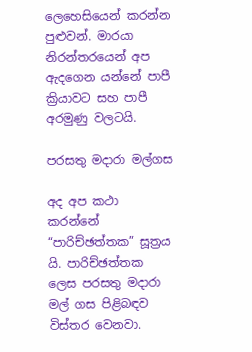ලෙහෙසියෙන් කරන්න පුළුවන්. මාරයා නිරන්තරයෙන් අප ඇදගෙන යන්නේ පාපී ක්‍රියාවට සහ පාපී අරමුණු වලටයි.

පරසතු මදාරා මල්ගස

අද අප කථා කරන්නේ “පාරිච්ඡත්තක” සූත්‍රය යි. පාරිච්ඡත්තක ලෙස පරසතු මදාරා මල් ගස පිළිබඳව විස්තර වෙනවා.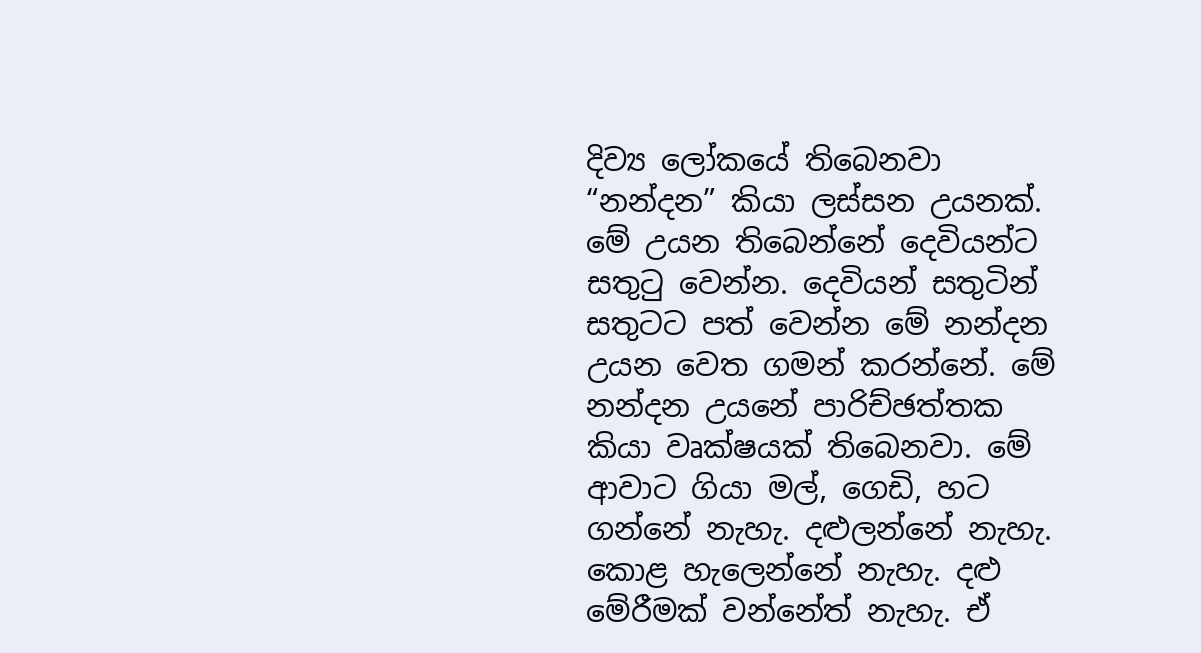දිව්‍ය ලෝකයේ තිබෙනවා “නන්දන” කියා ලස්සන උයනක්. මේ උයන තිබෙන්නේ දෙවියන්ට සතුටු වෙන්න. දෙවියන් සතුටින් සතුටට පත් වෙන්න මේ නන්දන උයන වෙත ගමන් කරන්නේ. මේ නන්දන උයනේ පාරිච්ඡත්තක කියා වෘක්ෂයක් තිබෙනවා. මේ ආවාට ගියා මල්, ගෙඩි, හට ගන්නේ නැහැ. දළුලන්නේ නැහැ. කොළ හැලෙන්නේ නැහැ. දළු මේරීමක් වන්නේත් නැහැ. ඒ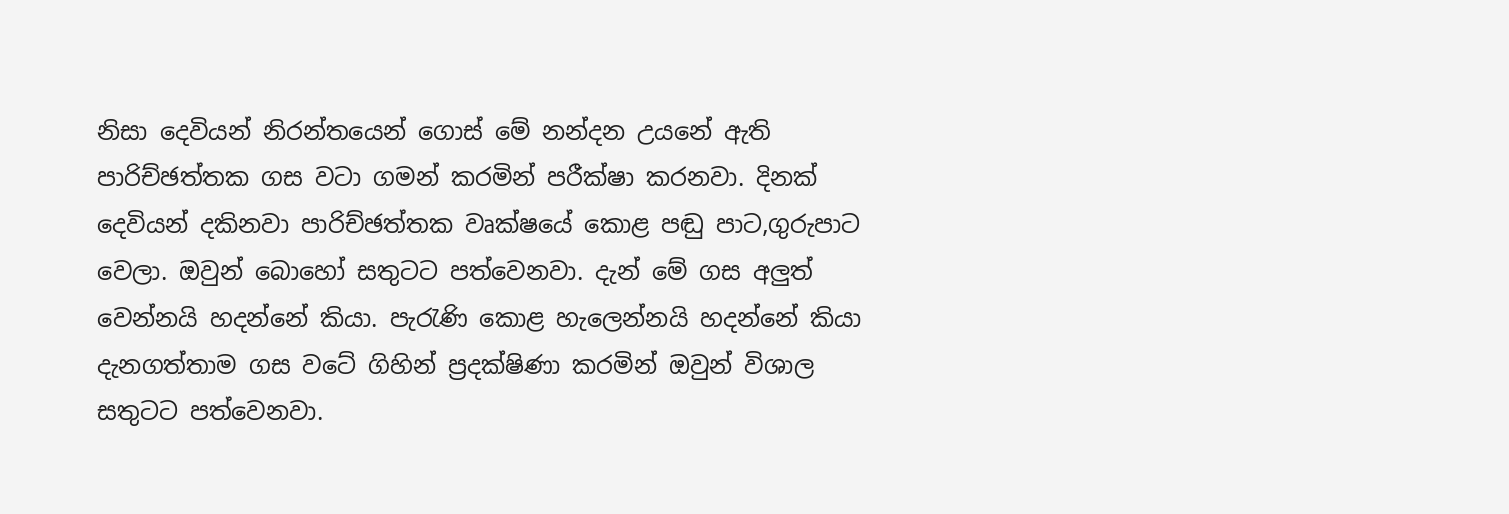නිසා දෙවියන් නිරන්තයෙන් ගොස් මේ නන්දන උයනේ ඇති පාරිච්ඡත්තක ගස වටා ගමන් කරමින් පරීක්ෂා කරනවා. දිනක් දෙවියන් දකිනවා පාරිච්ඡත්තක වෘක්ෂයේ කොළ පඬු පාට,ගුරුපාට වෙලා. ඔවුන් බොහෝ සතුටට පත්වෙනවා. දැන් මේ ගස අලුත් වෙන්නයි හදන්නේ කියා. පැරැණි කොළ හැලෙන්නයි හදන්නේ කියා දැනගත්තාම ගස වටේ ගිහින් ප්‍රදක්ෂිණා කරමින් ඔවුන් විශාල සතුටට පත්වෙනවා.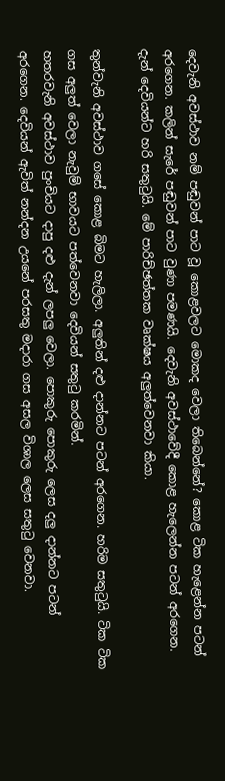දෙවැනි අවස්ථාව නම් පඬුවන් පාට වූ කොළවලට මොකද වෙලා තිබෙන්නේ? කොළ ටික හැළෙන්න පටන් අරගෙන. කලින් සැරේ පඬුවන් පාට වුණා පමණයි. දෙවැනි අවස්ථාවේදී කොළ හැලෙන්න පටන් අරගෙන. දැන් දෙවියන්ට හරි සතුටුයි. මේ පාරිච්ඡත්තක වෘක්ෂය අලුත්වෙනවා කියා.

තුන්වැනි අවස්ථාව ගසේ කොළ බිමට හැලිලා. අලුතින් දළු දාන්නට පටන් අරගෙන. හරිම සතුටුයි. ටික ටික ගස අලුත් වෙලා නැවුම් භාවයට පත්වෙනවා දෙවියන් සතුටු කරමින්.
හතරවැනි අවස්ථාව පුංචියට දාපු දළු දැන් ලපලු වෙලා. පොකුරු පොකුරු ලෙස දලු දාන්නට පටන් අරගෙන. දෙවියන් ඇවිත් නන්දන උයනේ පරසතු මදාරා ගස අසල විශාල ලෙස සතුටු වෙනවා.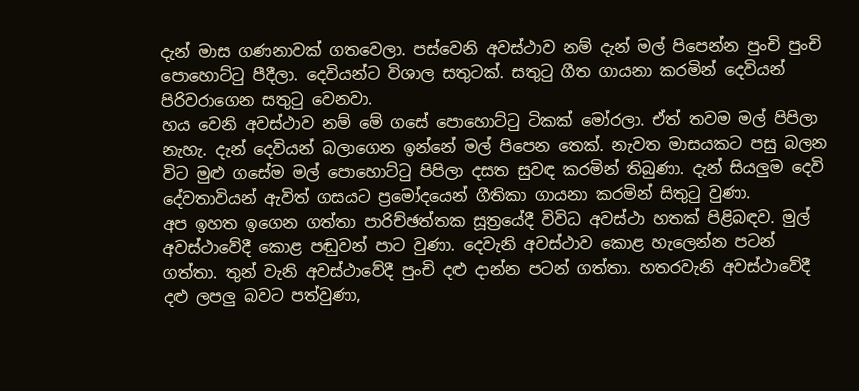දැන් මාස ගණනාවක් ගතවෙලා. පස්වෙනි අවස්ථාව නම් දැන් මල් පිපෙන්න පුංචි පුංචි පොහොට්ටු පීදීලා. දෙවියන්ට විශාල සතුටක්. සතුටු ගීත ගායනා කරමින් දෙවියන් පිරිවරාගෙන සතුටු වෙනවා.
හය වෙනි අවස්ථාව නම් මේ ගසේ පොහොට්ටු ටිකක් මෝරලා. ඒත් තවම මල් පිපිලා නැහැ. දැන් දෙවියන් බලාගෙන ඉන්නේ මල් පිපෙන තෙක්. නැවත මාසයකට පසු බලන විට මුළු ගසේම මල් පොහොට්ටු පිපිලා දසත සුවඳ කරමින් තිබුණා. දැන් සියලුම දෙවි දේවතාවියන් ඇවිත් ගසයට ප්‍රමෝදයෙන් ගීතිකා ගායනා කරමින් සිතුටු වුණා.
අප ඉහත ඉගෙන ගත්තා පාරිච්ඡත්තක සූත්‍රයේදී විවිධ අවස්ථා හතක් පිළිබඳව. මුල් අවස්ථාවේදී කොළ පඬුවන් පාට වුණා. දෙවැනි අවස්ථාව කොළ හැලෙන්න පටන් ගත්තා. තුන් වැනි අවස්ථාවේදී පුංචි දළු දාන්න පටන් ගත්තා. හතරවැනි අවස්ථාවේදී දළු ලපලු බවට පත්වුණා,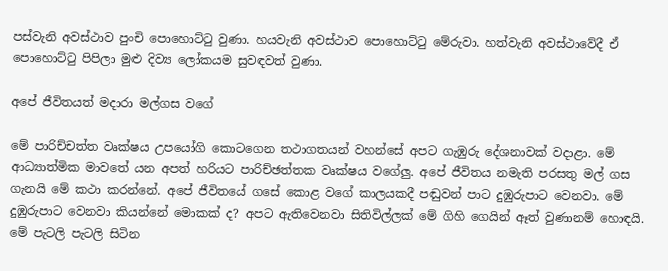පස්වැනි අවස්ථාව පුංචි පොහොට්ටු වුණා. හයවැනි අවස්ථාව පොහොට්ටු මේරුවා. හත්වැනි අවස්ථාවේදී ඒ පොහොට්ටු පිපිලා මුළු දිව්‍ය ලෝකයම සුවඳවත් වුණා.

අපේ ජීවිතයත් මදාරා මල්ගස වගේ

මේ පාරිච්චත්ත වෘක්ෂය උපයෝගි කොටගෙන තථාගතයන් වහන්සේ අපට ගැඹුරු දේශනාවක් වදාළා. මේ ආධ්‍යාත්මික මාවතේ යන අපත් හරියට පාරිච්ඡත්තක වෘක්ෂය වගේලු. අපේ ජීවිතය නමැති පරසතු මල් ගස ගැනයි මේ කථා කරන්නේ. අපේ ජීවිතයේ ගසේ කොළ වගේ කාලයකදී පඬුවන් පාට දුඹුරුපාට වෙනවා. මේ දුඹුරුපාට වෙනවා කියන්නේ මොකක් ද? අපට ඇතිවෙනවා සිතිවිල්ලක් මේ ගිහි ගෙයින් ඈත් වුණානම් හොඳයි. මේ පැටලි පැටලි සිටින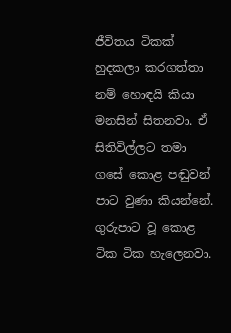ජීවිතය ටිකක් හුදකලා කරගත්තා නම් හොඳයි කියා මනසින් සිතනවා. ඒ සිතිවිල්ලට තමා ගසේ කොළ පඬුවන් පාට වුණා කියන්නේ. ගුරුපාට වූ කොළ ටික ටික හැලෙනවා.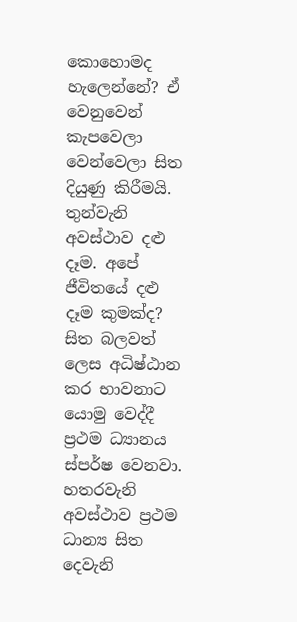කොහොමද හැලෙන්නේ? ඒ වෙනුවෙන් කැපවෙලා වෙන්වෙලා සිත දියුණු කිරීමයි. තුන්වැනි අවස්ථාව දළු දෑම. අපේ ජීවිතයේ දළු දෑම කුමක්ද? සිත බලවත් ලෙස අධිෂ්ඨාන කර භාවනාට යොමු වෙද්දී ප්‍රථම ධ්‍යානය ස්පර්ෂ වෙනවා. හතරවැනි අවස්ථාව ප්‍රථම ධාන්‍ය සිත දෙවැනි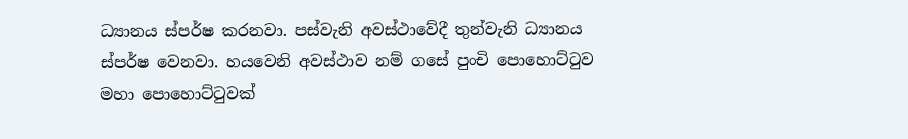ධ්‍යානය ස්පර්ෂ කරනවා. පස්වැනි අවස්ථාවේදී තුන්වැනි ධ්‍යානය ස්පර්ෂ වෙනවා. හයවෙනි අවස්ථාව නම් ගසේ පුංචි පොහොට්ටුව මහා පොහොට්ටුවක්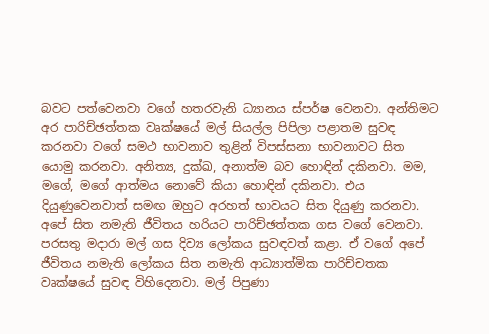බවට පත්වෙනවා වගේ හතරවැනි ධ්‍යානය ස්පර්ෂ වෙනවා. අන්තිමට අර පාරිච්ඡත්තක වෘක්ෂයේ මල් සියල්ල පිපිලා පළාතම සුවඳ කරනවා වගේ සමථ භාවනාව තුළින් විපස්සනා භාවනාවට සිත යොමු කරනවා. අනිත්‍ය, දුක්ඛ, අනාත්ම බව හොඳින් දකිනවා. මම, මගේ, මගේ ආත්මය නොවේ කියා හොඳින් දකිනවා. එය දියුණුවෙනවාත් සමඟ ඔහුට අරහත් භාවයට සිත දියුණු කරනවා. අපේ සිත නමැති ජීවිතය හරියට පාරිච්ඡත්තක ගස වගේ වෙනවා.
පරසතු මදාරා මල් ගස දිව්‍ය ලෝකය සුවඳවත් කළා. ඒ වගේ අපේ ජීවිතය නමැති ලෝකය සිත නමැති ආධ්‍යාත්මික පාරිච්චතක වෘක්ෂයේ සුවඳ විහිදෙනවා. මල් පිපුණා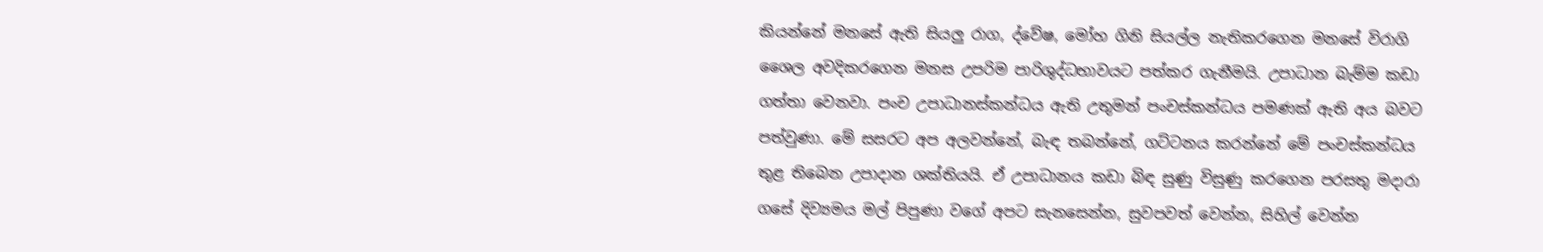කියන්නේ මනසේ ඇති සියලු රාග, ද්වේෂ, මෝහ ගිනි සියල්ල නැතිකරගෙන මනසේ විරාගි ශෛල අවදිකරගෙන මනස උපරිම පාරිශුද්ධභාවයට පත්කර ගැනීමයි. උපාධාන බැම්ම කඩා ගත්තා වෙනවා. පංච උපාධානස්කන්ධය ඇති උතුමන් පංචස්කන්ධය පමණක් ඇති අය බවට පත්වුණා. මේ සසරට අප අලවන්නේ, බැඳ තබන්නේ, ගට්ටනය කරන්නේ මේ පංචස්කන්ධය තුළ තිබෙන උපාදාන ශක්තියයි. ඒ උපාධානය කඩා බිඳ සුණු විසුණු කරගෙන පරසතු මදාරා ගසේ දිව්‍යමය මල් පිපුණා වගේ අපට සැනසෙන්න, සුවපවත් වෙන්න, සිහිල් වෙන්න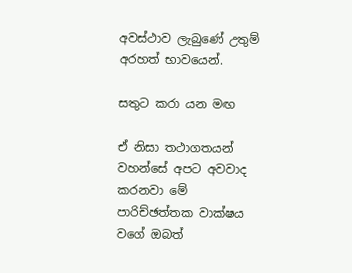අවස්ථාව ලැබුණේ උතුම් අරහත් භාවයෙන්.

සතුට කරා යන මඟ

ඒ නිසා තථාගතයන් වහන්සේ අපට අවවාද කරනවා මේ පාරිච්ඡත්තක වාක්ෂය වගේ ඔබත්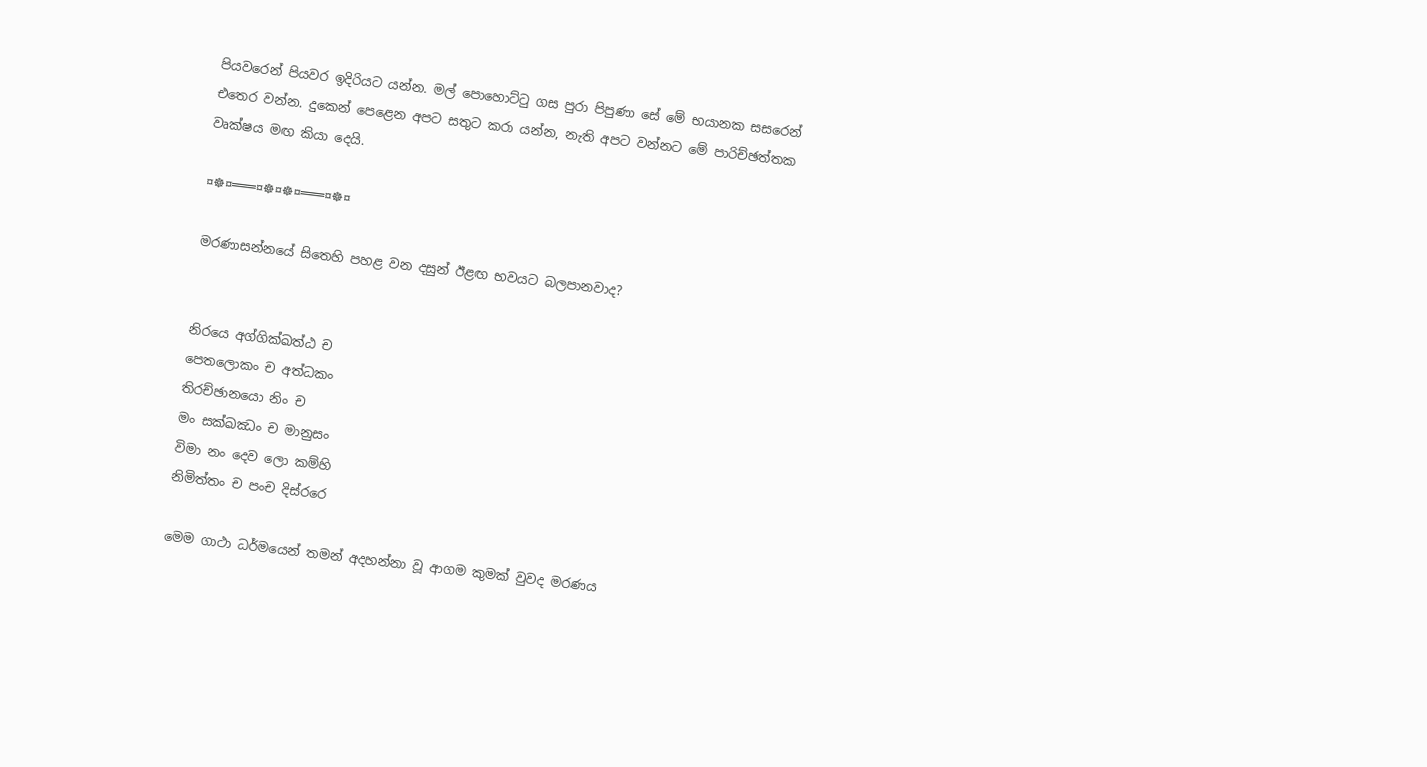පියවරෙන් පියවර ඉදිරියට යන්න. මල් පොහොට්ටු ගස පුරා පිපුණා සේ මේ භයානක සසරෙන් එතෙර වන්න. දුකෙන් පෙළෙන අපට සතුට කරා යන්න, නැති අපට වන්නට මේ පාරිච්ඡත්තක වෘක්ෂය මඟ කියා දෙයි.

¤☸¤═══¤☸¤☸¤═══¤☸¤

මරණාසන්නයේ සිතෙහි පහළ වන දසුන් ඊළඟ භවයට බලපානවාද?


නිරයෙ අග්ගික්ඛත්ඨ ච
පෙතලොකං ච අත්ධකං
තිරච්ඡානයො නිං ච
මං සක්ඛඣං ච මානුසං
විමා නං දෙව ලො කම්හි
නිමිත්තං ච පංච දිස්රරෙ

මෙම ගාථා ධර්මයෙන් තමන් අදහන්නා වූ ආගම කුමක් වුවද මරණය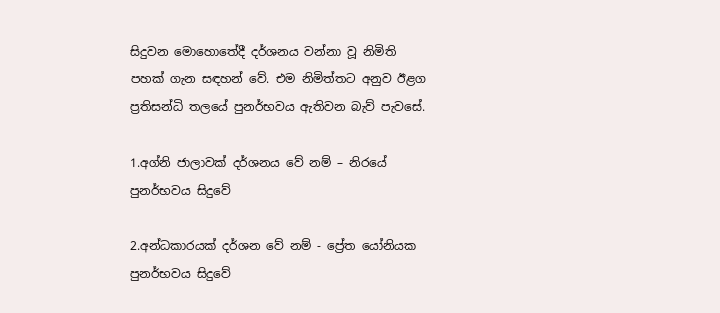සිදුවන මොහොතේදී දර්ශනය වන්නා වූ නිමිති පහක් ගැන සඳහන් වේ. එම නිමිත්තට අනුව ඊළග ප්‍රතිසන්ධි තලයේ පුනර්භවය ඇතිවන බැව් පැවසේ.

1.අග්නි ජාලාවක් දර්ශනය වේ නම් – නිරයේ පුනර්භවය සිදුවේ

2.අන්ධකාරයක් දර්ශන වේ නම් - ප්‍රේත යෝනියක පුනර්භවය සිදුවේ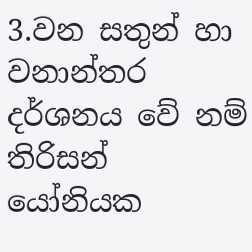3.වන සතුන් හා වනාන්තර දර්ශනය වේ නම් තිරිසන් යෝනියක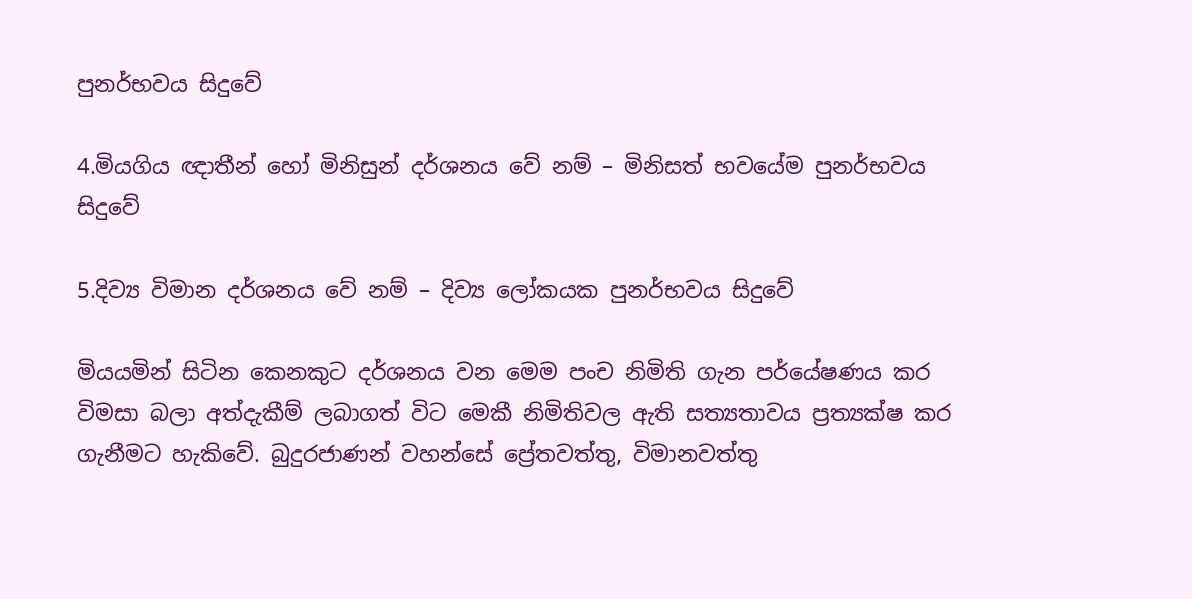පුනර්භවය සිදුවේ

4.මියගිය ඥාතීන් හෝ මිනිසුන් දර්ශනය වේ නම් – මිනිසත් භවයේම පුනර්භවය සිදුවේ

5.දිව්‍ය විමාන දර්ශනය වේ නම් – දිව්‍ය ලෝකයක පුනර්භවය සිදුවේ

මියයමින් සිටින කෙනකුට දර්ශනය වන මෙම පංච නිමිති ගැන පර්යේෂණය කර විමසා බලා අත්දැකීම් ලබාගත් විට මෙකී නිමිතිවල ඇති සත්‍යතාවය ප්‍රත්‍යක්ෂ කර ගැනීමට හැකිවේ. බුදුරජාණන් වහන්සේ ප්‍රේතවත්තු, විමානවත්තු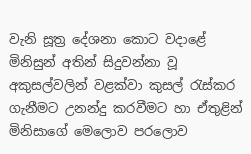වැනි සූත්‍ර දේශනා කොට වදාළේ මිනිසුන් අතින් සිදුවන්නා වූ අකුසල්වලින් වළක්වා කුසල් රැස්කර ගැනීමට උනන්දු කරවීමට හා ඒතුළින් මිනිසාගේ මෙලොව පරලොව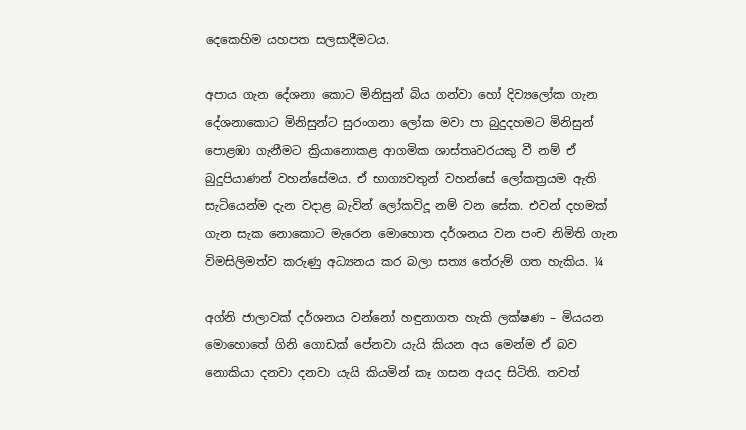දෙකෙහිම යහපත සලසාදීමටය.

අපාය ගැන දේශනා කොට මිනිසුන් බිය ගන්වා හෝ දිව්‍යලෝක ගැන දේශනාකොට මිනිසුන්ට සුරංගනා ලෝක මවා පා බුදුදහමට මිනිසුන් පොළඹා ගැනීමට ක්‍රියානොකළ ආගමික ශාස්තෘවරයකු වී නම් ඒ බුදුපියාණන් වහන්සේමය. ඒ භාග්‍යවතුන් වහන්සේ ලෝකත්‍රයම ඇති සැටියෙන්ම දැන වදාළ බැවින් ලෝකවිදූ නම් වන සේක. එවන් දහමක් ගැන සැක නොකොට මැරෙන මොහොත දර්ශනය වන පංච නිමිති ගැන විමසිලිමත්ව කරුණු අධ්‍යනය කර බලා සත්‍ය තේරුම් ගත හැකිය. ¼

අග්නි ජාලාවක් දර්ශනය වන්නෝ හඳුනාගත හැකි ලක්ෂණ – මියයන මොහොතේ ගිනි ගොඩක් පේනවා යැයි කියන අය මෙන්ම ඒ බව නොකියා දනවා දනවා යැයි කියමින් කෑ ගසන අයද සිටිති. තවත්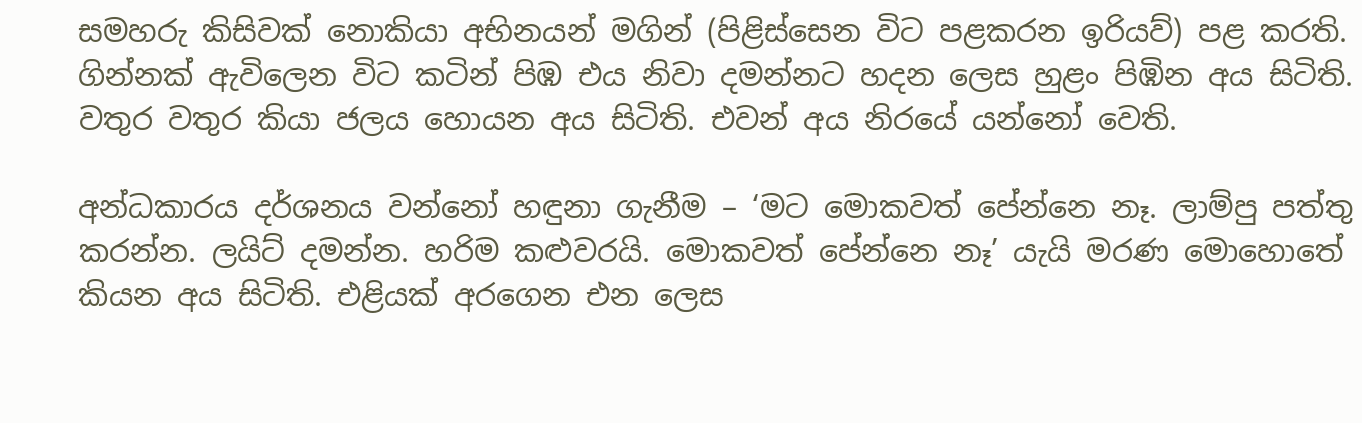සමහරු කිසිවක් නොකියා අභිනයන් මගින් (පිළිස්සෙන විට පළකරන ඉරියව්) පළ කරති. ගින්නක් ඇවිලෙන විට කටින් පිඹ එය නිවා දමන්නට හදන ලෙස හුළං පිඹින අය සිටිති. වතුර වතුර කියා ජලය හොයන අය සිටිති. එවන් අය නිරයේ යන්නෝ වෙති.

අන්ධකාරය දර්ශනය වන්නෝ හඳුනා ගැනීම – ‘මට මොකවත් පේන්නෙ නෑ. ලාම්පු පත්තු කරන්න. ලයිට් දමන්න. හරිම කළුවරයි. මොකවත් පේන්නෙ නෑ’ යැයි මරණ මොහොතේ කියන අය සිටිති. එළියක් අරගෙන එන ලෙස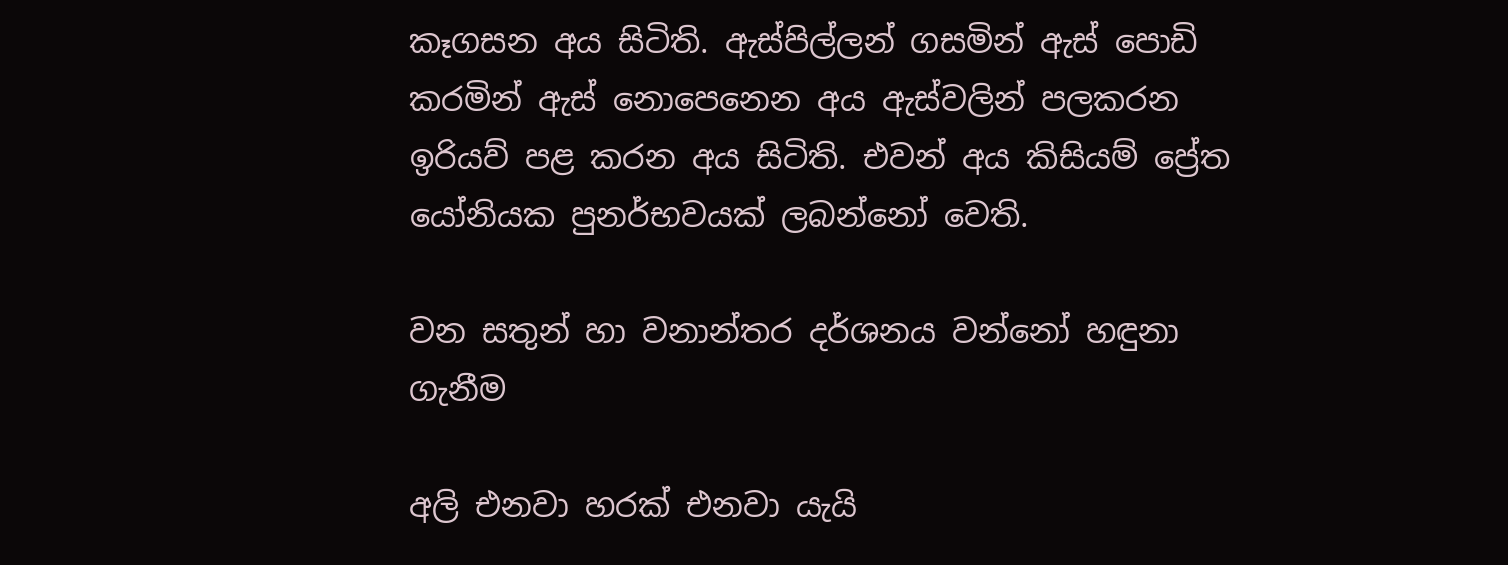කෑගසන අය සිටිති. ඇස්පිල්ලන් ගසමින් ඇස් පොඩි කරමින් ඇස් නොපෙනෙන අය ඇස්වලින් පලකරන ඉරියව් පළ කරන අය සිටිති. එවන් අය කිසියම් ප්‍රේත යෝනියක පුනර්භවයක් ලබන්නෝ වෙති.

වන සතුන් හා වනාන්තර දර්ශනය වන්නෝ හඳුනා ගැනීම

අලි එනවා හරක් එනවා යැයි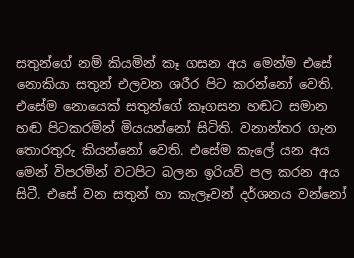සතුන්ගේ නම් කියමින් කෑ ගසන අය මෙන්ම එසේ නොකියා සතුන් එලවන ශරීර පිට කරන්නෝ වෙති. එසේම නොයෙක් සතුන්ගේ කෑගසන හඬට සමාන හඬ පිටකරමින් මියයන්නෝ සිටිති. වනාන්තර ගැන තොරතුරු කියන්නෝ වෙති. එසේම කැලේ යන අය මෙන් විපරමින් වටපිට බලන ඉරියව් පල කරන අය සිටී. එසේ වන සතුන් හා කැලෑවන් දර්ශනය වන්නෝ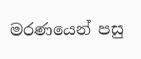මරණයෙන් පසු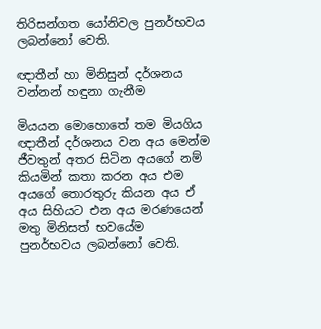තිරිසන්ගත යෝනිවල පුනර්භවය ලබන්නෝ වෙති.

ඥාතීන් හා මිනිසුන් දර්ශනය වන්නන් හඳුනා ගැනීම

මියයන මොහොතේ තම මියගිය ඥාතීන් දර්ශනය වන අය මෙන්ම ජීවතුන් අතර සිටින අයගේ නම් කියමින් කතා කරන අය එම අයගේ තොරතුරු කියන අය ඒ අය සිහියට එන අය මරණයෙන් මතු මිනිසත් භවයේම පුනර්භවය ලබන්නෝ වෙති.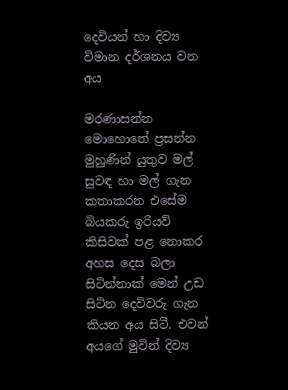දෙවියන් හා දිව්‍ය විමාන දර්ශනය වන අය

මරණාසන්න මොහොතේ ප්‍රසන්න මුහුණින් යුතුව මල් සුවඳ හා මල් ගැන කතාකරන එසේම බියකරු ඉරියව් කිසිවක් පළ නොකර අහස දෙස බලා සිටින්නාක් මෙන් උඩ සිටින දෙවිවරු ගැන කියන අය සිටී. එවන් අයගේ මුවින් දිව්‍ය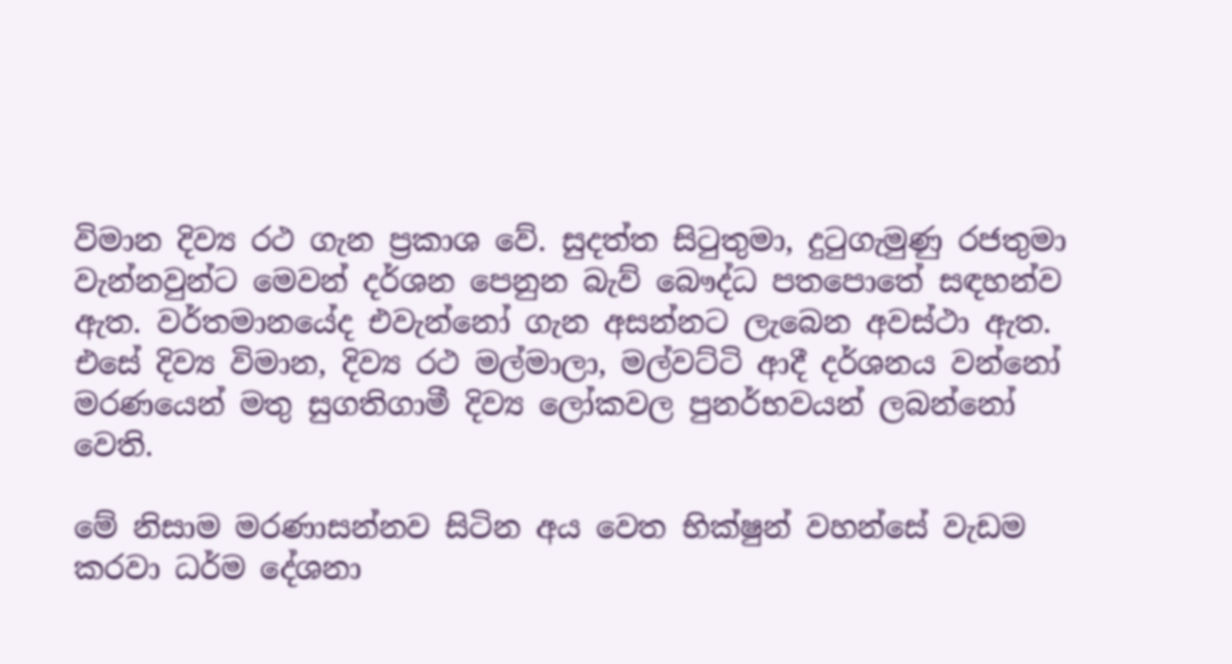විමාන දිව්‍ය රථ ගැන ප්‍රකාශ වේ. සුදත්ත සිටුතුමා, දුටුගැමුණු රජතුමා වැන්නවුන්ට මෙවන් දර්ශන පෙනුන බැව් බෞද්ධ පතපොතේ සඳහන්ව ඇත. වර්තමානයේද එවැන්නෝ ගැන අසන්නට ලැබෙන අවස්ථා ඇත. එසේ දිව්‍ය විමාන, දිව්‍ය රථ මල්මාලා, මල්වට්ටි ආදී දර්ශනය වන්නෝ මරණයෙන් මතු සුගතිගාමී දිව්‍ය ලෝකවල පුනර්භවයන් ලබන්නෝ වෙති.

මේ නිසාම මරණාසන්නව සිටින අය වෙත භික්ෂුන් වහන්සේ වැඩම කරවා ධර්ම දේශනා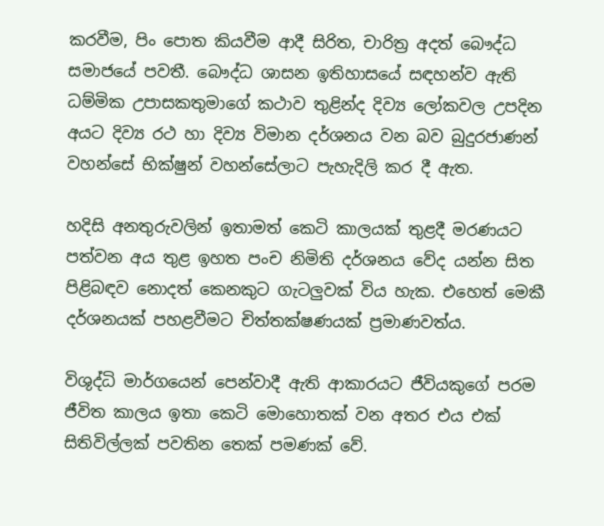කරවීම, පිං පොත කියවීම ආදී සිරිත, චාරිත්‍ර අදත් බෞද්ධ සමාජයේ පවතී. බෞද්ධ ශාසන ඉතිහාසයේ සඳහන්ව ඇති ධම්මික උපාසකතුමාගේ කථාව තුළින්ද දිව්‍ය ලෝකවල උපදින අයට දිව්‍ය රථ හා දිව්‍ය විමාන දර්ශනය වන බව බුදුරජාණන් වහන්සේ භික්ෂුන් වහන්සේලාට පැහැදිලි කර දී ඇත.

හදිසි අනතුරුවලින් ඉතාමත් කෙටි කාලයක් තුළදී මරණයට පත්වන අය තුළ ඉහත පංච නිමිති දර්ශනය වේද යන්න සිත පිළිබඳව නොදත් කෙනකුට ගැටලුවක් විය හැක. එහෙත් මෙකී දර්ශනයක් පහළවීමට චිත්තක්ෂණයක් ප්‍රමාණවත්ය.

විශුද්ධි මාර්ගයෙන් පෙන්වාදී ඇති ආකාරයට ජීවියකුගේ පරම ජීවිත කාලය ඉතා කෙටි මොහොතක් වන අතර එය එක් සිතිවිල්ලක් පවතින තෙක් පමණක් වේ.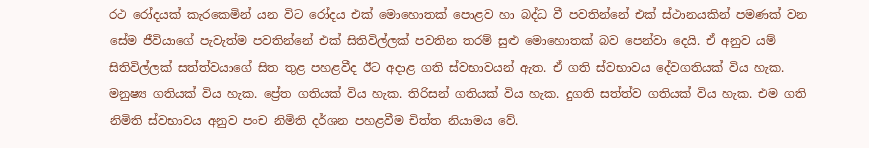රථ රෝදයක් කැරකෙමින් යන විට රෝදය එක් මොහොතක් පොළව හා බද්ධ වී පවතින්නේ එක් ස්ථානයකින් පමණක් වන සේම ජීවියාගේ පැවැත්ම පවතින්නේ එක් සිතිවිල්ලක් පවතින තරම් සුළු මොහොතක් බව පෙන්වා දෙයි. ඒ අනුව යම් සිතිවිල්ලක් සත්ත්වයාගේ සිත තුළ පහළවීද ඊට අදාළ ගති ස්වභාවයන් ඇත. ඒ ගති ස්වභාවය දේවගතියක් විය හැක. මනුෂ්‍ය ගතියක් විය හැක. ප්‍රේත ගතියක් විය හැක. තිරිසන් ගතියක් විය හැක. දුගති සත්ත්ව ගතියක් විය හැක. එම ගති නිමිති ස්වභාවය අනුව පංච නිමිති දර්ශන පහළවීම චිත්ත නියාමය වේ.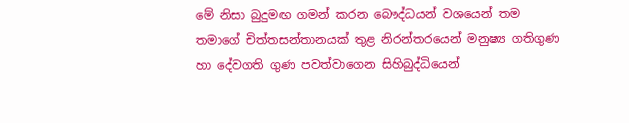මේ නිසා බුදුමඟ ගමන් කරන බෞද්ධයන් වශයෙන් තම තමාගේ චිත්තසන්තානයක් තුළ නිරන්තරයෙන් මනුෂ්‍ය ගතිගුණ හා දේවගති ගුණ පවත්වාගෙන සිහිබුද්ධියෙන්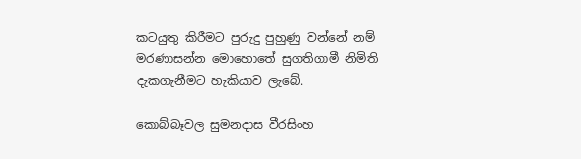කටයුතු කිරීමට පුරුදු පුහුණු වන්නේ නම් මරණාසන්න මොහොතේ සුගතිගාමී නිමිති දැකගැනීමට හැකියාව ලැබේ.

කොබ්බෑවල සුමනදාස වීරසිංහ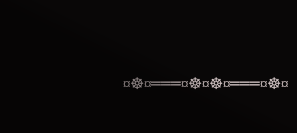¤☸¤═══¤☸¤☸¤═══¤☸¤